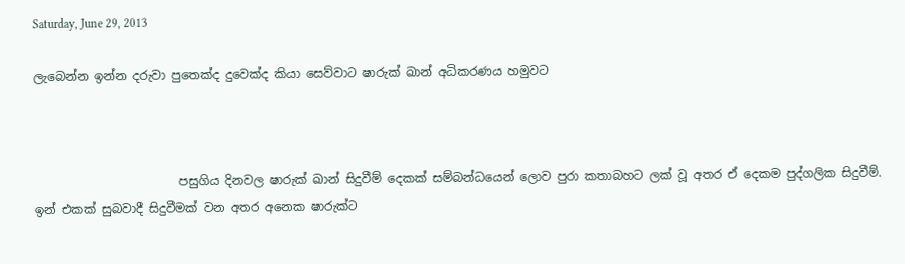Saturday, June 29, 2013

ලැබෙන්න ඉන්න දරුවා පුතෙක්ද දුවෙක්ද කියා සෙව්වාට ෂාරුක් ඛාන් අධිකරණය හමුවට



                        පසුගිය දිනවල ෂාරුක් ඛාන් සිදුවීම් දෙකක් සම්බන්ධයෙන් ලොව පුරා කතාබහට ලක් වූ අතර ඒ දෙකම පුද්ගලික සිදුවීම්. ඉන් එකක් සුබවාදී සිදුවීමක් වන අතර අනෙක ෂාරුක්ට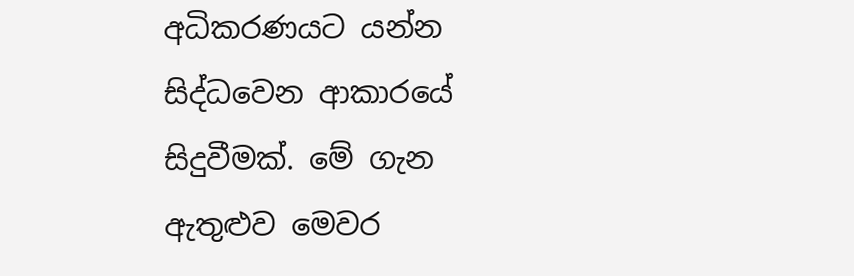අධිකරණයට යන්න සිද්ධවෙන ආකාරයේ සිදුවීමක්. මේ ගැන ඇතුළුව මෙවර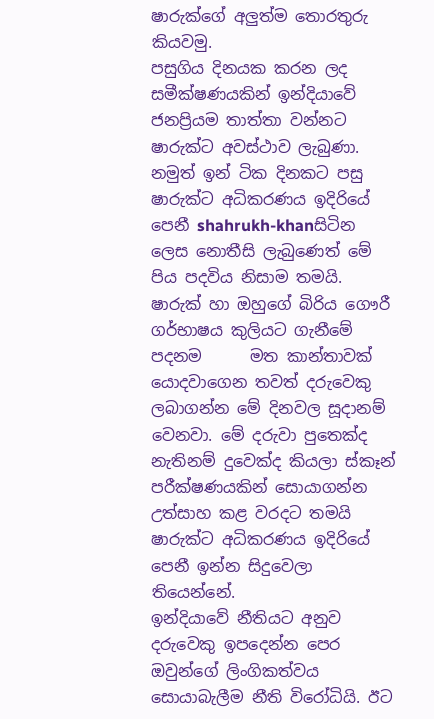ෂාරුක්ගේ අලුත්ම තොරතුරු කියවමු.
පසුගිය දිනයක කරන ලද
සමීක්ෂණයකින් ඉන්දියාවේ ජනප්‍රියම තාත්තා වන්නට ෂාරුක්ට අවස්ථාව ලැබුණා. නමුත් ඉන් ටික දිනකට පසු ෂාරුක්ට අධිකරණය ඉදිරියේ පෙනී shahrukh-khanසිටින ලෙස නොතීසි ලැබුණෙත් මේ පිය පදවිය නිසාම තමයි. ෂාරුක් හා ඔහුගේ බිරිය ගෞරී ගර්භාෂය කුලියට ගැනීමේ පදනම      මත කාන්තාවක් යොදවාගෙන තවත් දරුවෙකු ලබාගන්න මේ දිනවල සූදානම් වෙනවා. මේ දරුවා පුතෙක්ද නැතිනම් දුවෙක්ද කියලා ස්කෑන් පරීක්ෂණයකින් සොයාගන්න උත්සාහ කළ වරදට තමයි ෂාරුක්ට අධිකරණය ඉදිරියේ පෙනී ඉන්න සිදුවෙලා තියෙන්නේ.
ඉන්දියාවේ නීතියට අනුව දරුවෙකු ඉපදෙන්න පෙර ඔවුන්ගේ ලිංගිකත්වය සොයාබැලීම නීති විරෝධියි. ඊට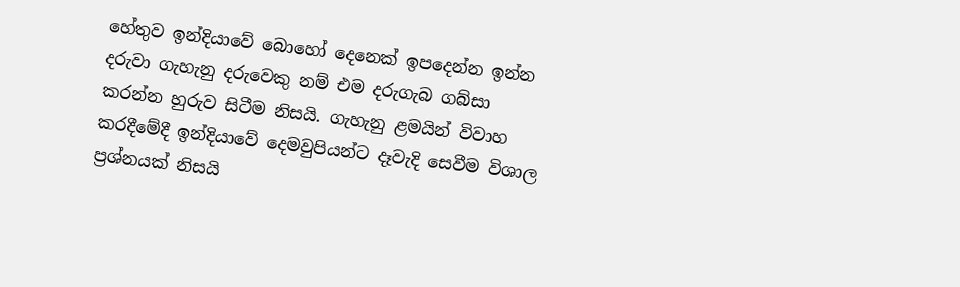හේතුව ඉන්දියාවේ බොහෝ දෙනෙක් ඉපදෙන්න ඉන්න දරුවා ගැහැනු දරුවෙකු නම් එම දරුගැබ ගබ්සා කරන්න හුරුව සිටීම නිසයි. ගැහැනු ළමයින් විවාහ කරදීමේදී ඉන්දියාවේ දෙමවුපියන්ට දෑවැදි සෙවීම විශාල ප්‍රශ්නයක් නිසයි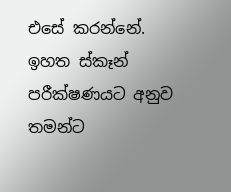එසේ කරන්නේ.
ඉහත ස්කෑන් පරීක්ෂණයට අනුව තමන්ට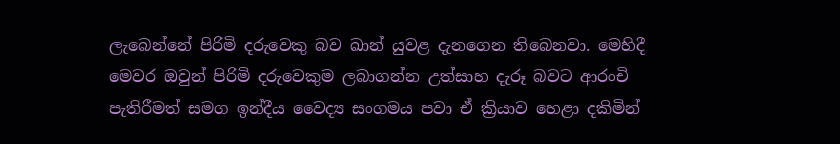ලැබෙන්නේ පිරිමි දරුවෙකු බව ඛාන් යුවළ දැනගෙන තිබෙනවා. මෙහිදී මෙවර ඔවුන් පිරිමි දරුවෙකුම ලබාගන්න උත්සාහ දැරූ බවට ආරංචි පැතිරීමත් සමග ඉන්දීය වෛද්‍ය සංගමය පවා ඒ ක්‍රියාව හෙළා දකිමින්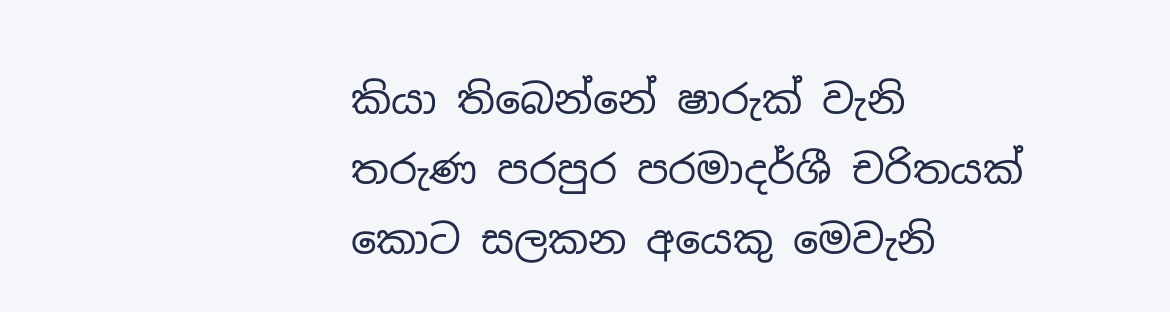කියා තිබෙන්නේ ෂාරුක් වැනි තරුණ පරපුර පරමාදර්ශී චරිතයක් කොට සලකන අයෙකු මෙවැනි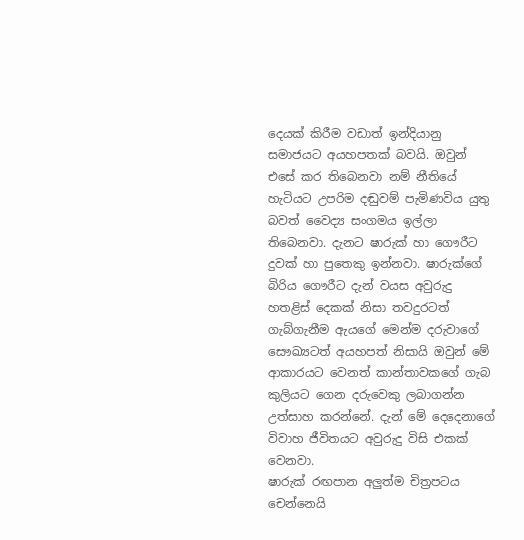දෙයක් කිරීම වඩාත් ඉන්දියානු සමාජයට අයහපතක් බවයි. ඔවුන් එසේ කර තිබෙනවා නම් නීතියේ හැටියට උපරිම දඬුවම් පැමිණවිය යුතු බවත් වෛද්‍ය සංගමය ඉල්ලා තිබෙනවා. දැනට ෂාරුක් හා ගෞරීට දුවක් හා පුතෙකු ඉන්නවා. ෂාරුක්ගේ බිරිය ගෞරීට දැන් වයස අවුරුදු හතළිස් දෙකක් නිසා තවදුරටත් ගැබ්ගැනීම ඇයගේ මෙන්ම දරුවාගේ සෞඛ්‍යටත් අයහපත් නිසායි ඔවුන් මේ ආකාරයට වෙනත් කාන්තාවකගේ ගැබ කුලියට ගෙන දරුවෙකු ලබාගන්න උත්සාහ කරන්නේ. දැන් මේ දෙදෙනාගේ විවාහ ජීවිතයට අවුරුදු විසි එකක් වෙනවා.
ෂාරුක් රඟපාන අලුත්ම චිත්‍රපටය චෙන්නෙයි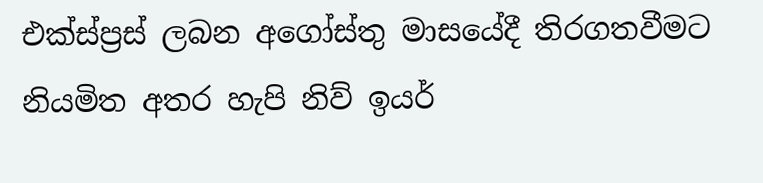එක්ස්ප්‍රස් ලබන අගෝස්තු මාසයේදී තිරගතවීමට නියමිත අතර හැපි නිව් ඉයර්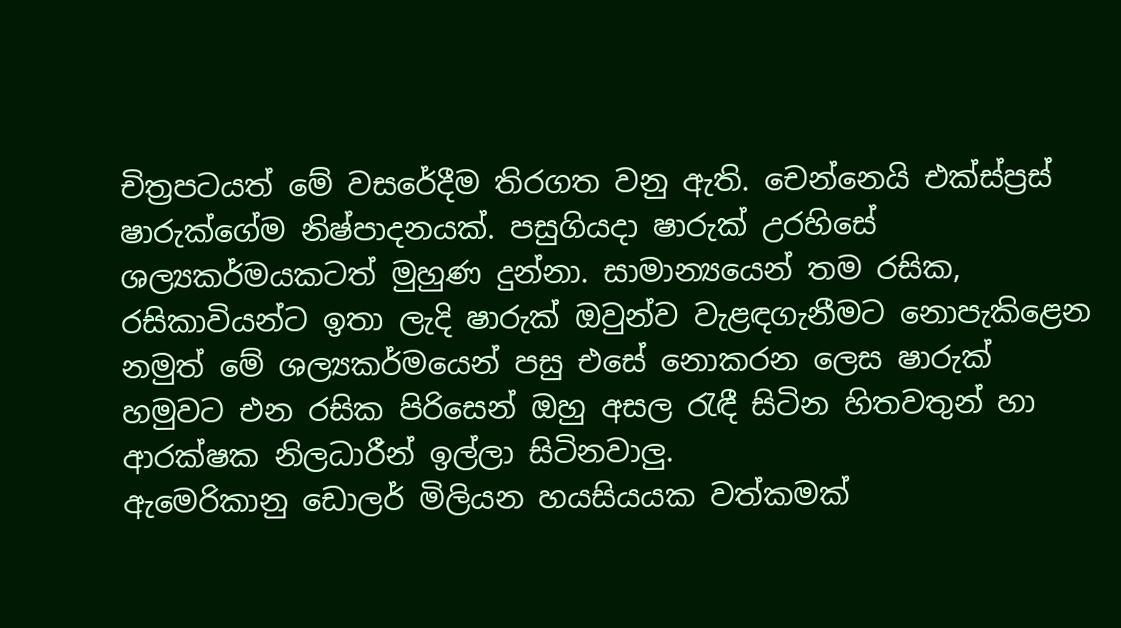චිත්‍රපටයත් මේ වසරේදීම තිරගත වනු ඇති. චෙන්නෙයි එක්ස්ප්‍රස් ෂාරුක්ගේම නිෂ්පාදනයක්. පසුගියදා ෂාරුක් උරහිසේ ශල්‍යකර්මයකටත් මුහුණ දුන්නා. සාමාන්‍යයෙන් තම රසික, රසිකාවියන්ට ඉතා ලැදි ෂාරුක් ඔවුන්ව වැළඳගැනීමට නොපැකිළෙන නමුත් මේ ශල්‍යකර්මයෙන් පසු එසේ නොකරන ලෙස ෂාරුක් හමුවට එන රසික පිරිසෙන් ඔහු අසල රැඳී සිටින හිතවතුන් හා ආරක්ෂක නිලධාරීන් ඉල්ලා සිටිනවාලු.
ඇමෙරිකානු ඩොලර් මිලියන හයසියයක වත්කමක්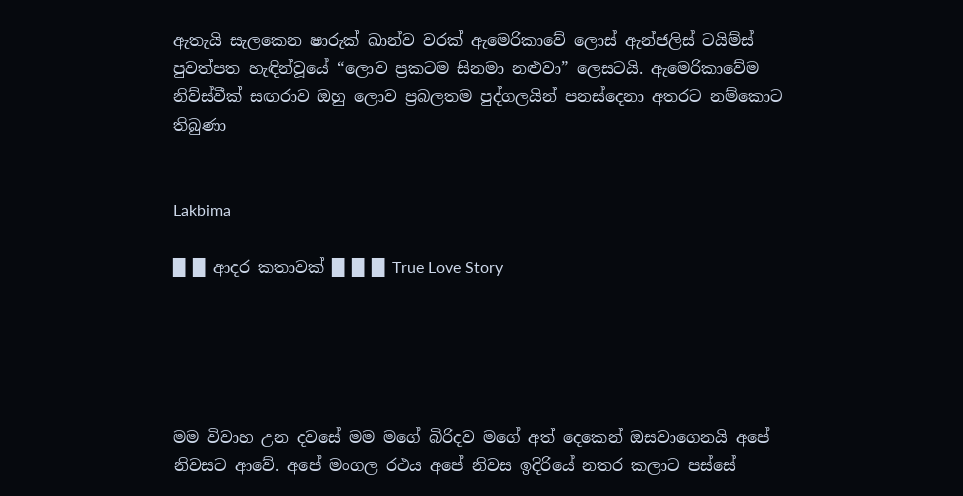ඇතැයි සැලකෙන ෂාරුක් ඛාන්ව වරක් ඇමෙරිකාවේ ලොස් ඇන්ජලිස් ටයිම්ස් පුවත්පත හැඳින්වූයේ “ලොව ප්‍රකටම සිනමා නළුවා” ලෙසටයි. ඇමෙරිකාවේම නිව්ස්වීක් සඟරාව ඔහු ලොව ප්‍රබලතම පුද්ගලයින් පනස්දෙනා අතරට නම්කොට තිබුණා


Lakbima

█ █ ආදර කතාවක් █ █ █ True Love Story





මම විවාහ උන දවසේ මම මගේ බිරිදව මගේ අත් දෙකෙන් ඔසවාගෙනයි අපේ නිවසට ආවේ. අපේ මංගල රථය අපේ නිවස ඉදිරියේ නතර කලාට පස්සේ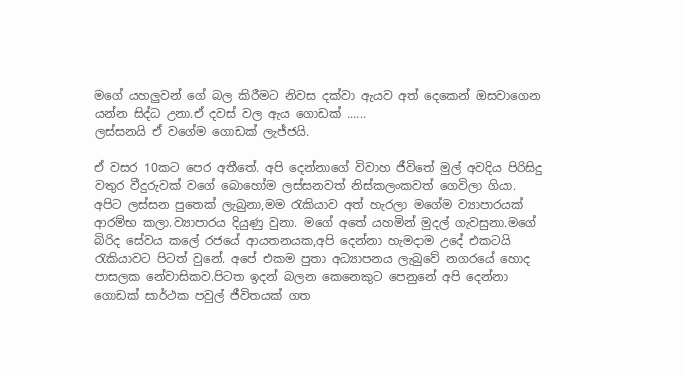මගේ යහලුවන් ගේ බල කිරීමට නිවස දක්වා ඇයව අත් දෙකෙන් ඔසවාගෙන යන්න සිද්ධ උනා.ඒ දවස් වල ඇය ගොඩක් ......
ලස්සනයි ඒ වගේම ගොඩක් ලැජ්ජයි.

ඒ වසර 10කට පෙර අතීතේ. අපි දෙන්නාගේ විවාහ ජීවිතේ මුල් අවදිය පිරිසිදු වතුර වීදුරුවක් වගේ බොහෝම ලස්සනවත් නිස්කලංකවත් ගෙවිලා ගියා. අපිට ලස්සන පුතෙක් ලැබුනා,මම රැකියාව අත් හැරලා මගේම ව්‍යාපාරයක් ආරම්භ කලා.ව්‍යාපාරය දියුණු වුනා. මගේ අතේ යහමින් මුදල් ගැවසුනා.මගේ බිරිද සේවය කලේ රජයේ ආයතනයක,අපි දෙන්නා හැමදාම උදේ එකටයි රැකියාවට පිටත් වුනේ. අපේ එකම පුතා අධ්‍යාපනය ලැබුවේ නගරයේ හොද පාසලක නේවාසිකව.පිටත ඉදන් බලන කෙනෙකුට පෙනුනේ අපි දෙන්නා ගොඩක් සාර්ථක පවුල් ජීවිතයක් ගත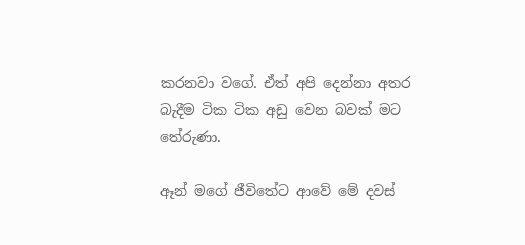කරනවා වගේ. ඒත් අපි දෙන්නා අතර බැදීම ටික ටික අඩු වෙන බවක් මට තේරුණා.

ඈන් මගේ ජීවිතේට ආවේ මේ දවස්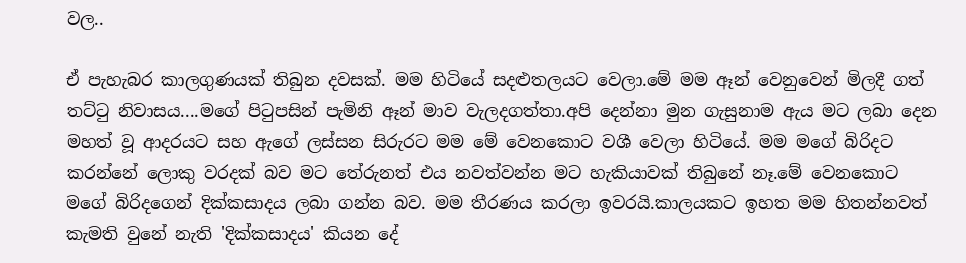වල..

ඒ පැහැබර කාලගුණයක් තිබුන දවසක්. මම හිටියේ සදළුතලයට වෙලා.මේ මම ඈන් වෙනුවෙන් මිලදී ගත් තට්ටු නිවාසය....මගේ පිටුපසින් පැමිනි ඈන් මාව වැලදගත්‍තා.අපි දෙන්නා මුන ගැසුනාම ඇය මට ලබා දෙන මහත් වූ ආදරයට සහ ඇගේ ලස්සන සිරුරට මම මේ වෙනකොට වශී වෙලා හිටියේ. මම මගේ බිරිදට කරන්නේ ලොකු වරදක් බව මට තේරුනත් එය නවත්වන්න මට හැකියාවක් තිබුනේ නෑ.මේ වෙනකොට මගේ බිරිදගෙන් දික්කසාදය ලබා ගන්න බව. මම තීරණය කරලා ඉවරයි.කාලයකට ඉහත මම හිතන්නවත් කැමති වුනේ නැති 'දික්කසාදය' කියන දේ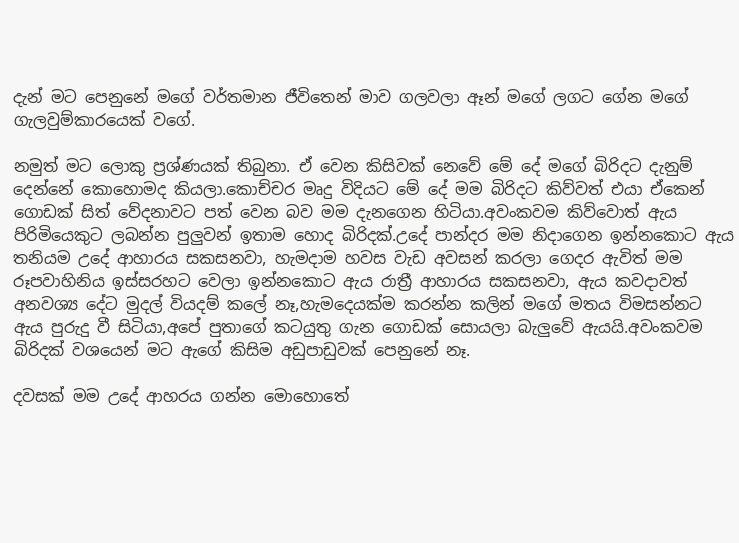දැන් මට පෙනුනේ මගේ වර්තමාන ජීවිතෙන් මාව ගලවලා ඈන් මගේ ලගට ගේන මගේ ගැලවුම්කාරයෙක් වගේ.

නමුත් මට ලොකු ප්‍රශ්ණයක් තිබුනා. ඒ වෙන කිසිවක් නෙවේ මේ දේ මගේ බිරිදට දැනුම් දෙන්නේ කොහොමද කියලා.කොච්චර මෘදු විදියට මේ දේ මම බිරිදට කිව්වත් එයා ඒකෙන් ගොඩක් සිත් වේදනාවට පත් වෙන බව මම දැනගෙන හිටියා.අවංකවම කිව්වොත් ඇය පිරිමියෙකුට ලබන්න පුලුවන් ඉතාම හොද බිරිදක්.උදේ පාන්දර මම නිදාගෙන ඉන්නකොට ඇය තනියම උදේ ආහාරය සකසනවා, හැමදාම හවස වැඩ අවසන් කරලා ගෙදර ඇවිත් මම රූපවාහිනිය ඉස්සරහට වෙලා ඉන්නකොට ඇය රාත්‍රී ආහාරය සකසනවා, ඇය කවදාවත් අනවශ්‍ය දේට මුදල් වියදම් කලේ නෑ,හැමදෙයක්ම කරන්න කලින් මගේ මතය විමසන්නට ඇය පුරුදු වී සිටියා,අපේ පුතාගේ කටයුතු ගැන ගොඩක් සොයලා බැලුවේ ඇයයි.අවංකවම බිරිදක් වශයෙන් මට ඇගේ කිසිම අඩුපාඩුවක් පෙනුනේ නෑ.

දවසක් මම උදේ ආහරය ගන්න මොහොතේ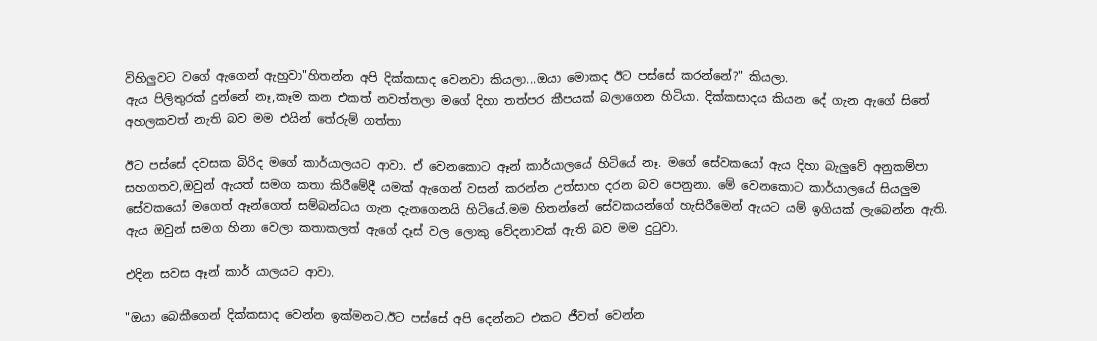විහිලුවට වගේ ඇගෙන් ඇහුවා"හිතන්න අපි දික්කසාද වෙනවා කියලා...ඔයා මොකද ඊට පස්සේ කරන්නේ?" කියලා.
ඇය පිලිතුරක් දුන්නේ නෑ,කෑම කන එකත් නවත්තලා මගේ දිහා තත්පර කීපයක් බලාගෙන හිටියා. දික්කසාදය කියන දේ ගැන ඇගේ සිතේ අහලකවත් නැති බව මම එයින් තේරුම් ගත්තා

ඊට පස්සේ දවසක බිරිද මගේ කාර්යාලයට ආවා. ඒ වෙනකොට ඈන් කාර්යාලයේ හිටියේ නෑ. මගේ සේවකයෝ ඇය දිහා බැලුවේ අනුකම්පා සහගතව,ඔවුන් ඇයත් සමග කතා කිරීමේදී යමක් ඇගෙන් වසන් කරන්න උත්සාහ දරන බව පෙනුනා. මේ වෙනකොට කාර්යාලයේ සියලුම සේවකයෝ මගෙත් ඈන්ගෙත් සම්බන්ධය ගැන දැනගෙනයි හිටියේ.මම හිතන්නේ සේවකයන්ගේ හැසිරීමෙන් ඇයට යම් ඉගියක් ලැබෙන්න ඇති. ඇය ඔවුන් සමග හිනා වෙලා කතාකලත් ඇගේ දෑස් වල ලොකු වේදනාවක් ඇති බව මම දුටුවා.

එදින සවස ඈන් කාර් යාලයට ආවා.

"ඔයා බෙකීගෙන් දික්කසාද වෙන්න ඉක්මනට.ඊට පස්සේ අපි දෙන්නට එකට ජීවත් වෙන්න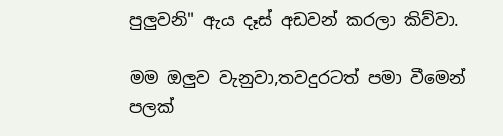පුලුවනි" ඇය දෑස් අඩවන් කරලා කිව්වා.

මම ඔලුව වැනුවා,තවදුරටත් පමා වීමෙන් පලක්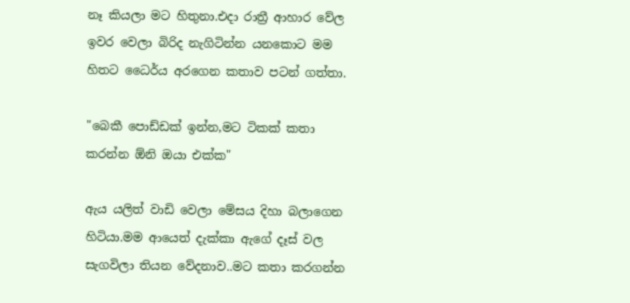නෑ කියලා මට හිතුනා.එදා රාත්‍රී ආහාර වේල ඉවර වෙලා බිරිද නැගිටින්න යනකොට මම හිතට ධෛර්ය අරගෙන කතාව පටන් ගත්තා.

"බෙකී පොඩ්ඩක් ඉන්න,මට ටිකක් කතා කරන්න ඕනි ඔයා එක්ක"

ඇය යලිත් වාඩි වෙලා මේසය දිහා බලාගෙන හිටියා.මම ආයෙත් දැක්කා ඇගේ දෑස් වල සැගවිලා තියන වේදනාව..මට කතා කරගන්න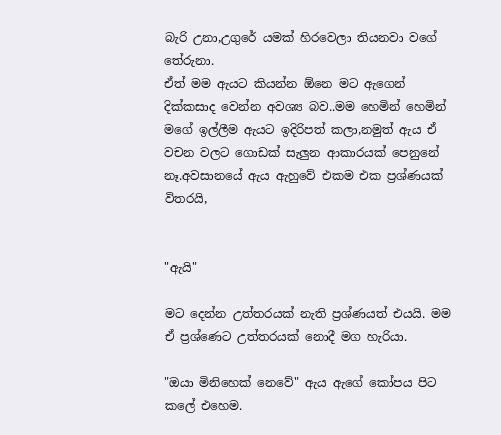බැරි උනා,උගුරේ යමක් හිරවෙලා තියනවා වගේ තේරුනා.
ඒත් මම ඇයට කියන්න ඕනෙ මට ඇගෙන් දික්කසාද වෙන්න අවශ්‍ය බව..මම හෙමින් හෙමින් මගේ ඉල්ලීම ඇයට ඉදිරිපත් කලා,නමුත් ඇය ඒ වචන වලට ගොඩක් සැලුන ආකාරයක් පෙනුනේ නෑ.අවසානයේ ඇය ඇහුවේ එකම එක ප්‍රශ්ණයක් විතරයි,


"ඇයි"

මට දෙන්න උත්තරයක් නැති ප්‍රශ්ණයත් එයයි. මම ඒ ප්‍රශ්ණෙට උත්තරයක් නොදී මග හැරියා.

"ඔයා මිනිහෙක් නෙවේ" ඇය ඇගේ කෝපය පිට කලේ එහෙම.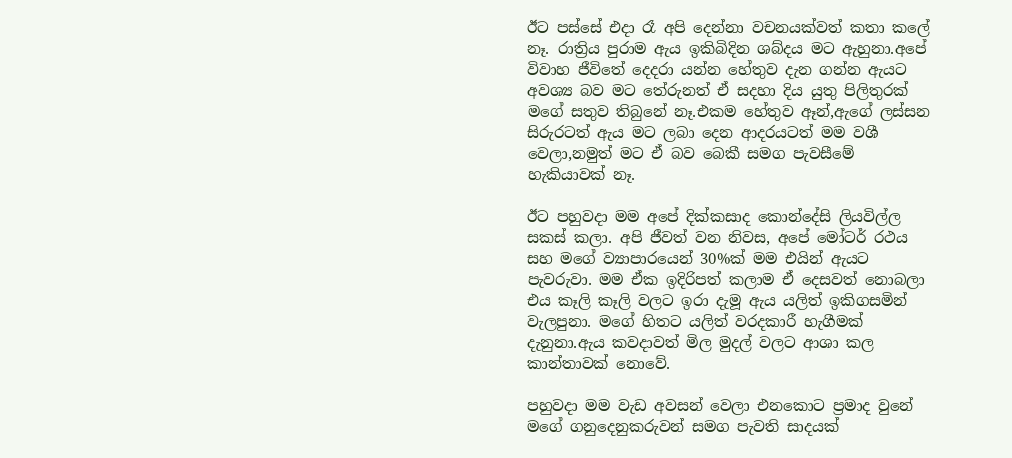ඊට පස්සේ එදා රෑ අපි දෙන්නා වචනයක්වත් කතා කලේ නෑ. රාත්‍රිය පුරාම ඇය ඉකිබිදින ශබ්දය මට ඇහුනා.අපේ විවාහ ජීවිතේ දෙදරා යන්න හේතුව දැන ගන්න ඇයට අවශ්‍ය බව මට තේරුනත් ඒ සදහා දිය යුතු පිලිතුරක් මගේ සතුව තිබුනේ නෑ.එකම හේතුව ඈන්,ඇගේ ලස්සන සිරුරටත් ඇය මට ලබා දෙන ආදරයටත් මම වශී වෙලා,නමුත් මට ඒ බව බෙකී සමග පැවසීමේ හැකියාවක් නෑ.

ඊට පහුවදා මම අපේ දික්කසාද කොන්දේසි ලියවිල්ල සකස් කලා. අපි ජීවත් වන නිවස, අපේ මෝටර් රථය සහ මගේ ව්‍යාපාරයෙන් 30%ක් මම එයින් ඇයට පැවරුවා. මම ඒක ඉදිරිපත් කලාම ඒ දෙසවත් නොබලා එය කෑලි කෑලි වලට ඉරා දැමූ ඇය යලිත් ඉකිගසමින් වැලපුනා. මගේ හිතට යලිත් වරදකාරී හැගීමක් දැනුනා.ඇය කවදාවත් මිල මුදල් වලට ආශා කල කාන්තාවක් නොවේ.

පහුවදා මම වැඩ අවසන් වෙලා එනකොට ප්‍රමාද වුනේ මගේ ගනුදෙනුකරුවන් සමග පැවති සාදයක්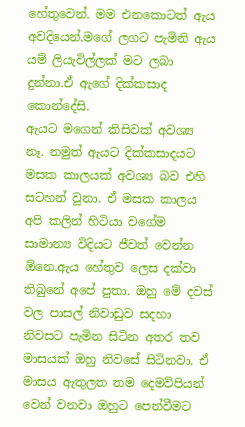හේතුවෙන්. මම එනකොටත් ඇය අවදියෙන්.මගේ ලගට පැමිනි ඇය යම් ලියැවිල්ලක් මට ලබා දුන්නා.ඒ ඇගේ දික්කසාද කොන්දේසි.
ඇයට මගෙන් කිසිවක් අවශ්‍ය නෑ. නමුත් ඇයට දික්කසාදයට මසක කාලයක් අවශ්‍ය බව එහි සටහන් වුනා. ඒ මසක කාලය අපි කලින් හිටියා වගේම සාමාන්‍ය විදියට ජීවත් වෙන්න ඕනෙ.ඇය හේතුව ලෙස දක්වා තිබුනේ අපේ පුතා. ඔහු මේ දවස් වල පාසල් නිවාඩුව සදහා නිවසට පැමින සිටින අතර තව මාසයක් ඔහු නිවසේ සිටිනවා. ඒ මාසය ඇතුලත තම දෙමව්පියන් වෙන් වනවා ඔහුට පෙන්වීමට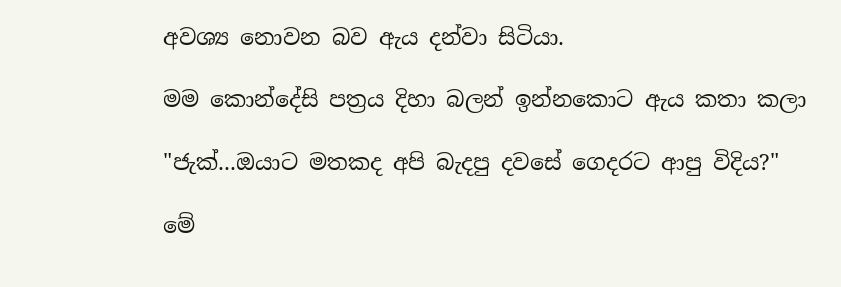අවශ්‍ය නොවන බව ඇය දන්වා සිටියා.

මම කොන්දේසි පත්‍රය දිහා බලන් ඉන්නකොට ඇය කතා කලා

"ජැක්...ඔයාට මතකද අපි බැදපු දවසේ ගෙදරට ආපු විදිය?"

මේ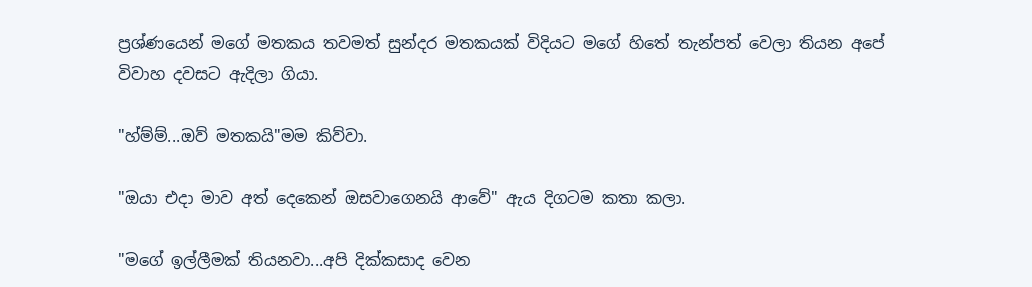ප්‍රශ්ණයෙන් මගේ මතකය තවමත් සුන්දර මතකයක් විදියට මගේ හිතේ තැන්පත් වෙලා තියන අපේ විවාහ දවසට ඇදිලා ගියා.

"හ්ම්ම්...ඔව් මතකයි"මම කිව්වා.

"ඔයා එදා මාව අත් දෙකෙන් ඔසවාගෙනයි ආවේ" ඇය දිගටම කතා කලා.

"මගේ ඉල්ලීමක් තියනවා...අපි දික්කසාද වෙන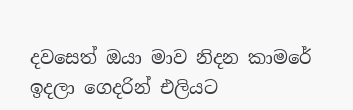දවසෙත් ඔයා මාව නිදන කාමරේ ඉදලා ගෙදරින් එලියට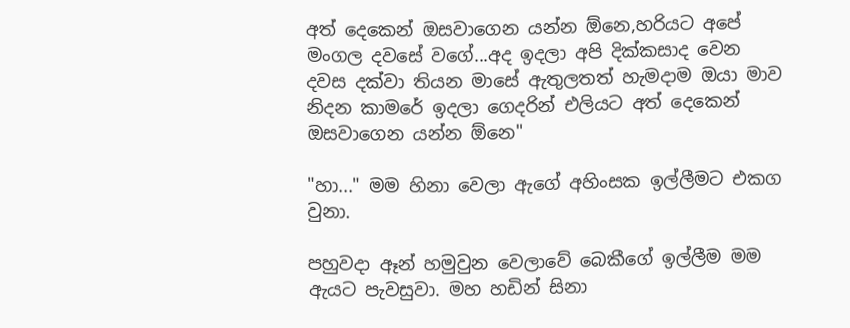අත් දෙකෙන් ඔසවාගෙන යන්න ඕනෙ,හරියට අපේ මංගල දවසේ වගේ...අද ඉදලා අපි දික්කසාද වෙන දවස දක්වා තියන මාසේ ඇතුලතත් හැමදාම ඔයා මාව නිදන කාමරේ ඉදලා ගෙදරින් එලියට අත් දෙකෙන් ඔසවාගෙන යන්න ඕනෙ"

"හා..." මම හිනා වෙලා ඇගේ අහිංසක ඉල්ලීමට එකග වුනා.

පහුවදා ඈන් හමුවුන වෙලාවේ බෙකීගේ ඉල්ලීම මම ඇයට පැවසුවා. මහ හඩින් සිනා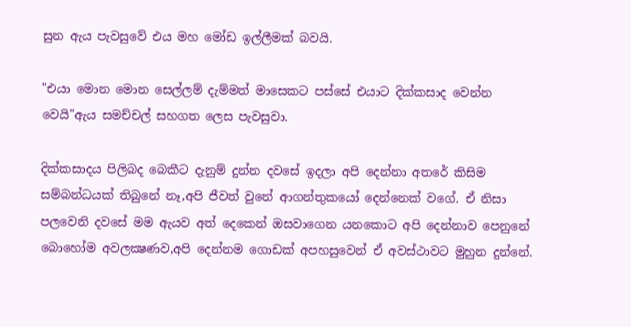සුන ඇය පැවසුවේ එය මහ මෝඩ ඉල්ලීමක් බවයි.

"එයා මොන මොන සෙල්ලම් දැම්මත් මාසෙකට පස්සේ එයාට දික්කසාද වෙන්න වෙයි"ඇය සමච්චල් සහගත ලෙස පැවසුවා.

දික්කසාදය පිලිබද බෙකීට දැනුම් දුන්න දවසේ ඉදලා අපි දෙන්නා අතරේ කිසිම සම්බන්ධයක් තිබුනේ නෑ,අපි ජීවත් වුනේ ආගන්තුකයෝ දෙන්නෙක් වගේ. ඒ නිසා පලවෙනි දවසේ මම ඇයව අත් දෙකෙන් ඔසවාගෙන යනකොට අපි දෙන්නාව පෙනුනේ බොහෝම අවලක්‍ෂණව,අපි දෙන්නම ගොඩක් අපහසුවෙන් ඒ අවස්ථාවට මුහුන දුන්නේ.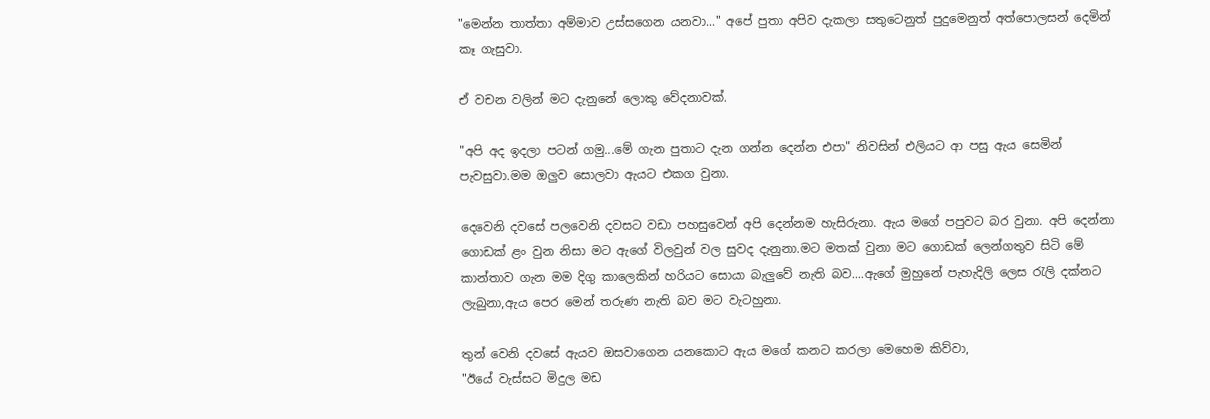"මෙන්න තාත්තා අම්මාව උස්සගෙන යනවා..." අපේ පුතා අපිව දැකලා සතුටෙනුත් පුදුමෙනුත් අත්පොලසන් දෙමින් කෑ ගැසුවා.

ඒ වචන වලින් මට දැනුනේ ලොකු වේදනාවක්.

"අපි අද ඉදලා පටන් ගමු...මේ ගැන පුතාට දැන ගන්න දෙන්න එපා" නිවසින් එලියට ආ පසු ඇය සෙමින් පැවසුවා.මම ඔලුව සොලවා ඇයට එකග වුනා.

දෙවෙනි දවසේ පලවෙනි දවසට වඩා පහසුවෙන් අපි දෙන්නම හැසිරුනා. ඇය මගේ පපුවට බර වුනා. අපි දෙන්නා ගොඩක් ළං වුන නිසා මට ඇගේ විලවුන් වල සුවද දැනුනා.මට මතක් වුනා මට ගොඩක් ලෙන්ගතුව සිටි මේ කාන්තාව ගැන මම දිගු කාලෙකින් හරියට සොයා බැලුවේ නැති බව....ඇගේ මුහුනේ පැහැදිලි ලෙස රැලි දක්නට ලැබුනා,ඇය පෙර මෙන් තරුණ නැති බව මට වැටහුනා.

තුන් වෙනි දවසේ ඇයව ඔසවාගෙන යනකොට ඇය මගේ කනට කරලා මෙහෙම කිව්වා,
"ඊයේ වැස්සට මිදුල මඩ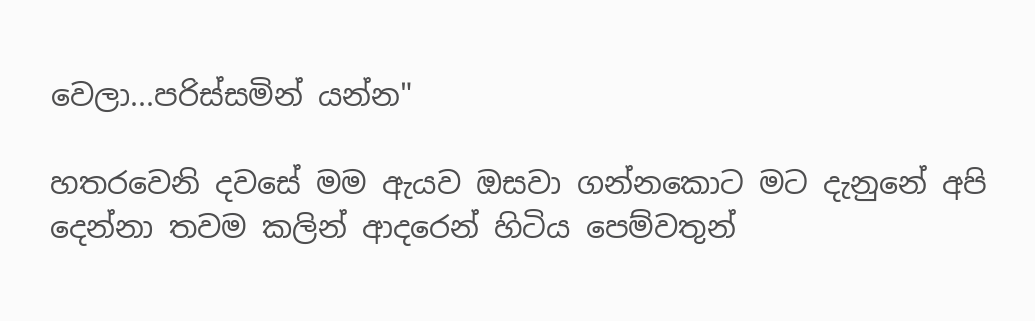වෙලා...පරිස්සමින් යන්න"

හතරවෙනි දවසේ මම ඇයව ඔසවා ගන්නකොට මට දැනුනේ අපි දෙන්නා තවම කලින් ආදරෙන් හිටිය පෙම්වතුන්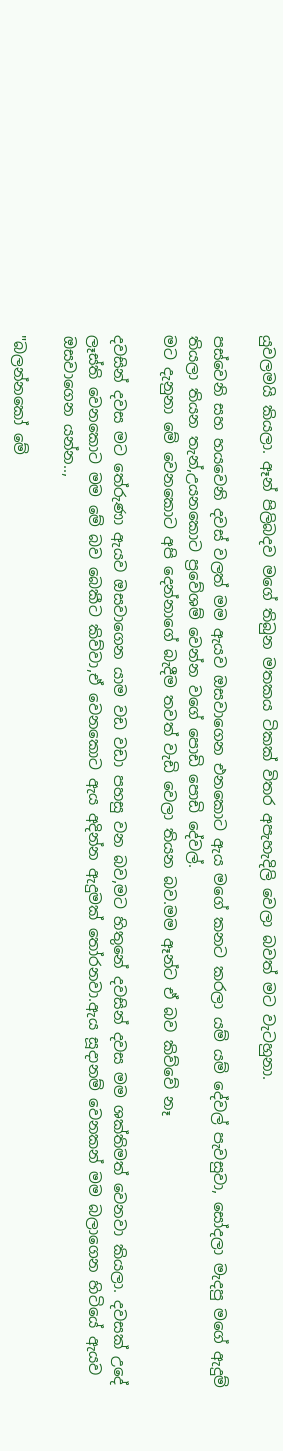යුවලමයි කියලා. ඈන් පිලිබදව මගේ තිබුන මතකය ටිකක් විතර අපැහැදිලි වෙලා බවත් මට වැටහුනා.

පස්වෙනි සහ හයවෙනි දවස් වලත් මම ඇයව ඔසවාගෙන එනකොට ඇය මගේ කනට කරලා යම් යම් දේවල් පැවසුවා, සෝදලා මැදපු මගේ ඇදුම් තියලා තියන තැන්,උයනකොට ප්‍රවේශම් වෙන්න වගේ පොඩි පොඩි දේවල්.
මට දැනුනා මේ වෙනකොට අපි දෙන්නාගේ බැදීම තවත් වැඩි වෙලා තියන බව.මම ඈන්ට ඒ බව කිව්වේ නෑ

දවසින් දවස මට තේරුණා ඇයව ඔසවාගෙන යාම වඩ වඩා පහසු වන බව,මට හිතුනේ දවසින් දවස මම ශක්තිමත් වෙනවා කියලා. දවසක් උදේ ලෑස්ති වෙනකොට මම මේ බව බෙකීට කිව්වා,ඒ වෙනකොට ඇය අදින්න ඇදුමක් තෝරනවා.ඇය සූදානම් වෙනකන් මම බලාගෙන හිටියේ ඇයව ඔසවාගෙන යන්න..,

"බලන්නකෝ මේ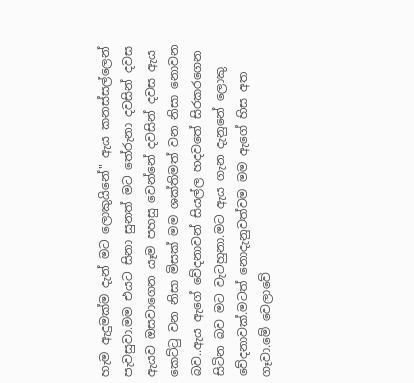හැම ඇදුමක්ම දැන් මට ලොකුයිනේ" ඇය කනස්සල්ලෙන් පැවසුවා.මම එයට සිනා සුනත් මට තේරුනා දවසින් දවස ඇයව ඔසවාගෙන යෑම පහසු වෙන්නේ දවසින් දවස ඇය කෙට්ටු වන නිසා මිසක් මම ශක්තිමත් වන නිසා නොවන බව..ඇය ඇගේ වේදනාවන් සියල්ල හදවතේ සිරකරගෙන සිටින බව මට වැටහුනා.මට ඇය ගැන දැනුනේ ලොකු වේදනාවක්.මටත් නොදැනුවත්වම මම ඇගේ හිස අත ගෑවා.මේ වෙලාවේ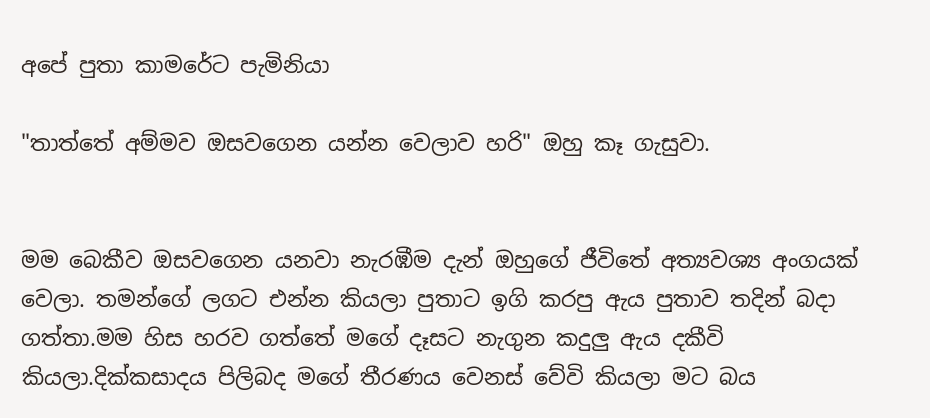අපේ පුතා කාමරේට පැමිනියා

"තාත්තේ අම්මව ඔසවගෙන යන්න වෙලාව හරි" ඔහු කෑ ගැසුවා.


මම බෙකීව ඔසවගෙන යනවා නැරඹීම දැන් ඔහුගේ ජීවිතේ අත්‍යවශ්‍ය අංගයක් වෙලා. තමන්ගේ ලගට එන්න කියලා පුතාට ඉගි කරපු ඇය පුතාව තදින් බදා ගත්තා.මම හිස හරව ගත්තේ මගේ දෑසට නැගුන කදුලු ඇය දකීවි කියලා.දික්කසාදය පිලිබද මගේ තීරණය වෙනස් වේවි කියලා මට බය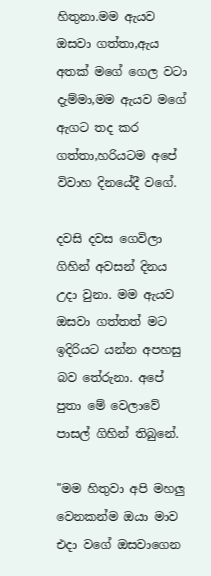හිතුනා.මම ඇයව ඔසවා ගත්තා,ඇය අතක් මගේ ගෙල වටා දැම්මා,මම ඇයව මගේ ඇගට තද කර ගත්තා,හරියටම අපේ විවාහ දිනයේදී වගේ.

දවසි දවස ගෙවිලා ගිහින් අවසන් දිනය උදා වුනා. මම ඇයව ඔසවා ගත්තත් මට ඉදිරියට යන්න අපහසු බව තේරුනා. අපේ පුතා මේ වෙලාවේ පාසල් ගිහින් තිබුනේ.

"මම හිතුවා අපි මහලු වෙනකන්ම ඔයා මාව එදා වගේ ඔසවාගෙන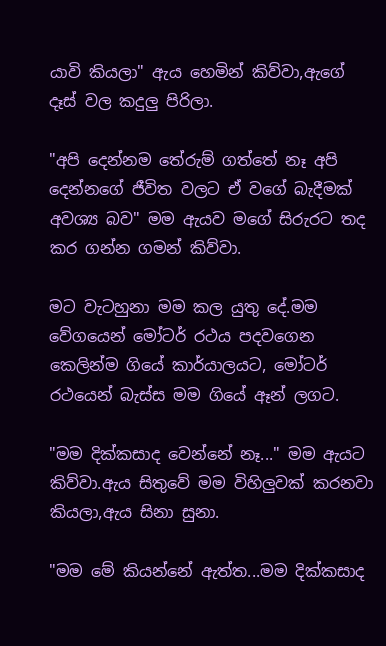යාවි කියලා" ඇය හෙමින් කිව්වා,ඇගේ දෑස් වල කදුලු පිරිලා.

"අපි දෙන්නම තේරුම් ගත්තේ නෑ අපි දෙන්නගේ ජීවිත වලට ඒ වගේ බැදීමක් අවශ්‍ය බව" මම ඇයව මගේ සිරුරට තද කර ගන්න ගමන් කිව්වා.

මට වැටහුනා මම කල යුතු දේ.මම වේගයෙන් මෝටර් රථය පදවගෙන කෙලින්ම ගියේ කාර්යාලයට, මෝටර් රථයෙන් බැස්ස මම ගියේ ඈන් ලගට.

"මම දික්කසාද වෙන්නේ නෑ..." මම ඇයට කිව්වා.ඇය සිතුවේ මම විහිලුවක් කරනවා කියලා,ඇය සිනා සුනා.

"මම මේ කියන්නේ ඇත්ත...මම දික්කසාද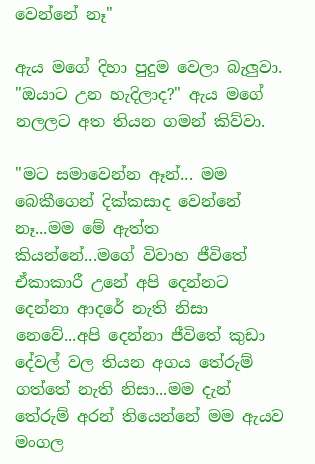වෙන්නේ නෑ"

ඇය මගේ දිහා පුදුම වෙලා බැලුවා.
"ඔයාට උන හැදිලාද?" ඇය මගේ නලලට අත තියන ගමන් කිව්වා.

"මට සමාවෙන්න ඈන්... මම බෙකීගෙන් දික්කසාද වෙන්නේ නෑ...මම මේ ඇත්ත කියන්නේ...මගේ විවාහ ජීවිතේ ඒකාකාරී උනේ අපි දෙන්නට දෙන්නා ආදරේ නැති නිසා නෙවේ...අපි දෙන්නා ජීවිතේ කුඩා දේවල් වල තියන අගය තේරුම් ගත්තේ නැති නිසා...මම දැන් තේරුම් අරන් තියෙන්නේ මම ඇයව මංගල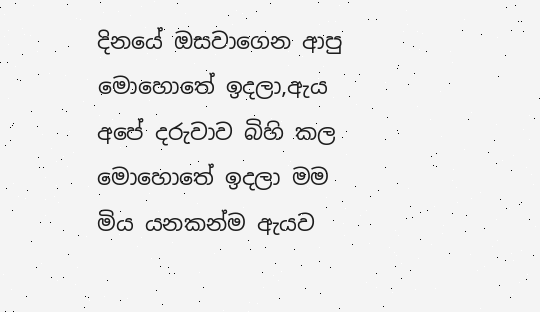දිනයේ ඔසවාගෙන ආපු මොහොතේ ඉදලා,ඇය අපේ දරුවාව බිහි කල මොහොතේ ඉදලා මම මිය යනකන්ම ඇයව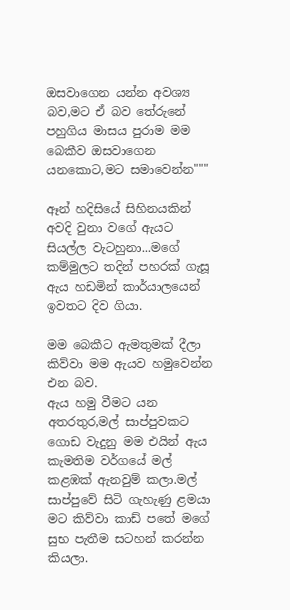ඔසවාගෙන යන්න අවශ්‍ය බව,මට ඒ බව තේරුනේ පහුගිය මාසය පුරාම මම බෙකීව ඔසවාගෙන යනකොට,මට සමාවෙන්න"""

ඈන් හදිසියේ සිහිනයකින් අවදි වුනා වගේ ඇයට සියල්ල වැටහුනා...මගේ කම්මුලට තදින් පහරක් ගැසූ ඇය හඩමින් කාර්යාලයෙන් ඉවතට දිව ගියා.

මම බෙකීට ඇමතුමක් දීලා කිව්වා මම ඇයව හමුවෙන්න එන බව.
ඇය හමු වීමට යන අතරතුර,මල් සාප්පුවකට ගොඩ වැදුනු මම එයින් ඇය කැමතිම වර්ගයේ මල් කළඹක් ඇනවුම් කලා.මල් සාප්පුවේ සිටි ගැහැණු ළමයා මට කිව්වා කාඩ් පතේ මගේ සුභ පැතීම සටහන් කරන්න කියලා.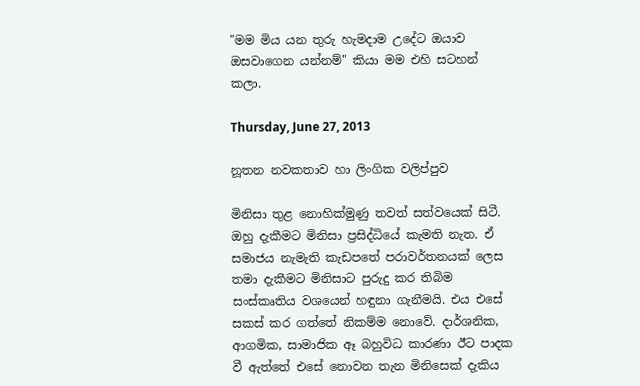"මම මිය යන තුරු හැමදාම උදේට ඔයාව ඔසවාගෙන යන්නම්" කියා මම එහි සටහන් කලා.

Thursday, June 27, 2013

නූතන නවකතාව හා ලිංගික වලිප්පුව

මිනිසා තුළ නොහික්මුණු තවත් සත්වයෙක් සිටී. ඔහු දැකීමට මිනිසා ප්‍රසිද්ධියේ කැමති නැත. ඒ සමාජය නැමැති කැඩපතේ පරාවර්තනයක් ලෙස තමා දැකීමට මිනිසාට පුරුදු කර තිබිම සංස්කෘතිය වශයෙන් හඳුනා ගැනීමයි. එය එසේ සකස් කර ගත්තේ නිකම්ම නොවේ. දාර්ශනික, ආගමික, සාමාජික ඈ බහුවිධ කාරණා ඊට පාදක වී ඇත්තේ එසේ නොවන තැන මිනිසෙක් දැකිය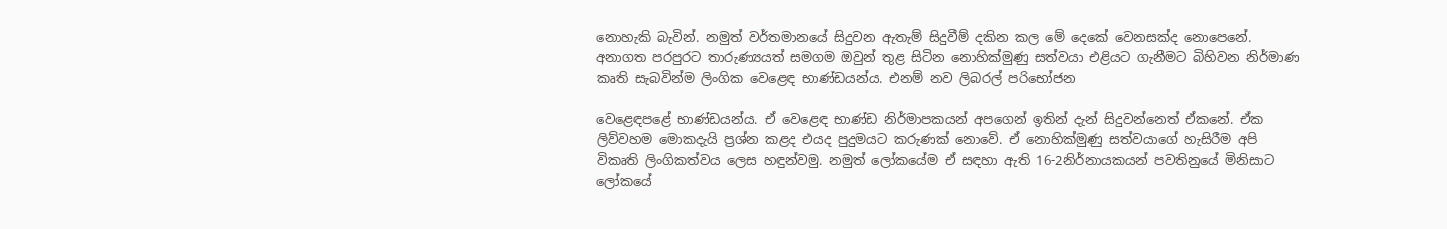නොහැකි බැවින්. නමුත් වර්තමානයේ සිදුවන ඇතැම් සිදුවීම් දකින කල මේ දෙකේ වෙනසක්ද නොපෙනේ. අනාගත පරපුරට තාරුණ්‍යයත් සමගම ඔවුන් තුළ සිටින නොහික්මුණු සත්වයා එළියට ගැනීමට බිහිවන නිර්මාණ කෘති සැබවින්ම ලිංගික වෙළෙඳ භාණ්ඩයන්ය. එනම් නව ලිබරල් පරිභෝජන

වෙළෙඳපළේ භාණ්ඩයන්ය. ඒ වෙළෙඳ භාණ්ඩ නිර්මාපකයන් අපගෙන් ඉතින් දැන් සිදුවන්නෙත් ඒකනේ. ඒක ලිව්වහම මොකදැයි ප්‍රශ්න කළද එයද පුදුමයට කරුණක් නොවේ. ඒ නොහික්මුණු සත්වයාගේ හැසිරීම අපි විකෘති ලිංගිකත්වය ලෙස හඳුන්වමු. නමුත් ලෝකයේම ඒ සඳහා ඇති 16-2නිර්නායකයන් පවතිනුයේ මිනිසාට ලෝකයේ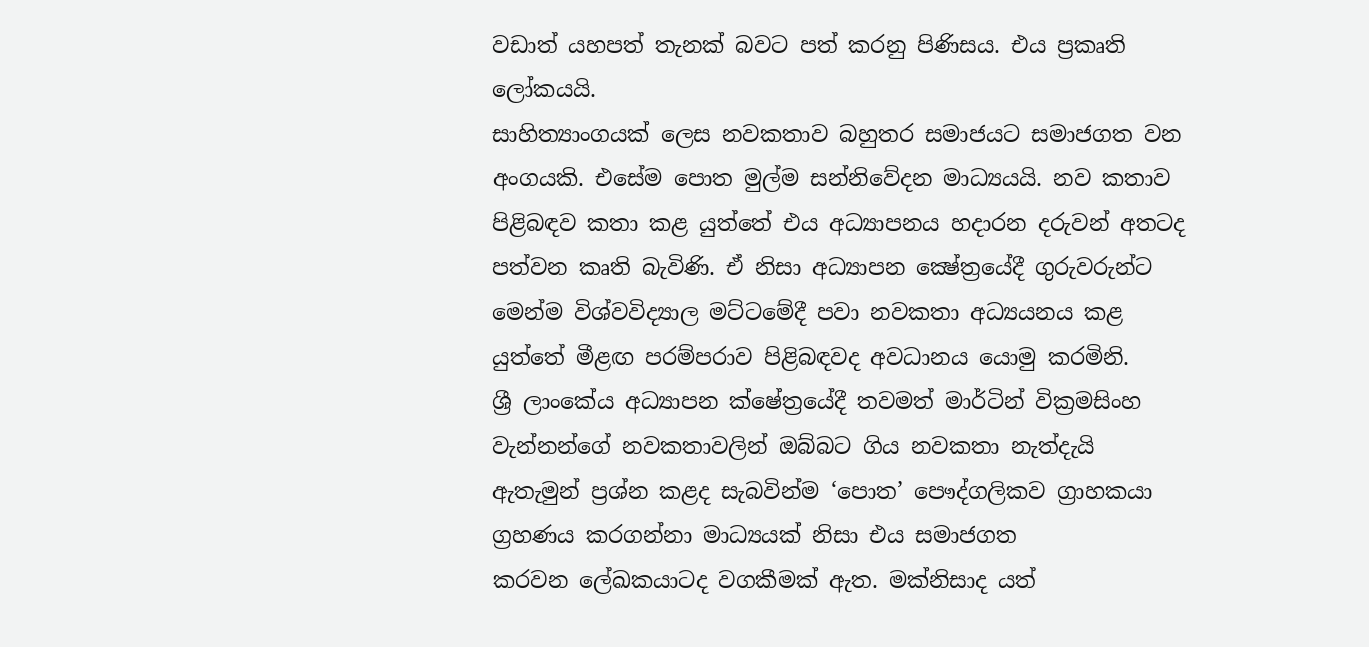වඩාත් යහපත් තැනක් බවට පත් කරනු පිණිසය. එය ප්‍රකෘති ලෝකයයි.
සාහිත්‍යාංගයක් ලෙස නවකතාව බහුතර සමාජයට සමාජගත වන අංගයකි. එසේම ‍පොත මුල්ම සන්නිවේදන මාධ්‍යයයි. නව කතාව
පිළිබඳව කතා කළ යුත්තේ එය අධ්‍යාපනය හදාරන දරුවන් අතටද පත්වන කෘති බැවිණි. ඒ නිසා අධ්‍යාපන ක්‍ෂේත්‍රයේදී ගුරුවරුන්ට මෙන්ම විශ්වවිද්‍යාල මට්ටමේදී පවා නවකතා අධ්‍යයනය කළ යුත්තේ මීළඟ පරම්පරාව පිළිබඳවද අවධානය යොමු කරමිනි.
ශ්‍රී ලාංකේය අධ්‍යාපන ක්ෂේත්‍රයේදී තවමත් මාර්ටින් වික්‍රමසිංහ වැන්නන්ගේ නවකතාවලින් ඔබ්බට ගිය නවකතා නැත්දැයි ඇතැමුන් ප්‍රශ්න කළද සැබවින්ම ‘පොත’ පෞද්ගලිකව ග්‍රාහකයා ග්‍රහණය කරගන්නා මාධ්‍යයක් නිසා එය සමාජගත කරවන ‍ලේඛකයාටද වගකීමක් ඇත. මක්නිසාද යත්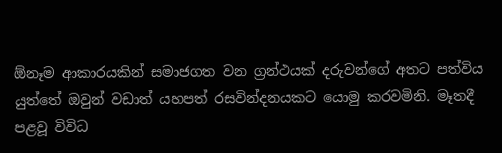ඕනෑම ආකාරයකින් සමාජගත වන ග්‍රන්ථයක් දරුවන්ගේ අතට පත්විය යුත්තේ ඔවුන් වඩාත් යහපත් රසවින්දනයකට යොමු කරවමිනි. මෑතදී පළවූ විවිධ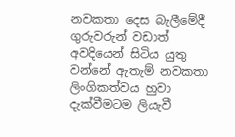නවකතා දෙස බැලීමේදී ගුරුවරුන් වඩාත් අවදියෙන් සිටිය යුතු වන්නේ ඇතැම් නවකතා ලිංගිකත්වය හුවා දැක්වීමටම ලියැවී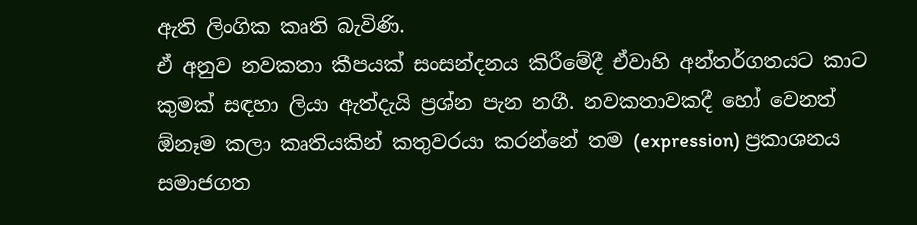ඇති ලිංගික කෘති බැවිණි.
ඒ අනුව නවකතා කීපයක් සංසන්දනය කිරීමේදී ඒවාහි අන්තර්ගතයට කාට කුමක් සඳහා ලියා ඇත්දැයි ප්‍රශ්න පැන නගී. නවකතාවකදී හෝ වෙනත් ඕනෑම කලා කෘතියකින් කතුවරයා කරන්නේ තම (expression) ප්‍රකාශනය සමාජගත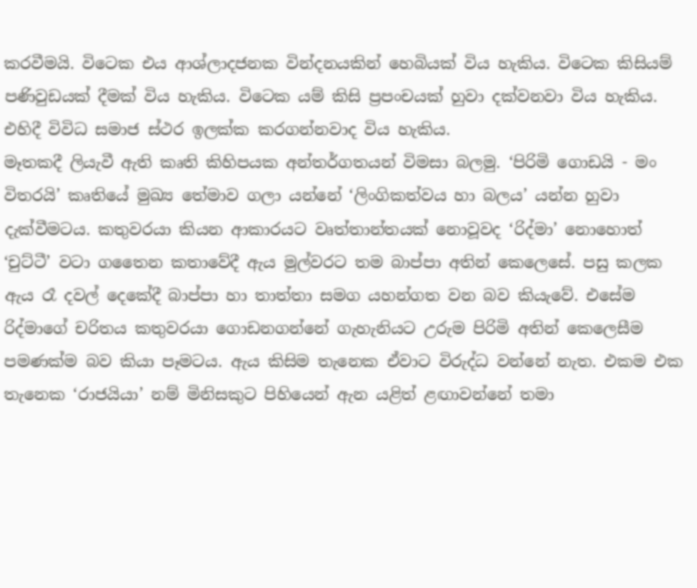කරවීමයි. විටෙක එය ආශ්ලාදජනක වින්දනයකින් හෙබියක් විය හැකිය. විටෙක කිසියම් පණිවුඩයක් දීමක් විය හැකිය. විටෙක යම් කිසි ප්‍රපංචයක් හුවා දක්වනවා විය හැකිය. එහිදී විවිධ සමාජ ස්ථර ඉලක්ක කරගන්නවාද විය හැකිය.
මෑතකදී ලියැවී ඇති කෘති කිහිපයක අන්තර්ගතයන් විමසා බලමු. ‘පිරිමි ගොඩයි - මං විතරයි’ කෘතියේ මුඛ්‍ය තේමාව ගලා යන්නේ ‘ලිංගිකත්වය හා බලය’ යන්න හුවා දැක්වීමටය. කතුවරයා කියන ආකාරයට වෘත්තාන්තයක් නොවූවද ‘රිද්මා’ නොහොත් ‘චුට්ටී’ වටා ගතෛන කතාවේදී ඇය මුල්වරට තම බාප්පා අතින් කෙලෙසේ. පසු කලක ඇය රෑ දවල් දෙකේදී බාප්පා හා තාත්තා සමග යහන්ගත වන බව කියැවේ. එසේම රිද්මාගේ චරිතය කතුවරයා ගොඩනගන්නේ ගැහැනියට උරුම පිරිමි අතින් කෙලෙසීම පමණක්ම බව කියා පෑමටය. ඇය කිසිම තැනෙක ඒවාට විරුද්ධ වන්නේ නැත. එකම එක තැනෙක ‘රාජයියා’ නම් මිනිසකුට පිහියෙන් ඇන යළිත් ළඟාවන්නේ තමා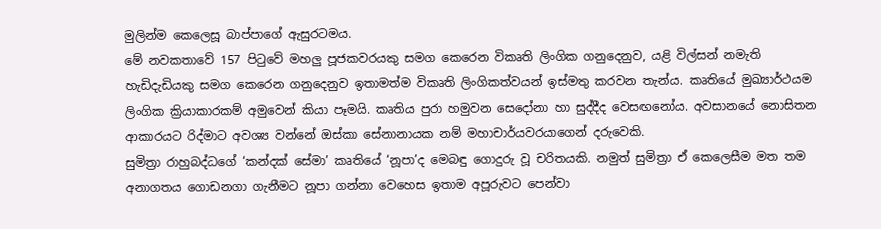මුලින්ම කෙලෙසූ බාප්පාගේ ඇසුරටමය.
මේ නවකතාවේ 157 පිටුවේ මහලු පූජකවරයකු සමග කෙරෙන විකෘති ලිංගික ගනුදෙනුව, යළි විල්සන් නමැති හැඩිදැඩියකු සමග කෙරෙන ගනුදෙනුව ඉතාමත්ම විකෘති ලිංගිකත්වයන් ඉස්මතු කරවන තැන්ය. කෘතියේ මුඛ්‍යාර්ථයම ලිංගික ක්‍රියාකාරකම් අමුවෙන් කියා පෑමයි. කෘතිය පුරා හමුවන සෙදෝනා හා සුද්දීද වෙසඟනෝය. අවසානයේ නොසිතන ආකාරයට රිද්මාට අවශ්‍ය වන්නේ ඔස්කා සේනානායක නම් මහාචාර්යවරයාගෙන් දරුවෙකි.
සුමිත්‍රා රාහුබද්ධගේ ‘කන්දක් සේමා’ කෘතියේ ‘නූපා’ද මෙබඳු ගොදුරු වූ චරිතයකි. නමුත් සුමිත්‍රා ඒ කෙලෙසීම මත තම අනාගතය ගොඩනගා ගැනීමට නූපා ගන්නා වෙහෙස ඉතාම අපූරුවට පෙන්වා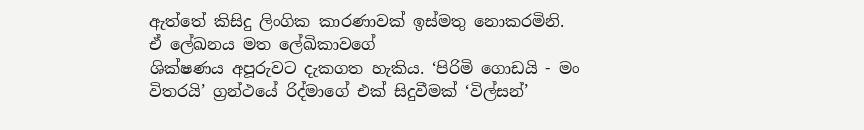ඇත්තේ කිසිදු ලිංගික කාරණාවක් ඉස්මතු නොකරමිනි. ඒ ‍ලේඛනය මත ‍ලේඛිකාවගේ
ශික්ෂණය අපූරුවට දැකගත හැකිය. ‘පිරිමි ගොඩයි - මං විතරයි’ ග්‍රන්ථයේ රිද්මාගේ එක් සිදුවීමක් ‘විල්සන්’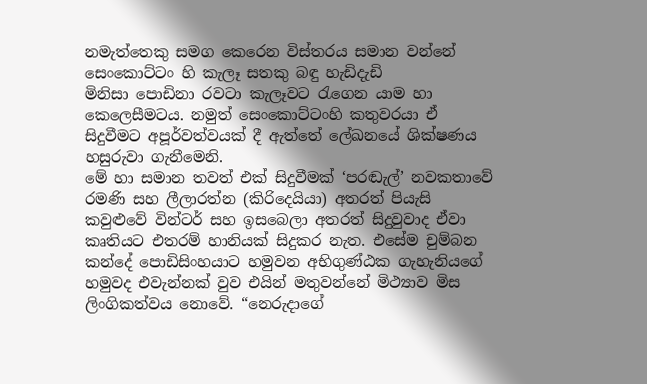නමැත්තෙකු සමග කෙරෙන විස්තරය සමාන වන්නේ සෙංකොට්ටං හි කැලෑ සතකු බඳු හැඩිදැඩි මිනිසා ‍පොඩිනා රවටා කැලෑවට රැගෙන යාම හා කෙලෙසීමටය. නමුත් සෙංකොට්ටංහි කතුවරයා ඒ සිදුවීමට අපූර්වත්වයක් දී ඇත්තේ ‍ලේඛනයේ ශික්ෂණය හසුරුවා ගැනීමෙනි.
මේ හා සමාන තවත් එක් සිදුවීමක් ‘පරඬැල්’ නවකතාවේ රමණි සහ ලීලාරත්න (කිරිදෙයියා) අතරත් පියැසි කවුළුවේ වින්ටර් සහ ඉසබෙලා අතරත් සිදුවුවාද ඒවා කෘතියට එතරම් හානියක් සිදුකර නැත. එසේම චුම්බන කන්දේ ‍පොඩිසිංහයාට හමුවන අභිගුණ්ඨක ගැහැනියගේ හමුවද එවැන්නක් වුව එයින් මතුවන්නේ මිථ්‍යාව මිස ලිංගිකත්වය නොවේ. “නෙරුදාගේ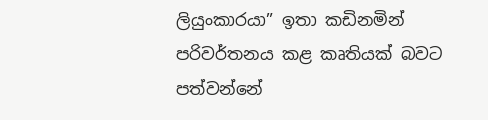ලියුංකාරයා” ඉතා කඩිනමින් පරිවර්තනය කළ කෘතියක් බවට පත්වන්නේ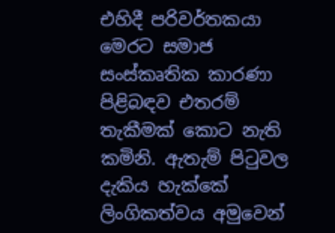එහිදී පරිවර්තකයා මෙරට සමාජ සංස්කෘතික කාරණා පිළිබඳව එතරම් තැකීමක් කොට නැති කමිනි. ඇතැම් පිටුවල දැකිය හැක්කේ ලිංගිකත්වය අමුවෙන්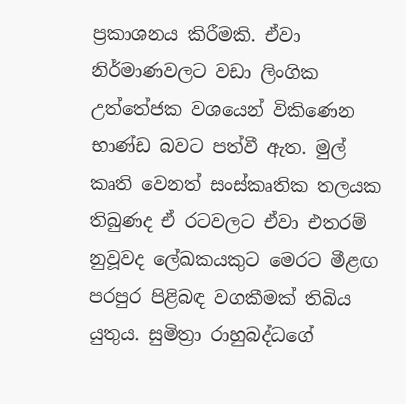ප්‍රකාශනය කිරීමකි. ඒවා නිර්මාණවලට වඩා ලිංගික උත්තේජක වශයෙන් විකිණෙන භාණ්ඩ බවට පත්වී ඇත. මුල් කෘති වෙනත් සංස්කෘතික තලයක තිබුණද ඒ රටවලට ඒවා එතරම් නුවූවද ‍ලේඛකයකුට මෙරට මීළඟ පරපුර පිළිබඳ වගකීමක් තිබිය යුතුය. සුමිත්‍රා රාහුබද්ධගේ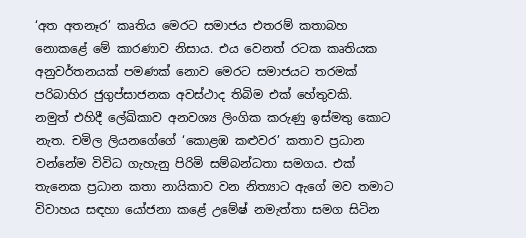‘අත අතනෑර’ කෘතිය මෙරට සමාජය එතරම් කතාබහ නොකළේ මේ කාරණාව නිසාය. එය වෙනත් රටක කෘතියක අනුවර්තනයක් පමණක් නොව මෙරට සමාජයට තරමක් පරිබාහිර ජුගුප්සාජනක අවස්ථාද තිබිම එක් හේතුවකි.
නමුත් එහිදී ‍ලේඛිකාව අනවශ්‍ය ලිංගික කරුණු ඉස්මතු කොට නැත. චමිල ලියනගේගේ ‘කොළඹ කළුවර’ කතාව ප්‍රධාන වන්නේම විවිධ ගැහැනු පිරිමි සම්බන්ධතා සමගය. එක් තැනෙක ප්‍රධාන කතා නායිකාව වන නිත්‍යාට ඇගේ මව තමාට විවාහය සඳහා යෝජනා කළේ උමේෂ් නමැත්තා සමග සිටින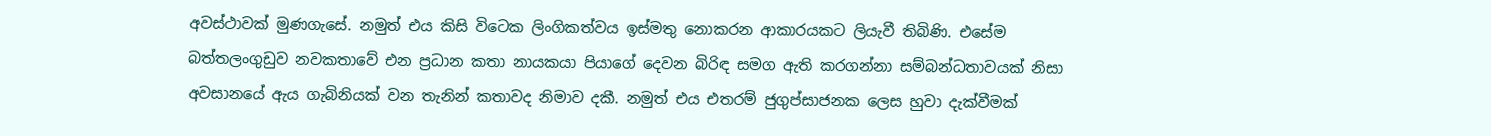අවස්ථාවක් මුණගැසේ. නමුත් එය කිසි විටෙක ලිංගිකත්වය ඉස්මතු නොකරන ආකාරයකට ලියැවී තිබිණි. එසේම බත්තලංගුඩුව නවකතාවේ එන ප්‍රධාන කතා නායකයා පියාගේ දෙවන බිරිඳ සමග ඇති කරගන්නා සම්බන්ධතාවයක් නිසා අවසානයේ ඇය ගැබිනියක් වන තැනින් කතාවද නිමාව දකී. නමුත් එය එතරම් ජුගුප්සාජනක ලෙස හුවා දැක්වීමක්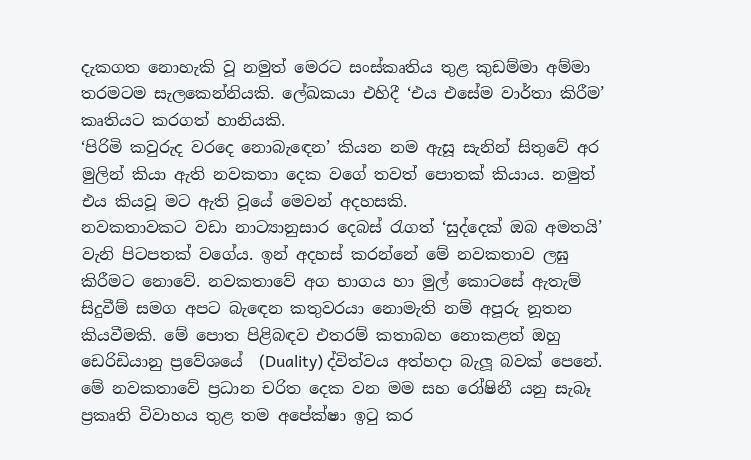දැකගත නොහැකි වූ නමුත් මෙරට සංස්කෘතිය තුළ කුඩම්මා අම්මා තරමටම සැලකෙන්නියකි. ලේඛකයා එහිදී ‘එය එසේම වාර්තා කිරීම’ කෘතියට කරගත් හානියකි.
‘පිරිමි කවුරුද වරදෙ නොබැඳෙන’ කියන නම ඇසූ සැනින් සිතුවේ අර මුලින් කියා ඇති නවකතා දෙක වගේ තවත් ‍පොතක් කියාය. නමුත් එය කියවූ මට ඇති වූයේ මෙවන් අදහසකි.
නවකතාවකට වඩා නාට්‍යානුසාර දෙබස් රැගත් ‘සුද්දෙක් ඔබ අමතයි’ වැනි පිටපතක් වගේය. ඉන් අදහස් කරන්නේ මේ නවකතාව ලඝු කිරීමට නොවේ. නවකතාවේ අග භාගය හා මුල් කොටසේ ඇතැම් සිදුවීම් සමග අපට බැඳෙන කතුවරයා නොමැති නම් අපූරු නූතන කියවීමකි. මේ ‍පොත පිළිබඳව එතරම් කතාබහ නොකළත් ඔහු ඩෙරිඩියානු ප්‍රවේශයේ  (Duality) ද්විත්වය අත්හදා බැලූ බවක් පෙනේ. මේ නවකතාවේ ප්‍රධාන චරිත දෙක වන මම සහ රෝෂිනී යනු සැබෑ ප්‍රකෘති විවාහය තුළ තම අපේක්ෂා ඉටු කර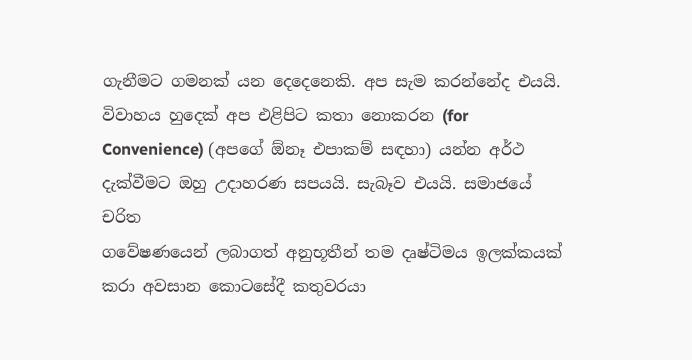ගැනීමට ගමනක් යන දෙදෙනෙකි. අප සැම කරන්නේද එයයි. විවාහය හුදෙක් අප එළිපිට කතා නොකරන (for Convenience) (අපගේ ඕනෑ එපාකම් සඳහා) යන්න අර්ථ දැක්වීමට ඔහු උදාහරණ සපයයි. සැබෑව එයයි. සමාජයේ චරිත
ගවේෂණයෙන් ලබාගත් අනුභූතීන් තම දෘෂ්ටිමය ඉලක්කයක් කරා අවසාන කොටසේදී කතුවරයා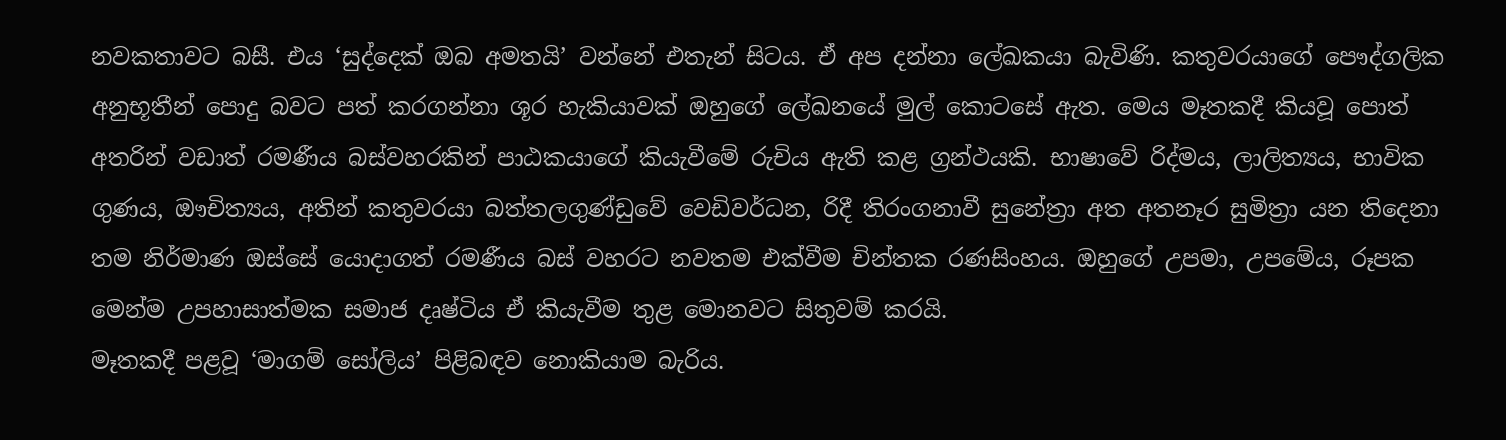නවකතාවට බසී. එය ‘සුද්දෙක් ඔබ අමතයි’ වන්නේ එතැන් සිටය. ඒ අප දන්නා ‍ලේඛකයා බැවිණි. කතුවරයාගේ පෞද්ගලික අනුභූතීන් ‍පොදු බවට පත් කරගන්නා ශූර හැකියාවක් ඔහුගේ ‍ලේඛනයේ මුල් කොටසේ ඇත. මෙය මෑතකදී කියවූ ‍පොත් අතරින් වඩාත් රමණීය බස්වහරකින් පාඨකයාගේ කියැවීමේ රුචිය ඇති කළ ග්‍රන්ථයකි. භාෂාවේ රිද්මය, ලාලිත්‍යය, භාවික ගුණය, ඖචිත්‍යය, අතින් කතුවරයා බත්තලගුණ්ඩුවේ වෙඩිවර්ධන, රිදී තිරංගනාවී සුනේත්‍රා අත අතනෑර සුමිත්‍රා යන තිදෙනා තම නිර්මාණ ඔස්සේ යොදාගත් රමණීය බස් වහරට නවතම එක්වීම චින්තක රණසිංහය. ඔහුගේ උපමා, උපමේය, රූපක මෙන්ම උපහාසාත්මක සමාජ දෘෂ්ටිය ඒ කියැවීම තුළ මොනවට සිතුවම් කරයි.
මෑතකදී පළවූ ‘මාගම් සෝලිය’ පිළිබඳව නොකියාම බැරිය.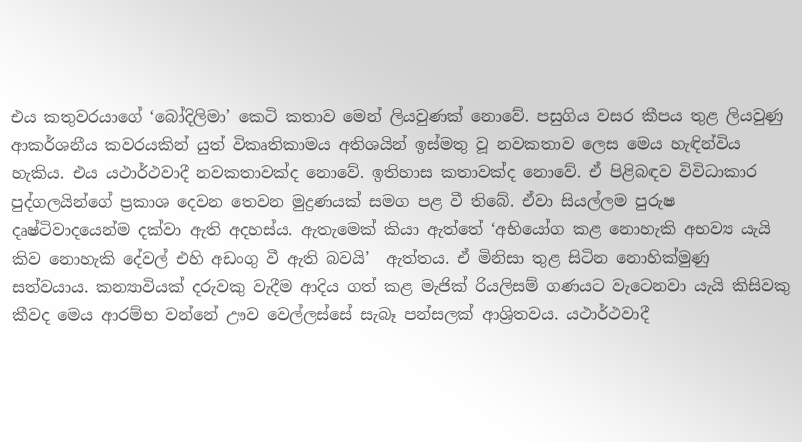එය කතුවරයාගේ ‘බෝදිලිමා’ කෙටි කතාව මෙන් ලියවුණක් නොවේ. පසුගිය වසර කීපය තුළ ලියවුණු ආකර්ශනීය කවරයකින් යුත් විකෘතිකාමය අතිශයින් ඉස්මතු වූ නවකතාව ලෙස මෙය හැඳින්විය හැකිය. එය යථාර්ථවාදී නවකතාවක්ද නොවේ. ඉතිහාස කතාවක්ද නොවේ. ඒ පිළිබඳව විවිධාකාර පුද්ගලයින්ගේ ප්‍රකාශ දෙවන තෙවන මුද්‍රණයක් සමග පළ වී තිබේ. ඒවා සියල්ලම පුරුෂ දෘෂ්ටිවාදයෙන්ම දක්වා ඇති අදහස්ය. ඇතැමෙක් කියා ඇත්තේ ‘අභියෝග කළ නොහැකි අභව්‍ය යැයි කිව නොහැකි දේවල් එහි අඩංගු වී ඇති බවයි’  ඇත්තය. ඒ මිනිසා තුළ සිටින නොහික්මුණු සත්වයාය. කන්‍යාවියක් දරුවකු වැදීම ආදිය ගත් කළ මැජික් රියලිසම් ගණයට වැටෙනවා යැයි කිසිවකු කීවද මෙය ආරම්භ වන්නේ ඌව වෙල්ලස්සේ සැබෑ පන්සලක් ආශ්‍රිතවය. යථාර්ථවාදී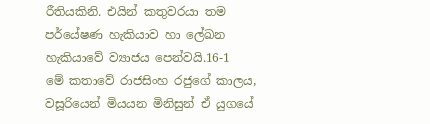රීතියකිනි. එයින් කතුවරයා තම පර්යේෂණ හැකියාව හා ‍ලේඛන හැකියාවේ ව්‍යාජය පෙන්වයි.16-1
මේ කතාවේ රාජසිංහ රජුගේ කාලය, වසූරියෙන් මියයන මිනිසුන් ඒ යුගයේ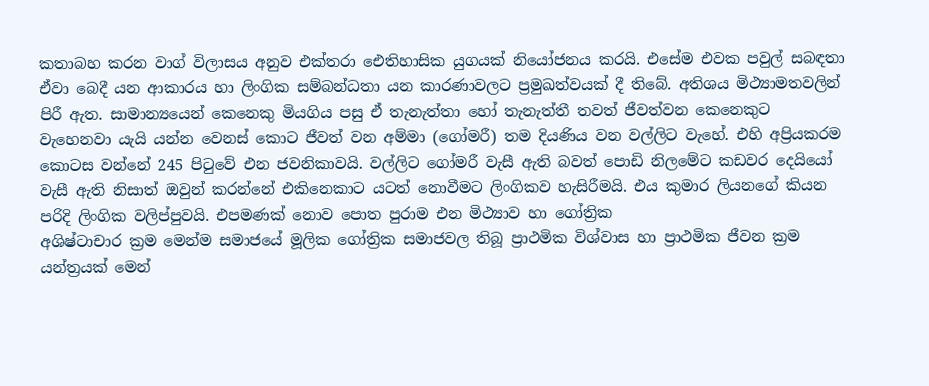කතාබහ කරන වාග් විලාසය අනුව එක්තරා ඓතිහාසික යුගයක් නියෝජනය කරයි. එසේම එවක පවුල් සබඳතා ඒවා බෙදී යන ආකාරය හා ලිංගික සම්බන්ධතා යන කාරණාවලට ප්‍රමුඛත්වයක් දී තිබේ. අතිශය මිථ්‍යාමතවලින් පිරී ඇත. සාමාන්‍යයෙන් කෙනෙකු මියගිය පසු ඒ තැනැත්තා හෝ තැනැත්තී තවත් ජීවත්වන කෙනෙකුට වැහෙනවා යැයි යන්න වෙනස් කොට ජීවත් වන අම්මා (ගෝමරී) තම දියණිය වන වල්ලිට වැහේ. එහි අප්‍රියකරම කොටස වන්නේ 245 පිටුවේ එන ජවනිකාවයි. වල්ලිට ගෝමරී වැසී ඇති බවත් ‍පොඩි නිලමේට කඩවර දෙයියෝ වැසී ඇති නිසාත් ඔවුන් කරන්නේ එකිනෙකාට යටත් නොවීමට ලිංගිකව හැසිරීමයි. එය කුමාර ලියනගේ කියන පරිදි ලිංගික වලිප්පුවයි. එපමණක් නොව ‍පොත පුරාම එන මිථ්‍යාව හා ගෝත්‍රික
අශිෂ්ටාචාර ක්‍රම මෙන්ම සමාජයේ මූලික ගෝත්‍රික සමාජවල තිබූ ප්‍රාථමික විශ්වාස හා ප්‍රාථමික ජීවන ක්‍රම යන්ත්‍රයක් මෙන්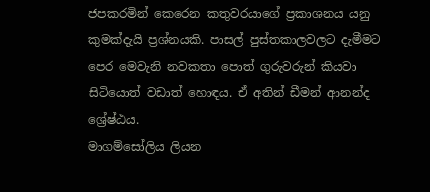ජපකරමින් කෙරෙන කතුවරයාගේ ප්‍රකාශනය යනු කුමක්දැයි ප්‍රශ්නයකි. පාසල් පුස්තකාලවලට දැමීමට පෙර මෙවැනි නවකතා ‍පොත් ගුරුවරුන් කියවා සිටියොත් වඩාත් හොඳය. ඒ අතින් ඩීමන් ආනන්ද ශ්‍රේෂ්ඨය.
මාගම්සෝලිය ලියන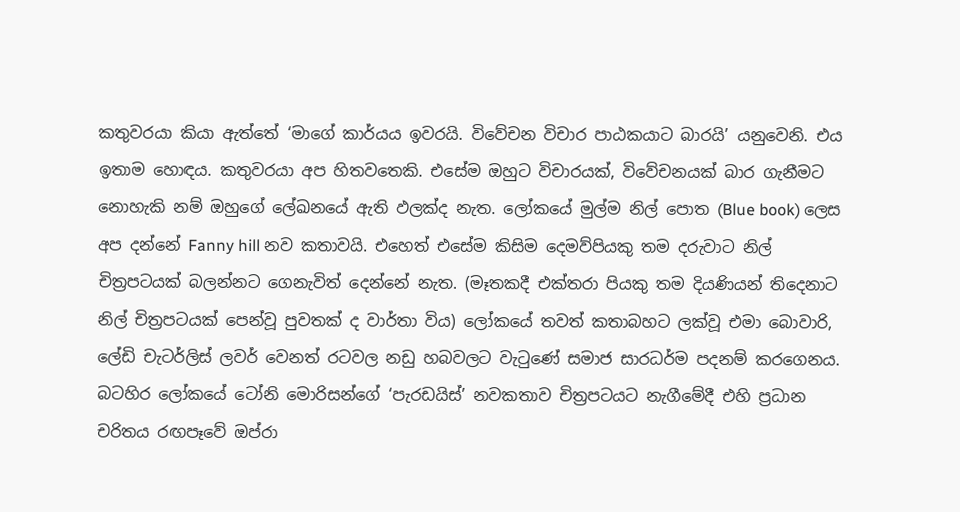කතුවරයා කියා ඇත්තේ ‘මාගේ කාර්යය ඉවරයි. විවේචන විචාර පාඨකයාට බාරයි’ යනුවෙනි. එය ඉතාම හොඳය. කතුවරයා අප හිතවතෙකි. එසේම ඔහුට විචාරයක්, විවේචනයක් බාර ගැනීමට නොහැකි නම් ඔහුගේ ‍ලේඛනයේ ඇති ඵලක්ද නැත. ලෝකයේ මුල්ම නිල් ‍පොත (Blue book) ලෙස අප දන්නේ Fanny hill නව කතාවයි. එහෙත් එසේම කිසිම දෙමව්පියකු තම දරුවාට නිල් චිත්‍රපටයක් බලන්නට ගෙනැවිත් දෙන්නේ නැත. (මෑතකදී එක්තරා පියකු තම දියණියන් තිදෙනාට නිල් චිත්‍රපටයක් පෙන්වූ පුවතක් ද වාර්තා විය) ලෝකයේ තවත් කතාබහට ලක්වූ එමා බොවාරි, ලේඩි චැටර්ලිස් ලවර් වෙනත් රටවල නඩු හබවලට වැටුණේ සමාජ සාරධර්ම පදනම් කරගෙනය. බටහිර ලෝකයේ ටෝනි මොරිසන්ගේ ‘පැරඩයිස්’ නවකතාව චිත්‍රපටයට නැගීමේදී එහි ප්‍රධාන චරිතය රඟපෑවේ ඔප්රා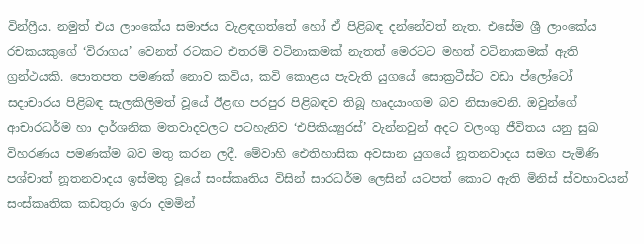වින්ෆ්‍රීය. නමුත් එය ලාංකේය සමාජය වැළඳගත්තේ හෝ ඒ පිළිබඳ දන්නේවත් නැත. එසේම ශ්‍රී ලාංකේය රචකයකුගේ ‘විරාගය’ වෙනත් රටකට එතරම් වටිනාකමක් නැතත් මෙරටට මහත් වටිනාකමක් ඇති ග්‍රන්ථයකි. පොතපත පමණක් නොව කවිය, කවි කොළය පැවැති යුගයේ සොක්‍රටීස්ට වඩා ප්ලෝටෝ සදාචාරය පිළිබඳ සැලකිලිමත් වූයේ ඊළඟ පරපුර පිළිබඳව තිබූ හෘදයාංගම බව නිසාවෙනි. ඔවුන්ගේ ආචාරධර්ම හා දාර්ශනික මතවාදවලට පටහැනිව ‘එපිකිය්‍යුරස්’ වැන්නවුන් අදට වලංගු ජීවිතය යනු සුඛ විහරණය පමණක්ම බව මතු කරන ලදී. මේවාහි ඓතිහාසික අවසාන යුගයේ නූතනවාදය සමග පැමිණි පශ්චාත් නූතනවාදය ඉස්මතු වූයේ සංස්කෘතිය විසින් සාරධර්ම ලෙසින් යටපත් කොට ඇති මිනිස් ස්වභාවයන් සංස්කෘතික කඩතුරා ඉරා දමමින්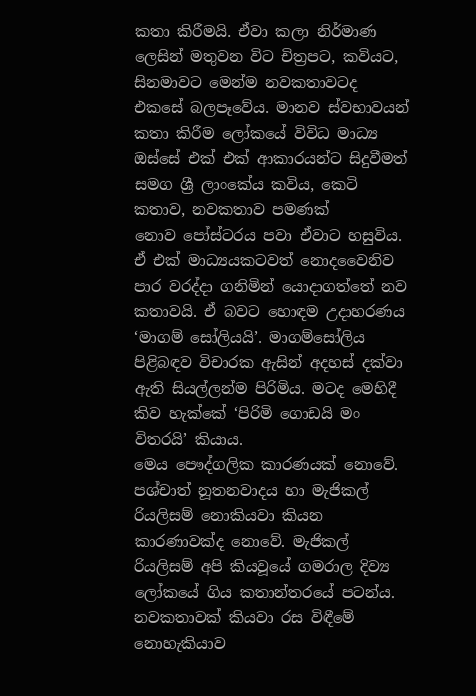කතා කිරීමයි. ඒවා කලා නිර්මාණ ලෙසින් මතුවන විට චිත්‍රපට, කවියට, සිනමාවට මෙන්ම නවකතාවටද එකසේ බලපෑවේය. මානව ස්වභාවයන් කතා කිරීම ලෝකයේ විවිධ මාධ්‍ය ඔස්සේ එක් එක් ආකාරයන්ට සිදුවීමත් සමග ශ්‍රී ලාංකේය කවිය, කෙටි කතාව, නවකතාව පමණක් නොව ‍පෝස්ටරය පවා ඒවාට හසුවිය. ඒ එක් මාධ්‍යයකටවත් නොදවෛනිව පාර වරද්දා ගනිමින් යොදාගත්තේ නව කතාවයි. ඒ බවට හොඳම උදාහරණය ‘මාගම් සෝලියයි’. මාගම්සෝලිය පිළිබඳව විචාරක ඇසින් අදහස් දක්වා ඇති සියල්ලන්ම පිරිමිය. මටද මෙහිදී කිව හැක්කේ ‘පිරිමි ගොඩයි මං විතරයි’ කියාය.
මෙය පෞද්ගලික කාරණයක් නොවේ. පශ්චාත් නූතනවාදය හා මැජිකල් රියලිසම් නොකියවා කියන කාරණාවක්ද නොවේ. මැජිකල් රියලිසම් අපි කියවූයේ ගමරාල දිව්‍ය ලෝකයේ ගිය කතාන්තරයේ පටන්ය. නවකතාවක් කියවා රස විඳීමේ නොහැකියාව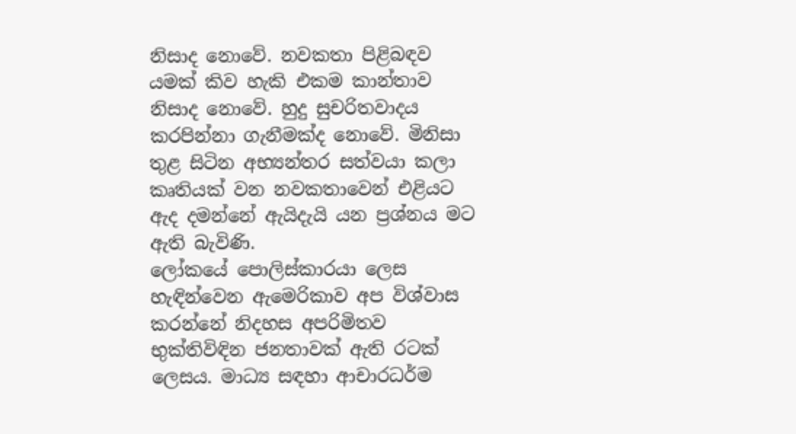නිසාද නොවේ. නවකතා පිළිබඳව යමක් කිව හැකි එකම කාන්තාව නිසාද නොවේ. හුදු සුචරිතවාදය කරපින්නා ගැනීමක්ද නොවේ. මිනිසා තුළ සිටින අභ්‍යන්තර සත්වයා කලා කෘතියක් වන නවකතාවෙන් එළියට ඇද දමන්නේ ඇයිදැයි යන ප්‍රශ්නය මට ඇති බැවිණි.
ලෝකයේ ‍පොලිස්කාරයා ලෙස හැඳින්වෙන ඇමෙරිකාව අප විශ්වාස කරන්නේ නිදහස අපරිමිතව භුක්තිවිඳින ජනතාවක් ඇති රටක් ලෙසය. මාධ්‍ය සඳහා ආචාරධර්ම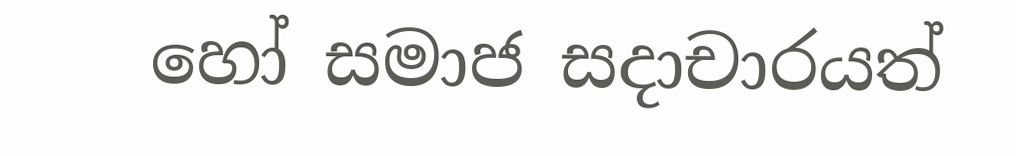හෝ සමාජ සදාචාරයත්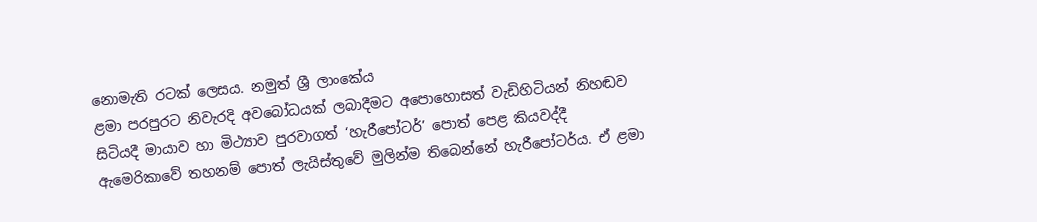නොමැති රටක් ලෙසය. නමුත් ශ්‍රී ලාංකේය
ළමා පරපුරට නිවැරදි අවබෝධයක් ලබාදීමට අ‍පොහොසත් වැඩිහිටියන් නිහඬව සිටියදී මායාව හා මිථ්‍යාව පුරවාගත් ‘හැරී‍පෝටර්’ පොත් පෙළ කියවද්දී ඇමෙරිකාවේ තහනම් ‍පොත් ලැයිස්තුවේ මුලින්ම තිබෙන්නේ හැරී‍පෝටර්ය. ඒ ළමා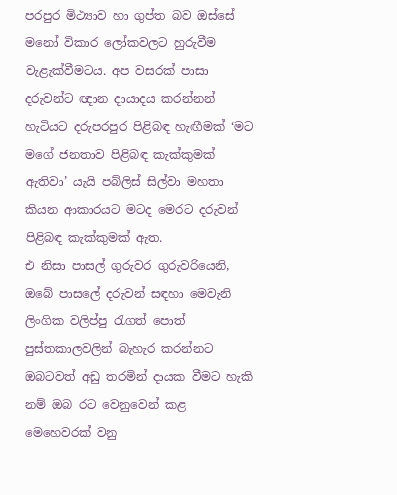පරපුර මිථ්‍යාව හා ගුප්ත බව ඔස්සේ මනෝ විකාර ලෝකවලට හුරුවීම වැළැක්වීමටය. අප වසරක් පාසා දරුවන්ට ඥාන දායාදය කරන්නන් හැටියට දරුපරපුර පිළිබඳ හැඟීමක් ‘මට මගේ ජනතාව පිළිබඳ කැක්කුමක් ඇතිවා’ යැයි පබ්ලිස් සිල්වා මහතා කියන ආකාරයට මටද මෙරට දරුවන් පිළිබඳ කැක්කුමක් ඇත.
එ නිසා පාසල් ගුරුවර ගුරුවරියෙනි, ඔබේ පාස‍ලේ දරුවන් සඳහා මෙවැනි ලිංගික වලිප්පු රැගත් ‍පොත් පුස්තකාලවලින් බැහැර කරන්නට ඔබටවත් අඩු තරමින් දායක වීමට හැකි නම් ඔබ රට වෙනුවෙන් කළ මෙහෙවරක් වනු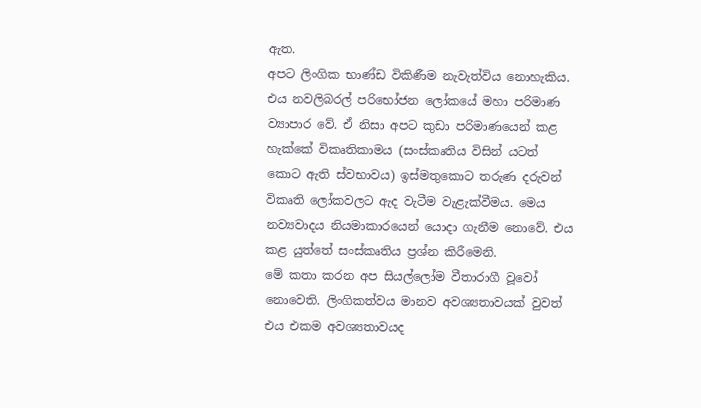ඇත.
අපට ලිංගික භාණ්ඩ විකිණීම නැවැත්විය නොහැකිය. එය නවලිබරල් පරිභෝජන ලෝකයේ මහා පරිමාණ ව්‍යාපාර වේ. ඒ නිසා අපට කුඩා පරිමාණයෙන් කළ හැක්කේ විකෘතිකාමය (සංස්කෘතිය විසින් යටත් කොට ඇති ස්වභාවය) ඉස්මතුකොට තරුණ දරුවන් විකෘති ලෝකවලට ඇද වැටීම වැළැක්වීමය. මෙය නව්‍යවාදය නියමාකාරයෙන් යොදා ගැනීම නොවේ. එය කළ යුත්තේ සංස්කෘතිය ප්‍රශ්න කිරීමෙනි.
මේ කතා කරන අප සියල්ලෝම වීතාරාගී වූවෝ නොවෙති. ලිංගිකත්වය මානව අවශ්‍යතාවයක් වුවත් එය එකම අවශ්‍යතාවයද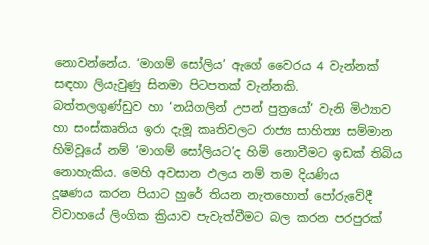නොවන්නේය. ‘මාගම් සෝලිය’ ඇගේ වෛරය 4 වැන්නක් සඳහා ලියැවුණු සිනමා පිටපතක් වැන්නකි.
බත්තලගුණ්ඩුව හා ‘නයිගලින් උපන් පුත්‍රයෝ’ වැනි මිථ්‍යාව හා සංස්කෘතිය ඉරා දැමූ කෘතිවලට රාජ්‍ය සාහිත්‍ය සම්මාන හිමිවූයේ නම් ‘මාගම් සෝලියට’ද හිමි නොවීමට ඉඩක් තිබිය නොහැකිය. මෙහි අවසාන ඵලය නම් තම දියණිය
දූෂණය කරන පියාට හුරේ තියන නැතහොත් ‍පෝරුවේදී විවාහයේ ලිංගික ක්‍රියාව පැවැත්වීමට බල කරන පරපුරක්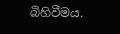බිහිවීමය.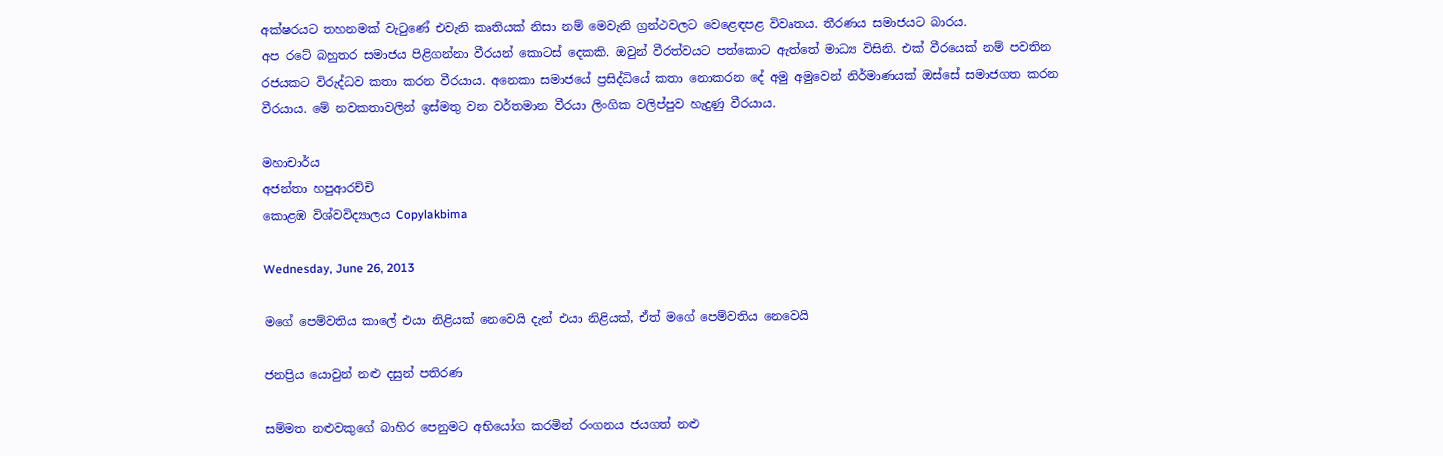අක්ෂරයට තහනමක් වැටුණේ එවැනි කෘතියක් නිසා නම් මෙවැනි ග්‍රන්ථවලට වෙළෙඳපළ විවෘතය. තීරණය සමාජයට බාරය.
අප රටේ බහුතර සමාජය පිළිගන්නා වීරයන් කොටස් දෙකකි. ඔවුන් වීරත්වයට පත්කොට ඇත්තේ මාධ්‍ය විසිනි. එක් වීරයෙක් නම් පවතින රජයකට විරුද්ධව කතා කරන වීරයාය. අනෙකා සමාජයේ ප්‍රසිද්ධියේ කතා නොකරන දේ අමු අමුවෙන් නිර්මාණයක් ඔස්සේ සමාජගත කරන වීරයාය. මේ නවකතාවලින් ඉස්මතු වන වර්තමාන වීරයා ලිංගික වලිප්පුව හැදුණු වීරයාය.

මහාචාර්ය
අජන්තා හපුආරච්චි
කොළඹ විශ්වවිද්‍යාලය Copylakbima

Wednesday, June 26, 2013

මගේ පෙම්වතිය කා‍ලේ එයා නිළියක් ‍නෙවෙයි දැන් එයා නිළියක්, ඒත් මගේ පෙම්වතිය ‍නෙවෙයි

ජනප්‍රිය යොවුන් නළු දසුන් පතිරණ

සම්මත නළුවකුගේ බාහිර පෙනුමට අභියෝග කරමින් රංගනය ජයගත් නළු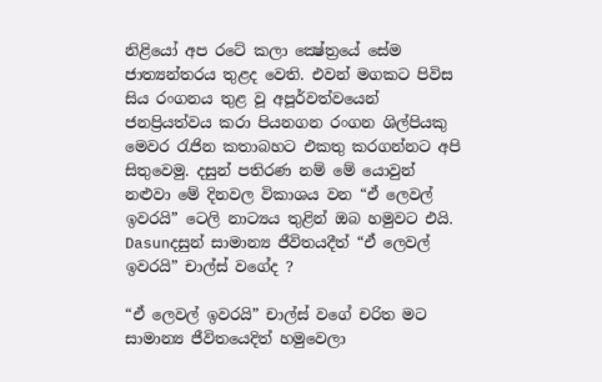නිළියෝ අප රටේ කලා ක්‍ෂේත්‍රයේ සේම ජාත්‍යන්තරය තුළද වෙති. එවන් මගකට පිවිස සිය රංගනය තුළ වූ අපූර්වත්වයෙන් ජනප්‍රියත්වය කරා පියනගන රංගන ශිල්පියකු මෙවර රැජින කතාබහට එකතු කරගන්නට අපි සිතුවෙමු. දසුන් පතිරණ නම් මේ යොවුන් නළුවා මේ දිනවල විකාශය වන “ඒ ලෙවල් ඉවරයි” ටෙලි නාට්‍යය තුළින් ඔබ හමුවට එයි.
Dasunදසුන් සාමාන්‍ය ජීවිතයදීත් “ඒ ලෙවල් ඉවරයි” චාල්ස් වගේද ?

“ඒ ලෙවල් ඉවරයි” චාල්ස් වගේ චරිත මට සාමාන්‍ය ජීවිතයෙදිත් හමුවෙලා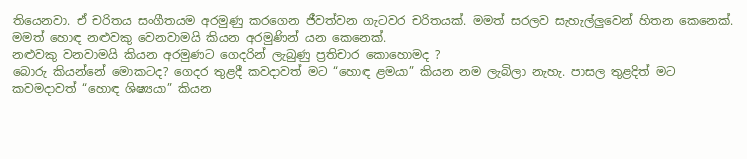තියෙනවා. ඒ චරිතය සංගීතයම අරමුණු කරගෙන ජීවත්වන ගැටවර චරිතයක්. මමත් සරලව සැහැල්ලුවෙන් හිතන කෙනෙක්. මමත් හොඳ නළුවකු වෙනවාමයි කියන අරමුණින් යන කෙනෙක්.
නළුවකු වනවාමයි කියන අරමුණට ගෙදරින් ලැබුණු ප්‍රතිචාර කොහොමද ?
බොරු කියන්නේ මොකටද? ගෙදර තුළදී කවදාවත් මට “හොඳ ළමයා” කියන නම ලැබිලා නැහැ. පාසල තුළදිත් මට කවමදාවත් “හොඳ ශිෂ්‍යයා” කියන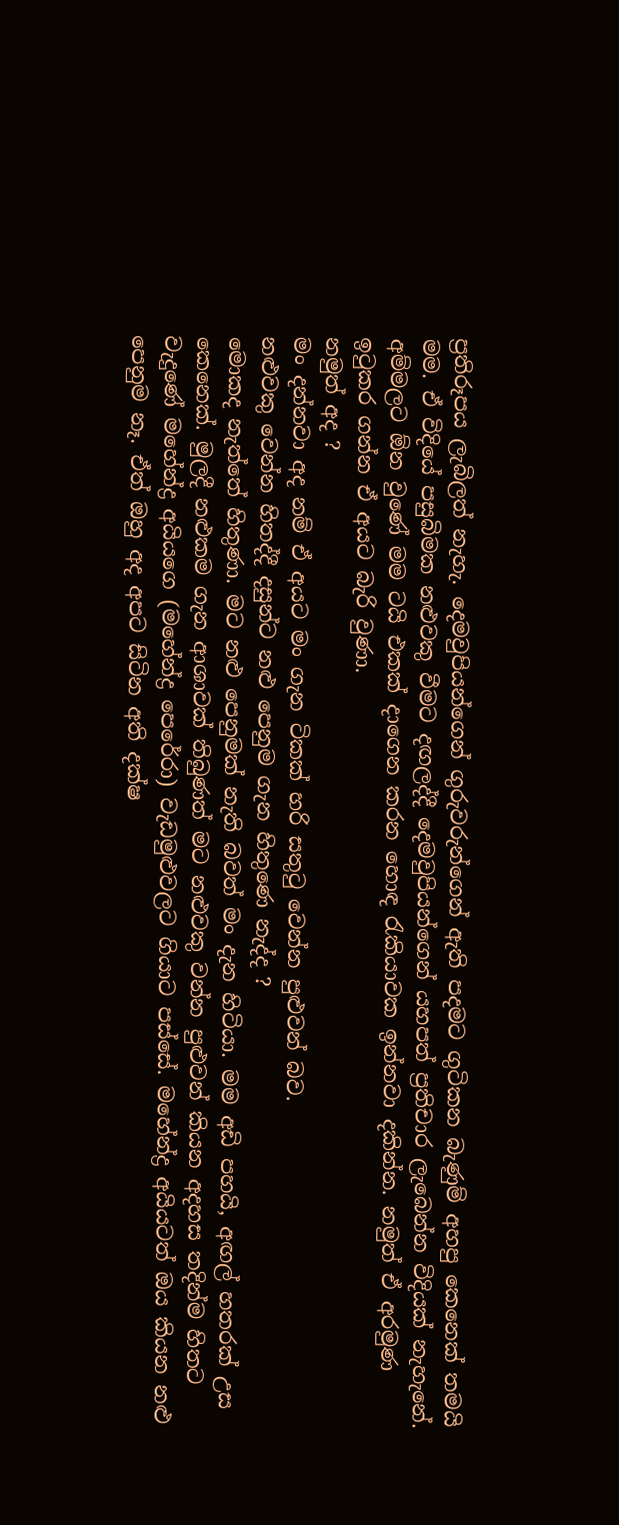ප්‍රතිරූපය ලැබිලත් නැහැ. දෙමවුපියන්ගෙන් ගුරුවරුන්ගෙන් ඇති පදමට ගුටිකන බැණුම් අහපු කෙනෙක් තමයි මම. ඒ විදියේ පසුබිමක නළුවකු වීමට දඟලද්දී දෙමවුපියන්ගෙන් යහපත් ප්‍රතිචාර ලැබෙන්න විදියක් නැහැනේ. අම්මලට ඕන වුණේ මම ටයි එකක් දාගෙන කරන හොඳ රැකියාවක ඉන්නවා දකින්න. නමුත් ඒ අරමුණ ඉටුකර ගන්න ඒ අයට බැරි වුණා.
නමුත් අද ?
මං දන්නවා අද නම් ඒ අයට මං ගැන ටිකක් හරි සතුටු වෙන්න පුළුවන් බව.
නළුවකු වෙන්න හිතද්දී දසුන්ට නළු පෙනුම ගැන හිතුණෙ නැද්ද ?
මොකද නැත්තේ හිතුණා. මට නළු පෙනුමක් නැති බවත් මං දැන හිටියා. මම අඩි පහයි, අඟල් හතරක් උස කෙනෙක්. මුලදී නළුකම ගැන ආශාවක් තිබුණත් මට නළුවකු වන්න පුළුවන් කියන අදහස තදින්ම හිතට වැදුණේ මහේන්ද්‍ර අයියගෙ (මහේන්ද්‍ර පෙරේරා) වැඩමුළුවලට ගියාට පස්සේ. මහේන්ද්‍ර අයියටත් ඔය කියන නළු පෙනුම නෑ. ඒත් ඔහු අද අපට සිටින අති දක්ෂ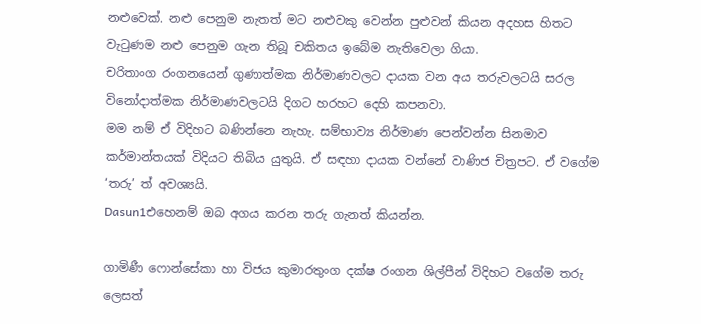නළුවෙක්. නළු පෙනුම නැතත් මට නළුවකු වෙන්න පුළුවන් කියන අදහස හිතට වැටුණම නළු පෙනුම ගැන තිබූ චකිතය ඉබේම නැතිවෙලා ගියා.
චරිතාංග රංගනයෙන් ගුණාත්මක නිර්මාණවලට දායක වන අය තරුවලටයි සරල විනෝදාත්මක නිර්මාණවලටයි දිගට හරහට දෙහි කපනවා.
මම නම් ඒ විදිහට බණින්නෙ නැහැ. සම්භාව්‍ය නිර්මාණ පෙන්වන්න සිනමාව කර්මාන්තයක් විදියට තිබිය යුතුයි. ඒ සඳහා දායක වන්නේ වාණිජ චිත්‍රපට. ඒ වගේම ‘තරු’ ත් අවශ්‍යයි.
Dasun1එහෙනම් ඔබ අගය කරන තරු ගැනත් කියන්න.

ගාමිණී ෆොන්සේකා හා විජය කුමාරතුංග දක්ෂ රංගන ශිල්පීන් විදිහට වගේම තරු ලෙසත්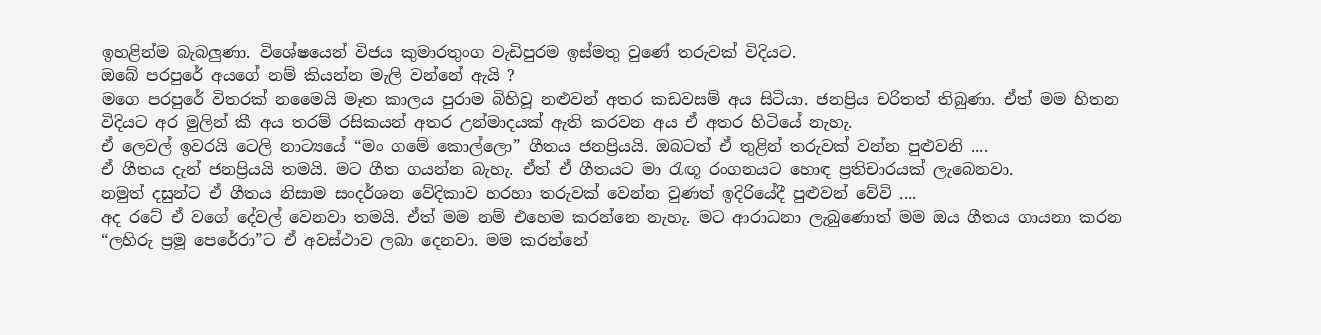ඉහළින්ම බැබලුණා. විශේෂයෙන් විජය කුමාරතුංග වැඩිපුරම ඉස්මතු වුණේ තරුවක් විදියට.
ඔබේ පරපුරේ අයගේ නම් කියන්න මැලි වන්නේ ඇයි ?
මගෙ පරපුරේ විතරක් නමෛයි මෑත කාලය පුරාම බිහිවූ නළුවන් අතර කඩවසම් අය සිටියා. ජනප්‍රිය චරිතත් තිබුණා. ඒත් මම හිතන විදියට අර මුලින් කී අය තරම් රසිකයන් අතර උන්මාදයක් ඇති කරවන අය ඒ අතර හිටියේ නැහැ.
ඒ ලෙවල් ඉවරයි ටෙලි නාට්‍යයේ “මං ගමේ කොල්ලො” ගීතය ජනප්‍රියයි. ඔබටත් ඒ තුළින් තරුවක් වන්න පුළුවනි ....
ඒ ගීතය දැන් ජනප්‍රියයි තමයි. මට ගීත ගයන්න බැහැ. ඒත් ඒ ගීතයට මා රැඟූ රංගනයට හොඳ ප්‍රතිචාරයක් ලැබෙනවා.
නමුත් දසුන්ට ඒ ගීතය නිසාම සංදර්ශන වේදිකාව හරහා තරුවක් වෙන්න වුණත් ඉදිරියේදී පුළුවන් වේවි ....
අද රටේ ඒ වගේ දේවල් වෙනවා තමයි. ඒත් මම නම් එහෙම කරන්නෙ නැහැ. මට ආරාධනා ලැබුණොත් මම ඔය ගීතය ගායනා කරන “ලහිරු ප්‍රමූ පෙරේරා”ට ඒ අවස්ථාව ලබා දෙනවා. මම කරන්නේ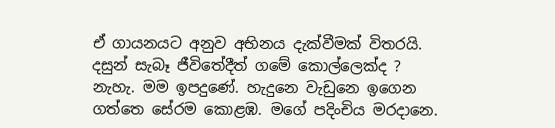ඒ ගායනයට අනුව අභිනය දැක්වීමක් විතරයි.
දසුන් සැබෑ ජීවිතේදීත් ගමේ කොල්ලෙක්ද ?
නැහැ. මම ඉපදුණේ. හැදුනෙ වැඩුනෙ ඉගෙන ගත්තෙ සේරම කොළඹ. මගේ පදිංචිය මරදානෙ.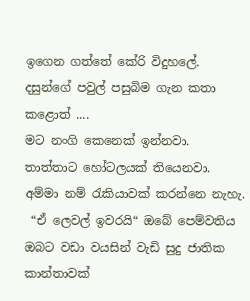ඉගෙන ගත්තේ කේරි විදුහ‍ලේ.
දසුන්ගේ පවුල් පසුබිම ගැන කතා කළොත් ....
මට නංගි කෙනෙක් ඉන්නවා. තාත්තාට හෝටලයක් තියෙනවා. අම්මා නම් රැකියාවක් කරන්නෙ නැහැ.
 “ඒ ලෙවල් ඉවරයි“ ඔබේ පෙම්වතිය ඔබට වඩා වයසින් වැඩි සුදු ජාතික කාන්තාවක්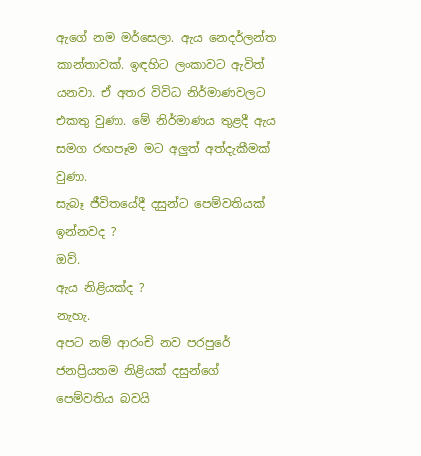ඇගේ නම මර්සෙලා. ඇය නෙදර්ලන්ත කාන්තාවක්. ඉඳහිට ලංකාවට ඇවිත් යනවා. ඒ අතර විවිධ නිර්මාණවලට එකතු වුණා. මේ නිර්මාණය තුළදී ඇය සමග රඟපෑම මට අලුත් අත්දැකීමක් වුණා.
සැබෑ ජීවිතයේදී දසුන්ට පෙම්වතියක් ඉන්නවද ?
ඔව්.
ඇය නිළියක්ද ?
නැහැ.
අපට නම් ආරංචි නව පරපුරේ ජනප්‍රියතම නිළියක් දසුන්ගේ පෙම්වතිය බවයි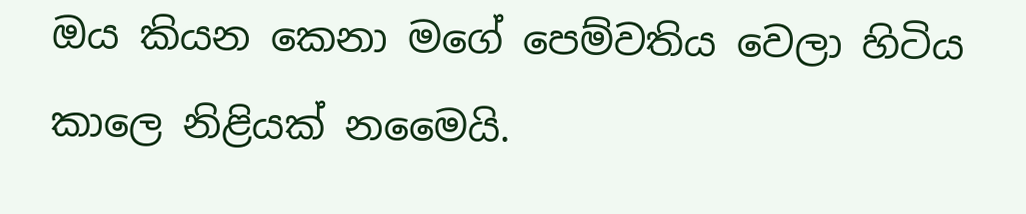ඔය කියන කෙනා මගේ පෙම්වතිය වෙලා හිටිය කාලෙ නිළියක් නමෛයි.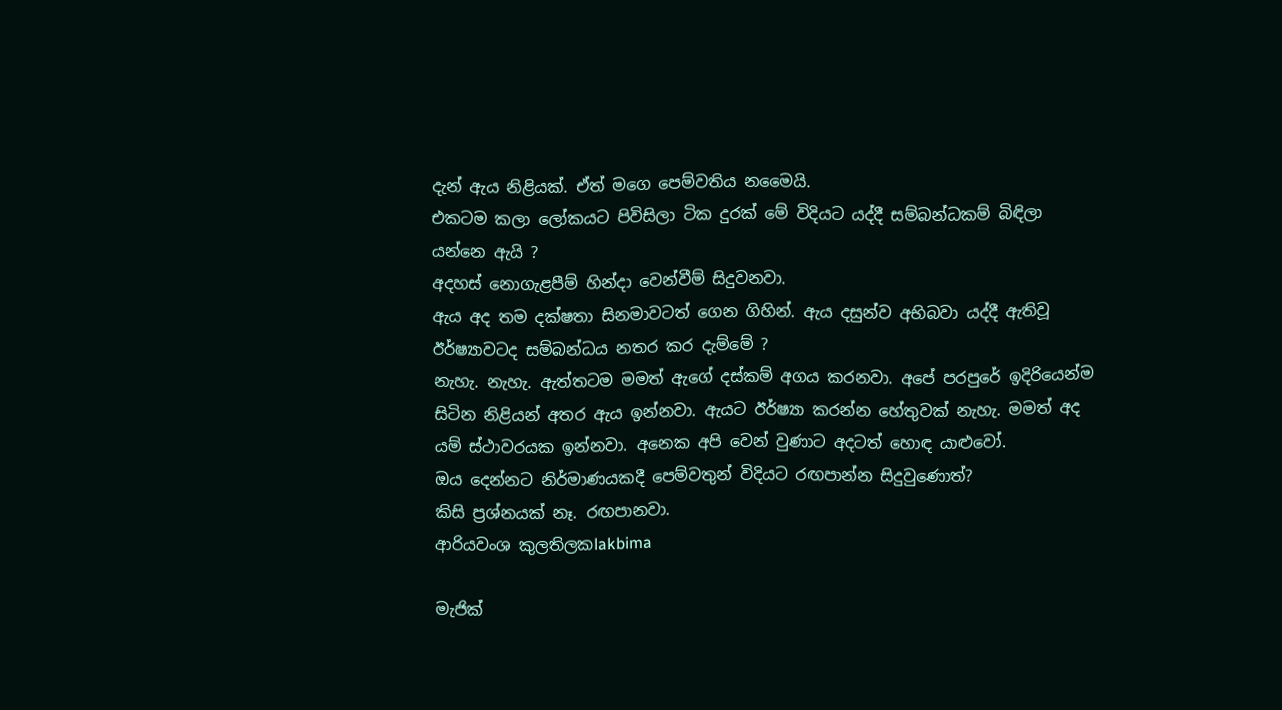දැන් ඇය නිළියක්. ඒත් මගෙ පෙම්වතිය නමෛයි.
එකටම කලා ලෝකයට පිවිසිලා ටික දුරක් මේ විදියට යද්දී සම්බන්ධකම් බිඳිලා යන්නෙ ඇයි ?
අදහස් නොගැළපීම් හින්දා වෙන්වීම් සිදුවනවා.
ඇය අද තම දක්ෂතා සිනමාවටත් ගෙන ගිහින්. ඇය දසුන්ව අභිබවා යද්දී ඇතිවූ ඊර්ෂ්‍යාවටද සම්බන්ධය නතර කර දැම්මේ ?
නැහැ. නැහැ. ඇත්තටම මමත් ඇගේ දස්කම් අගය කරනවා. අපේ පරපුරේ ඉදිරියෙන්ම සිටින නිළියන් අතර ඇය ඉන්නවා. ඇයට ඊර්ෂ්‍යා කරන්න හේතුවක් නැහැ. මමත් අද යම් ස්ථාවරයක ඉන්නවා. අනෙක අපි වෙන් වුණාට අදටත් හොඳ යාළුවෝ.
ඔය දෙන්නට නිර්මාණයකදී පෙම්වතුන් විදියට රඟපාන්න සිදුවුණොත්?
කිසි ප්‍රශ්නයක් නෑ. රඟපානවා.
ආරියවංශ කුලතිලකlakbima

මැජික්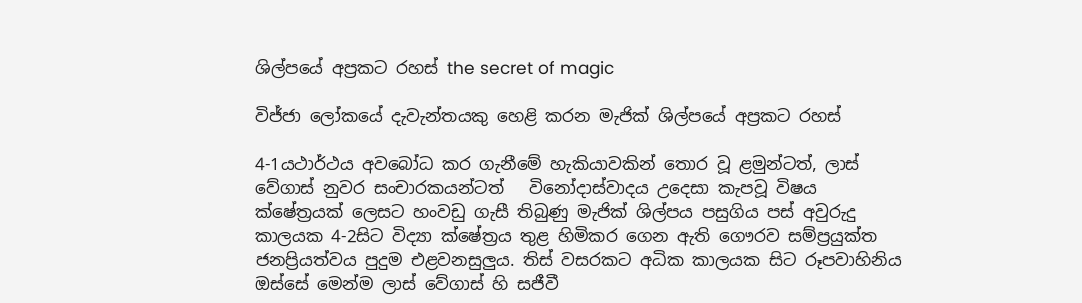ශිල්පයේ අප්‍රකට රහස් the secret of magic

විජ්ජා ලෝකයේ දැවැන්තයකු හෙළි කරන මැජික් ශිල්පයේ අප්‍රකට රහස්

4-1යථාර්ථය අවබෝධ කර ගැනීමේ හැකියාවකින් තොර වූ ළමුන්ටත්, ලාස් වේගාස් නුවර සංචාරකයන්ටත්   විනෝදාස්වාදය උදෙසා කැපවූ විෂය ක්ෂේත්‍රයක් ලෙසට හංවඩු ගැසී තිබුණු මැජික් ශිල්පය පසුගිය පස් අවුරුදු කාලයක 4-2සිට විද්‍යා ක්ෂේත්‍රය තුළ හිමිකර ගෙන ඇති ගෞරව සම්ප්‍රයුක්ත ජනප්‍රියත්වය පුදුම එළවනසුලුය. තිස් වසරකට අධික කාලයක සිට රූපවාහිනිය ඔස්සේ මෙන්ම ලාස් වේගාස් හි සජීවී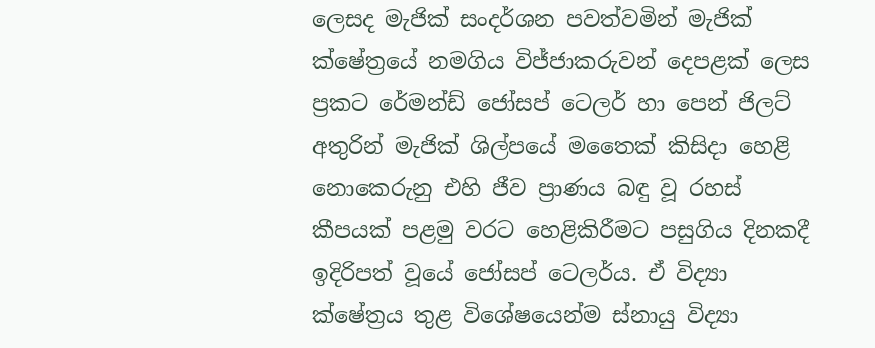ලෙසද මැජික් සංදර්ශන පවත්වමින් මැජික් ක්ෂේත්‍රයේ නමගිය විජ්ජාකරුවන් දෙපළක් ලෙස ප්‍රකට රේමන්ඩ් ජෝසප් ටෙලර් හා පෙන් ජිලට් අතුරින් මැජික් ශිල්පයේ මතෛක් කිසිදා හෙළි නොකෙරුනු එහි ජීව ප්‍රාණය බඳු වූ රහස් කීපයක් පළමු වරට හෙළිකිරීමට පසුගිය දිනකදී ඉදිරිපත් වූයේ ජෝසප් ටෙලර්ය. ඒ විද්‍යා ක්ෂේත්‍රය තුළ විශේෂයෙන්ම ස්නායු විද්‍යා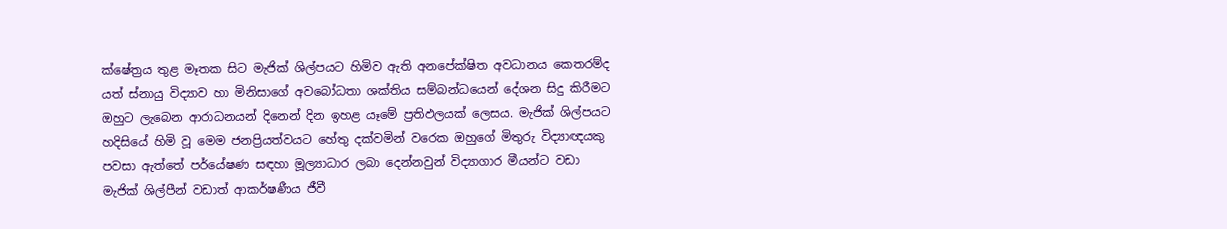ක්ෂේත්‍රය තුළ මෑතක සිට මැජික් ශිල්පයට හිමිව ඇති අනපේක්ෂිත අවධානය කෙතරම්ද යත් ස්නායු විද්‍යාව හා මිනිසාගේ අවබෝධතා ශක්තිය සම්බන්ධයෙන් දේශන සිදු කිරීමට ඔහුට ලැබෙන ආරාධනයන් දිනෙන් දින ඉහළ යෑමේ ප්‍රතිඵලයක් ලෙසය. මැජික් ශිල්පයට හදිසියේ හිමි වූ මෙම ජනප්‍රියත්වයට හේතු දක්වමින් වරෙක ඔහුගේ මිතුරු විද්‍යාඥයකු පවසා ඇත්තේ පර්යේෂණ සඳහා මූල්‍යාධාර ලබා දෙන්නවුන් විද්‍යාගාර මීයන්ට වඩා මැජික් ශිල්පීන් වඩාත් ආකර්ෂණීය ජීවී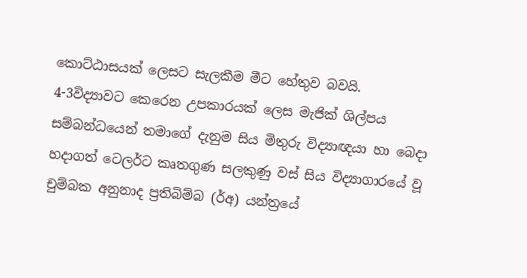කොට්ඨාසයක් ලෙසට සැලකීම මීට හේතුව බවයි.
4-3විද්‍යාවට කෙරෙන උපකාරයක් ලෙස මැජික් ශිල්පය සම්බන්ධයෙන් තමාගේ දැනුම සිය මිතුරු විද්‍යාඥයා හා බෙදා හදාගත් ටෙලර්ට කෘතගුණ සලකුණු වස් සිය විද්‍යාගාරයේ වූ චුම්බක අනුනාද ප්‍රතිබිම්බ (ර්අ) යන්ත්‍රයේ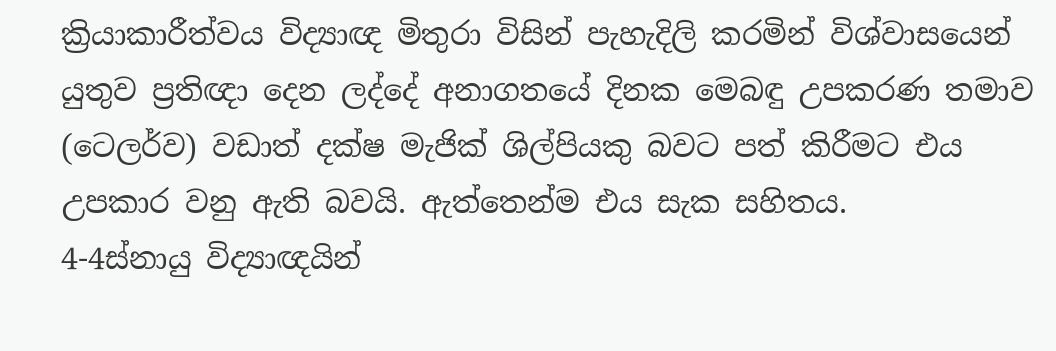ක්‍රියාකාරීත්වය විද්‍යාඥ මිතුරා විසින් පැහැදිලි කරමින් විශ්වාසයෙන් යුතුව ප්‍රතිඥා දෙන ලද්දේ අනාගතයේ දිනක මෙබඳු උපකරණ තමාව (ටෙලර්ව) වඩාත් දක්ෂ මැජික් ශිල්පියකු බවට පත් කිරීමට එය උපකාර වනු ඇති බවයි. ඇත්තෙන්ම එය සැක සහිතය.
4-4ස්නායු විද්‍යාඥයින්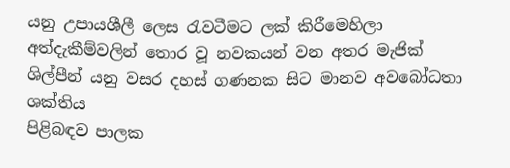යනු උපායශීලී ලෙස රැවටීමට ලක් කිරීමෙහිලා අත්දැකීම්වලින් තොර වූ නවකයන් වන අතර මැජික් ශිල්පීන් යනු වසර දහස් ගණනක සිට මානව අවබෝධතා ශක්තිය
පිළිබඳව පාලක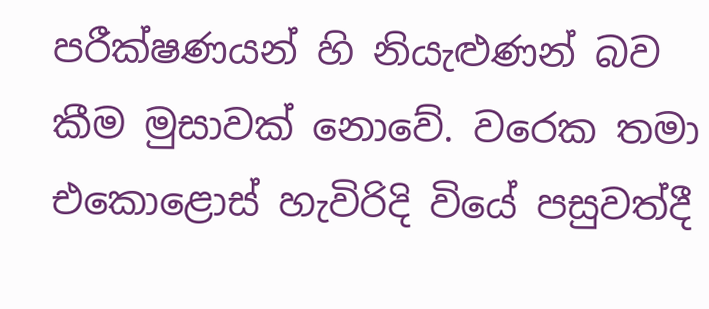පරීක්ෂණයන් හි නියැළුණන් බව කීම මුසාවක් නොවේ. වරෙක තමා එකොළොස් හැවිරිදි වියේ පසුවත්දී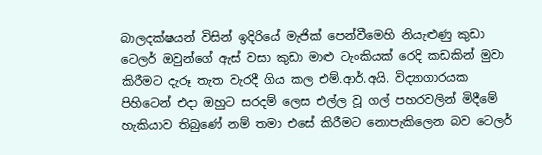බාලදක්ෂයන් විසින් ඉදිරියේ මැජික් පෙන්වීමෙහි නියැළුණු කුඩා ටෙලර් ඔවුන්ගේ ඇස් වසා කුඩා මාළු ටැංකියක් රෙදි කඩකින් මුවා කිරීමට දැරූ තැත වැරදී ගිය කල එම්.ආර්.අයි. විද්‍යාගාරයක පිහිටෙන් එදා ඔහුට සරදම් ලෙස එල්ල වූ ගල් පහරවලින් මිදීමේ හැකියාව තිබුණේ නම් තමා එසේ කිරීමට නොපැකිලෙන බව ටෙලර්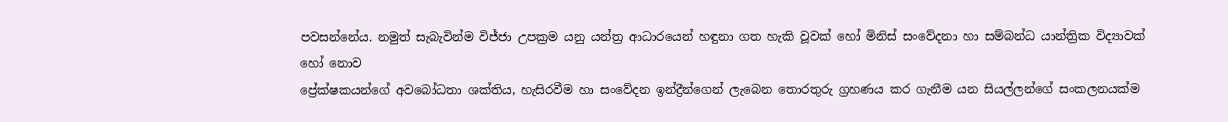පවසන්නේය. නමුත් සැබැවින්ම විජ්ජා උපක්‍රම යනු යන්ත්‍ර ආධාරයෙන් හඳුනා ගත හැකි වූවක් හෝ මිනිස් සංවේදනා හා සම්බන්ධ යාන්ත්‍රික විද්‍යාවක් හෝ නොව
ප්‍රේක්ෂකයන්ගේ අවබෝධතා ශක්තිය, හැසිරවීම හා සංවේදන ඉන්ද්‍රීන්ගෙන් ලැබෙන තොරතුරු ග්‍රහණය කර ගැනීම යන සියල්ලන්ගේ සංකලනයක්ම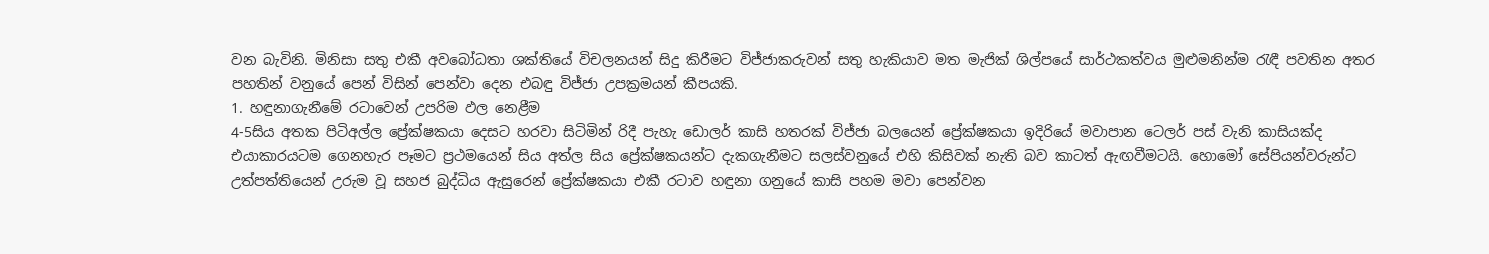වන බැවිනි. මිනිසා සතු එකී අවබෝධතා ශක්තියේ විචලනයන් සිදු කිරීමට විජ්ජාකරුවන් සතු හැකියාව මත මැජික් ශිල්පයේ සාර්ථකත්වය මුළුමනින්ම රැඳී පවතින අතර පහතින් වනුයේ පෙන් විසින් පෙන්වා දෙන එබඳු විජ්ජා උපක්‍රමයන් කීපයකි.
1. හඳුනාගැනීමේ රටාවෙන් උපරිම ඵල නෙළීම
4-5සිය අතක පිටිඅල්ල ප්‍රේක්ෂකයා දෙසට හරවා සිටිමින් රිදී පැහැ ඩොලර් කාසි හතරක් විජ්ජා බලයෙන් ප්‍රේක්ෂකයා ඉදිරියේ මවාපාන ටෙලර් පස් වැනි කාසියක්ද එයාකාරයටම ගෙනහැර පෑමට ප්‍රථමයෙන් සිය අත්ල සිය ප්‍රේක්ෂකයන්ට දැකගැනීමට සලස්වනුයේ එහි කිසිවක් නැති බව කාටත් ඇඟවීමටයි. හොමෝ සේපියන්වරුන්ට උත්පත්තියෙන් උරුම වූ සහජ බුද්ධිය ඇසුරෙන් ප්‍රේක්ෂකයා එකී රටාව හඳුනා ගනුයේ කාසි පහම මවා පෙන්වන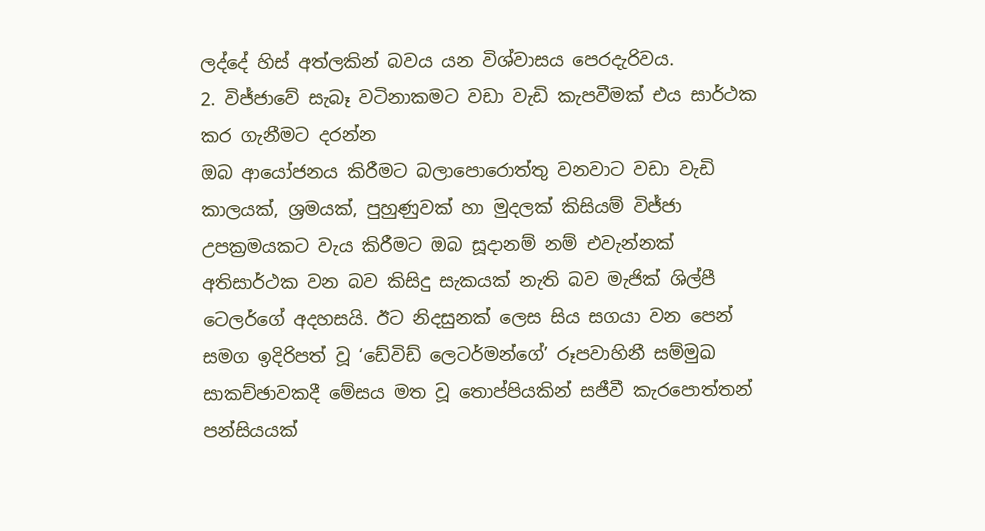ලද්දේ හිස් අත්ලකින් බවය යන විශ්වාසය පෙරදැරිවය.
2. විජ්ජාවේ සැබෑ වටිනාකමට වඩා වැඩි කැපවීමක් එය සාර්ථක කර ගැනීමට දරන්න
ඔබ ආයෝජනය කිරීමට බලා‍පොරොත්තු වනවාට වඩා වැඩි කාලයක්, ශ්‍රමයක්, පුහුණුවක් හා මුදලක් කිසියම් විජ්ජා උපක්‍රමයකට වැය කිරීමට ඔබ සූදානම් නම් එවැන්නක් අතිසාර්ථක වන බව කිසිදු සැකයක් නැති බව මැජික් ශිල්පී ටෙලර්ගේ අදහසයි. ඊට නිදසුනක් ලෙස සිය සගයා වන පෙන් සමග ඉදිරිපත් වූ ‘ඩේවිඩ් ලෙටර්මන්ගේ’ රූපවාහිනී සම්මුඛ සාකච්ඡාවකදී මේසය මත වූ තොප්පියකින් සජීවී කැර‍පොත්තන් පන්සියයක්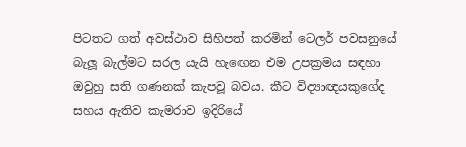පිටතට ගත් අවස්ථාව සිහිපත් කරමින් ටෙලර් පවසනුයේ බැලූ බැල්මට සරල යැයි හැඟෙන එම උපක්‍රමය සඳහා ඔවුහු සති ගණනක් කැපවූ බවය. කීට විද්‍යාඥයකුගේද සහය ඇතිව කැමරාව ඉදිරියේ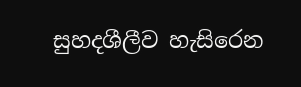සුහදශීලීව හැසිරෙන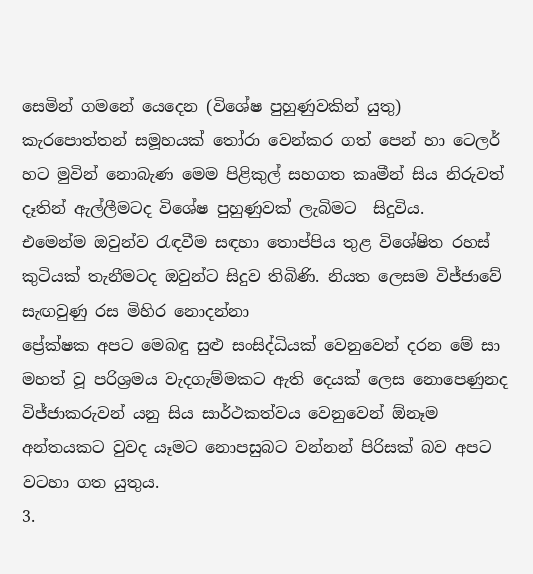සෙමින් ගමනේ යෙදෙන (විශේෂ පුහුණුවකින් යුතු) කැර‍පොත්තන් සමූහයක් තෝරා වෙන්කර ගත් පෙන් හා ටෙලර් හට මුවින් නොබැණ මෙම පිළිකුල් සහගත කෘමීන් සිය නිරුවත් දෑතින් ඇල්ලීමටද විශේෂ පුහුණුවක් ලැබිමට  සිදුවිය.
එමෙන්ම ඔවුන්ව රැඳවීම සඳහා තොප්පිය තුළ විශේෂිත රහස් කුටියක් තැනීමටද ඔවුන්ට සිදුව තිබිණි. නියත ලෙසම විජ්ජාවේ සැඟවුණු රස මිහිර නොදන්නා
ප්‍රේක්ෂක අපට මෙබඳු සුළු සංසිද්ධියක් වෙනුවෙන් දරන මේ සා මහත් වූ පරිශ්‍රමය වැදගැම්මකට ඇති දෙයක් ලෙස නොපෙණුනද විජ්ජාකරුවන් යනු සිය සාර්ථකත්වය වෙනුවෙන් ඕනෑම අන්තයකට වුවද යෑමට නොපසුබට වන්නන් පිරිසක් බව අපට වටහා ගත යුතුය.
3.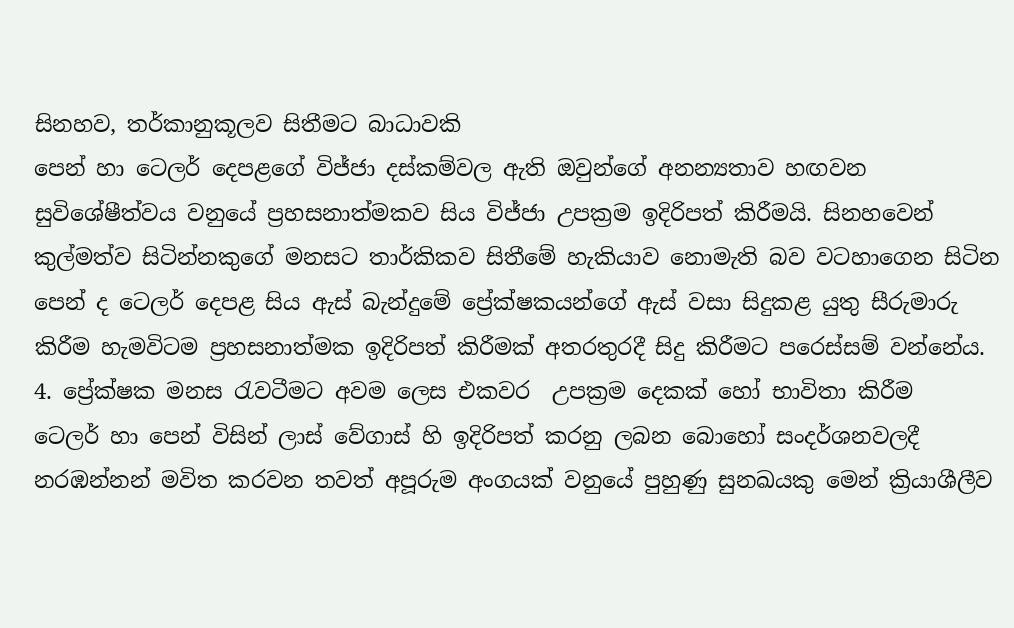සිනහව, තර්කානුකූලව සිතීමට බාධාවකි
පෙන් හා ටෙලර් දෙපළගේ විජ්ජා දස්කම්වල ඇති ඔවුන්ගේ අනන්‍යතාව හඟවන සුවිශේෂීත්වය වනුයේ ප්‍රහසනාත්මකව සිය විජ්ජා උපක්‍රම ඉදිරිපත් කිරීමයි. සිනහවෙන් කුල්මත්ව සිටින්නකුගේ මනසට තාර්කිකව සිතීමේ හැකියාව නොමැති බව වටහාගෙන සිටින පෙන් ද ටෙලර් දෙපළ සිය ඇස් බැන්දුමේ ප්‍රේක්ෂකයන්ගේ ඇස් වසා සිදුකළ යුතු සීරුමාරු කිරීම හැමවිටම ප්‍රහසනාත්මක ඉදිරිපත් කිරීමක් අතරතුරදී සිදු කිරීමට පරෙස්සම් වන්නේය.
4. ප්‍රේක්ෂක මනස රැවටීමට අවම ලෙස එකවර  උපක්‍රම දෙකක් හෝ භාවිතා කිරීම
ටෙලර් හා පෙන් විසින් ලාස් වේගාස් හි ඉදිරිපත් කරනු ලබන බොහෝ සංදර්ශනවලදී නරඹන්නන් මවිත කරවන තවත් අපූරුම අංගයක් වනුයේ පුහුණු සුනඛයකු මෙන් ක්‍රියාශීලීව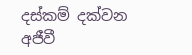දස්කම් දක්වන අජීවී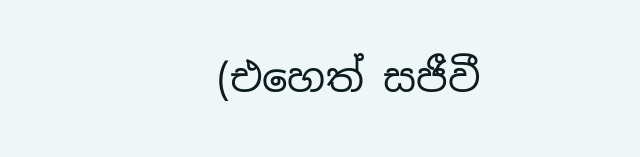(එහෙත් සජීවී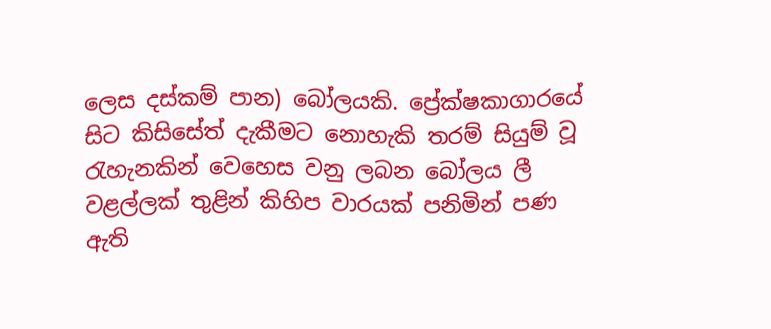ලෙස දස්කම් පාන) බෝලයකි. ප්‍රේක්ෂකාගාරයේ සිට කිසිසේත් දැකීමට නොහැකි තරම් සියුම් වූ රැහැනකින් වෙහෙස වනු ලබන බෝලය ලී වළල්ලක් තුළින් කිහිප වාරයක් පනිමින් පණ ඇති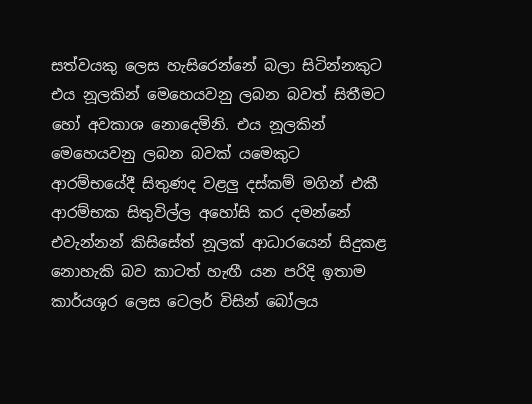සත්වයකු ලෙස හැසිරෙන්නේ බලා සිටින්නකුට එය නූලකින් මෙහෙයවනු ලබන බවත් සිතීමට හෝ අවකාශ නොදෙමිනි. එය නූලකින් මෙහෙයවනු ලබන බවක් යමෙකුට ආරම්භයේදී සිතුණද වළලු දස්කම් මගින් එකී ආරම්භක සිතුවිල්ල අහෝසි කර දමන්නේ එවැන්නන් කිසිසේත් නූලක් ආධාරයෙන් සිදුකළ නොහැකි බව කාටත් හැඟී යන පරිදි ඉතාම කාර්යශූර ලෙස ටෙලර් විසින් බෝලය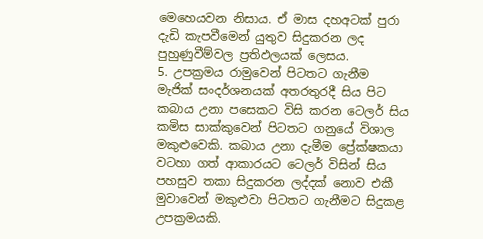මෙහෙයවන නිසාය. ඒ මාස දහඅටක් පුරා දැඩි කැපවීමෙන් යුතුව සිදුකරන ලද පුහුණුවීම්වල ප්‍රතිඵලයක් ලෙසය.
5. උපක්‍රමය රාමුවෙන් පිටතට ගැනීම
මැජික් සංදර්ශනයක් අතරතුරදී සිය පිට කබාය උනා පසෙකට විසි කරන ටෙලර් සිය කමිස සාක්කුවෙන් පිටතට ගනුයේ විශාල මකුළුවෙකි. කබාය උනා දැමීම ප්‍රේක්ෂකයා වටහා ගත් ආකාරයට ටෙලර් විසින් සිය පහසුව තකා සිදුකරන ලද්දක් නොව එකී මුවාවෙන් මකුළුවා පිටතට ගැනීමට සිදුකළ උපක්‍රමයකි.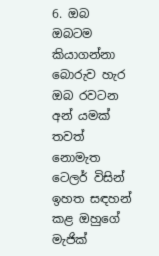6. ඔබ ඔබටම කියාගන්නා බොරුව හැර ඔබ රවටන අන් යමක් තවත් නොමැත
ටෙලර් විසින් ඉහත සඳහන් කළ ඔහුගේ මැජික්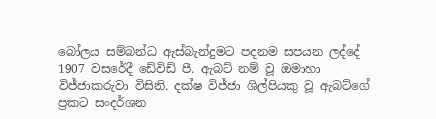බෝලය සම්බන්ධ ඇස්බැන්දුමට පදනම සපයන ලද්දේ 1907 වසරේදී ඩේවිඩ් පී. ඇබට් නම් වූ ඔමාහා විජ්ජාකරුවා විසිනි. දක්ෂ විජ්ජා ශිල්පියකු වූ ඇබට්ගේ ප්‍රකට සංදර්ශන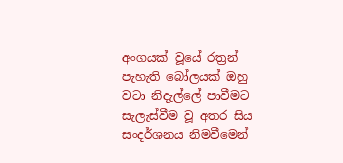අංගයක් වූයේ රත්‍රන් පැහැති බෝලයක් ඔහු වටා නිදැල්‍ලේ පාවීමට සැලැස්වීම වූ අතර සිය සංදර්ශනය නිමවීමෙන්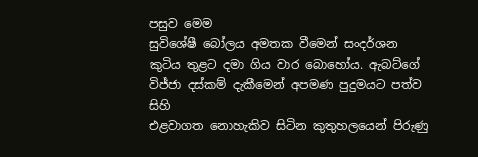පසුව මෙම
සුවිශේෂී බෝලය අමතක වීමෙන් සංදර්ශන කුටිය තුළට දමා ගිය වාර බොහෝය. ඇබට්ගේ විජ්ජා දස්කම් දැකීමෙන් අපමණ පුදුමයට පත්ව සිහි
එළවාගත නොහැකිව සිටින කුතුහලයෙන් පිරුණු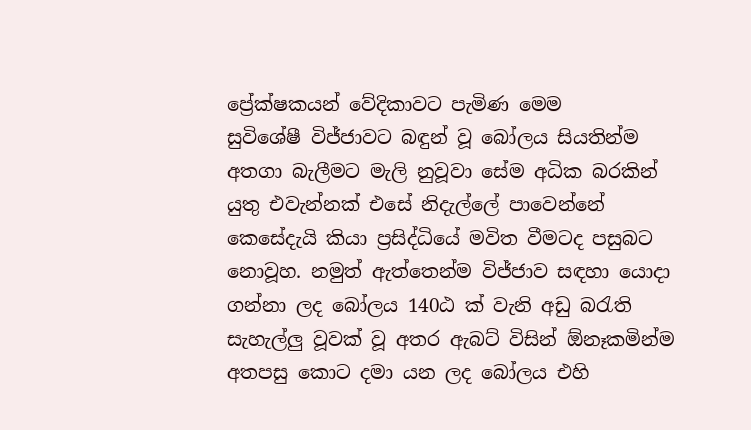ප්‍රේක්ෂකයන් වේදිකාවට පැමිණ මෙම
සුවිශේෂී විජ්ජාවට බඳුන් වූ බෝලය සියතින්ම අතගා බැලීමට මැලි නුවූවා සේම අධික බරකින් යුතු එවැන්නක් එසේ නිදැල්‍ලේ පාවෙන්නේ කෙසේදැයි කියා ප්‍රසිද්ධියේ මවිත වීමටද පසුබට නොවූහ. නමුත් ඇත්තෙන්ම විජ්ජාව සඳහා යොදා ගන්නා ලද බෝලය 140ඨ ක් වැනි අඩු බරැති සැහැල්ලු වූවක් වූ අතර ඇබට් විසින් ඕනෑකමින්ම අතපසු කොට දමා යන ලද බෝලය එහි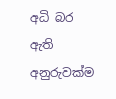අධි බර ඇති අනුරුවක්ම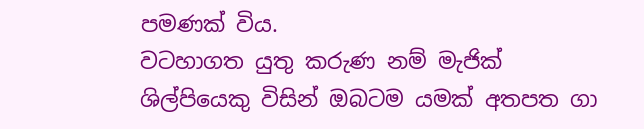පමණක් විය.
වටහාගත යුතු කරුණ නම් මැජික් ශිල්පියෙකු විසින් ඔබටම යමක් අතපත ගා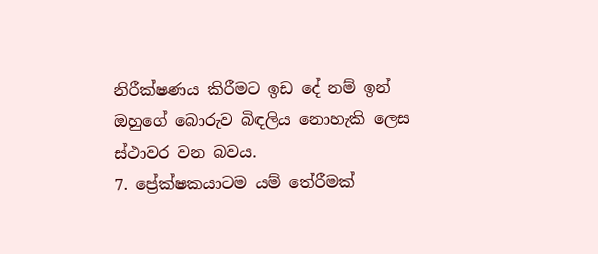නිරීක්ෂණය කිරීමට ඉඩ දේ නම් ඉන් ඔහුගේ බොරුව බිඳලිය නොහැකි ලෙස ස්ථාවර වන බවය.
7. ප්‍රේක්ෂකයාටම යම් තේරීමක්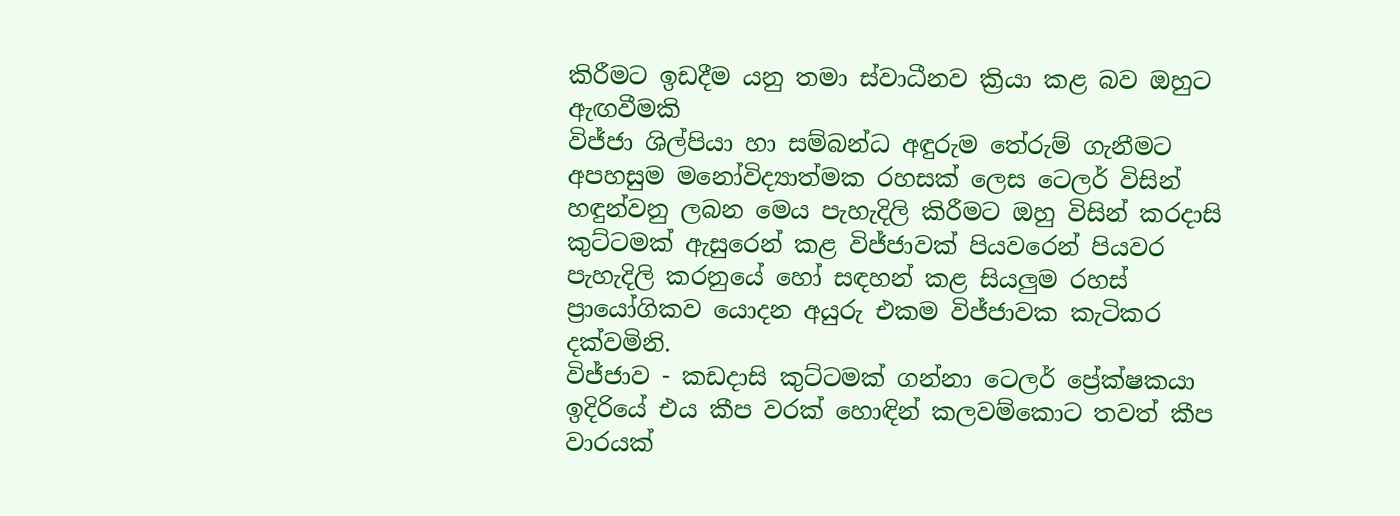කිරීමට ඉඩදීම යනු තමා ස්වාධීනව ක්‍රියා කළ බව ඔහුට ඇඟවීමකි
විජ්ජා ශිල්පියා හා සම්බන්ධ අඳුරුම තේරුම් ගැනීමට අපහසුම මනෝවිද්‍යාත්මක රහසක් ලෙස ටෙලර් විසින් හඳුන්වනු ලබන මෙය පැහැදිලි කිරීමට ඔහු විසින් කරදාසි කුට්ටමක් ඇසුරෙන් කළ විජ්ජාවක් පියවරෙන් පියවර පැහැදිලි කරනුයේ හෝ සඳහන් කළ සියලුම රහස් ප්‍රායෝගිකව යොදන අයුරු එකම විජ්ජාවක කැටිකර දක්වමිනි.
විජ්ජාව - කඩදාසි කුට්ටමක් ගන්නා ටෙලර් ප්‍රේක්ෂකයා ඉදිරියේ එය කීප වරක් හොඳින් කලවම්කොට තවත් කීප වාරයක්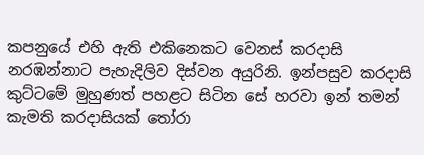කපනුයේ එහි ඇති එකිනෙකට වෙනස් කරදාසි නරඹන්නාට පැහැදිලිව දිස්වන අයුරිනි. ඉන්පසුව කරදාසි කුට්ටමේ මුහුණත් පහළට සිටින සේ හරවා ඉන් තමන් කැමති කරදාසියක් තෝරා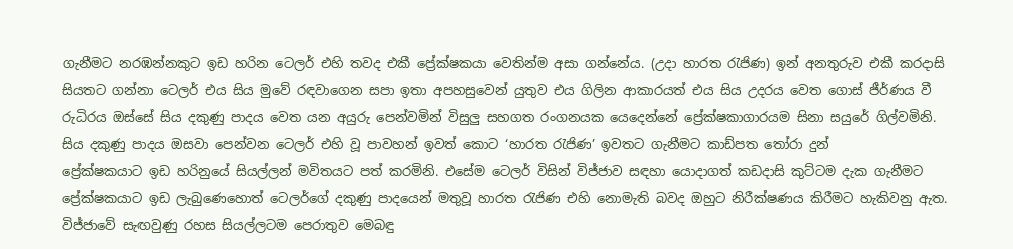ගැනීමට නරඹන්නකුට ඉඩ හරින ටෙලර් එහි තවද එකී ප්‍රේක්ෂකයා වෙතින්ම අසා ගන්නේය. (උදා හාරත රැජිණ) ඉන් අනතුරුව එකී කරදාසි සියතට ගන්නා ටෙලර් එය සිය මුවේ රඳවාගෙන සපා ඉතා අපහසුවෙන් යුතුව එය ගිලින ආකාරයත් එය සිය උදරය වෙත ගොස් ජීර්ණය වී රුධිරය ඔස්සේ සිය දකුණු පාදය වෙත යන අයුරු පෙන්වමින් විසුලු සහගත රංගනයක යෙදෙන්නේ ප්‍රේක්ෂකාගාරයම සිනා සයුරේ ගිල්වමිනි.
සිය දකුණු පාදය ඔසවා පෙන්වන ටෙලර් එහි වූ පාවහන් ඉවත් කොට ‘හාරත රැජිණ’ ඉවතට ගැනීමට කාඩ්පත තෝරා දුන්
ප්‍රේක්ෂකයාට ඉඩ හරිනුයේ සියල්ලන් මවිතයට පත් කරමිනි. එසේම ටෙලර් විසින් විජ්ජාව සඳහා යොදාගත් කඩදාසි කුට්ටම දැක ගැනීමට ප්‍රේක්ෂකයාට ඉඩ ලැබුණෙහොත් ටෙලර්ගේ දකුණු පාදයෙන් මතුවූ හාරත රැජිණ එහි නොමැති බවද ඔහුට නිරීක්ෂණය කිරීමට හැකිවනු ඇත.
විජ්ජාවේ සැඟවුණු රහස සියල්ලටම පෙරාතුව මෙබඳු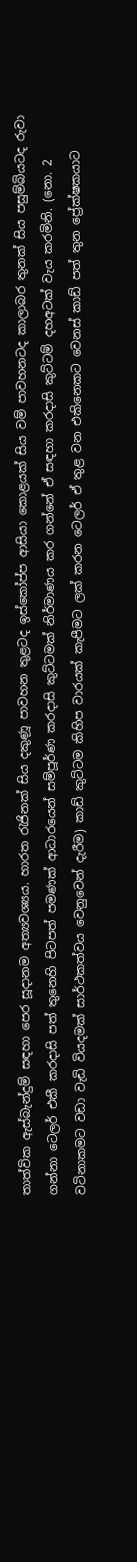තාත්වික ඇස්බැන්දුම් සඳහා පෙර සූදානම අත්‍යවශ්‍යය. හාරත රැජිනක් සිය දකුණූ පාවහන තුළටද ඉස්කෝප්ප ආසියා කොළයක් සිය වම් පාවහනටද කාලාබර තුනක් සිය පසුම්බියටද රුවා ගන්නා ටෙලර් එකී කරදාසි පත් තුනෙහි පිටපත් පමණක් ආධාරයෙන් සම්පූර්ණ කරදාසි කුට්ටමක් නිර්මාණය කර ගන්නේ ඒ සඳහා කරදාසි කුට්ටම් දහඅටක් වැය කරමිනි. (නො. 2 වටිනාකමට වඩා වැඩි වියදමක් සාර්ථකත්වය වෙනුවෙන් දැරීම) කාඩ් කුට්ටම කිහිප වාරයක් කැපීමට ලක් කරන ටෙලර් ඒ තුළ වන එකිනෙකට වෙනස් කාඩ් පත් තුන ප්‍රේක්ෂකයාට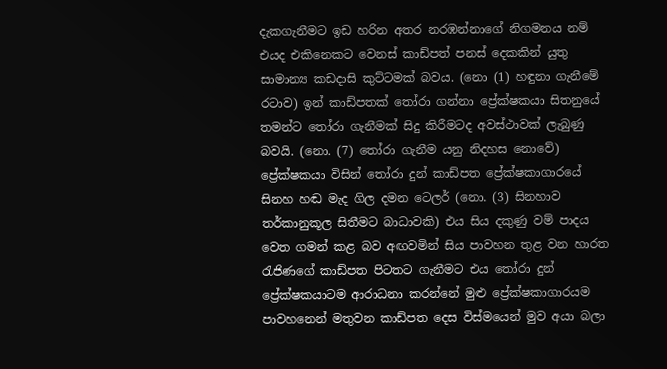දැකගැනීමට ඉඩ හරින අතර නරඹන්නාගේ නිගමනය නම් එයද එකිනෙකට වෙනස් කාඩ්පත් පනස් දෙකකින් යුතු සාමාන්‍ය කඩදාසි කුට්ටමක් බවය. (නො (1) හඳුනා ගැනීමේ රටාව) ඉන් කාඩ්පතක් තෝරා ගන්නා ප්‍රේක්ෂකයා සිතනුයේ තමන්ට තෝරා ගැනීමක් සිදු කිරීමටද අවස්ථාවක් ලැබුණු බවයි. (නො. (7) තෝරා ගැනීම යනු නිදහස නොවේ) ප්‍රේක්ෂකයා විසින් තෝරා දුන් කාඩ්පත ප්‍රේක්ෂකාගාරයේ සිනහ හඬ මැද ගිල දමන ටෙලර් (නො. (3) සිනහාව තර්කානුකූල සිතීමට බාධාවකි) එය සිය දකුණු වම් පාදය වෙත ගමන් කළ බව අඟවමින් සිය පාවහන තුළ වන හාරත රැජිණගේ කාඩ්පත පිටතට ගැනීමට එය තෝරා දුන්
ප්‍රේක්ෂකයාටම ආරාධනා කරන්නේ මුළු ප්‍රේක්ෂකාගාරයම පාවහනෙන් මතුවන කාඩ්පත දෙස විස්මයෙන් මුව අයා බලා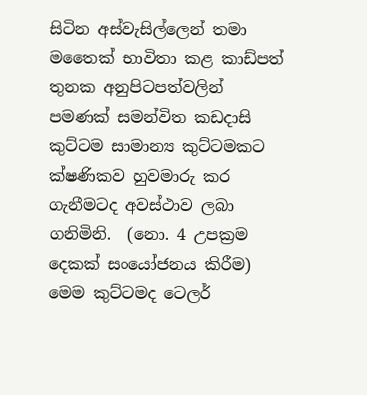සිටින අස්වැසිල්ලෙන් තමා මතෛක් භාවිතා කළ කාඩ්පත් තුනක අනුපිටපත්වලින් පමණක් සමන්විත කඩදාසි කුට්ටම සාමාන්‍ය කුට්ටමකට ක්ෂණිකව හුවමාරු කර ගැනීමටද අවස්ථාව ලබා ගනිමිනි.  (නො. 4 උපක්‍රම දෙකක් සංයෝජනය කිරීම) මෙම කුට්ටමද ටෙලර්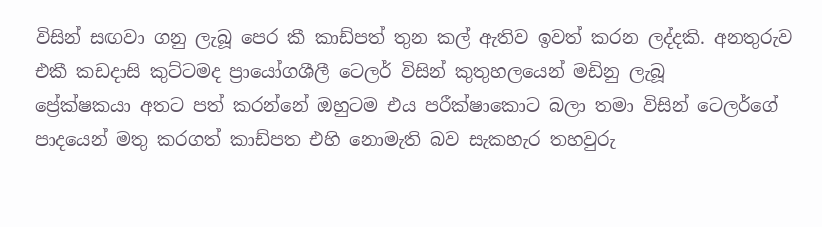විසින් සඟවා ගනු ලැබූ පෙර කී කාඩ්පත් තුන කල් ඇතිව ඉවත් කරන ලද්දකි. අනතුරුව එකී කඩදාසි කුට්ටමද ප්‍රායෝගශීලී ටෙලර් විසින් කුතුහලයෙන් මඩිනු ලැබූ
ප්‍රේක්ෂකයා අතට පත් කරන්නේ ඔහුටම එය පරීක්ෂාකොට බලා තමා විසින් ටෙලර්ගේ පාදයෙන් මතු කරගත් කාඩ්පත එහි නොමැති බව සැකහැර තහවුරු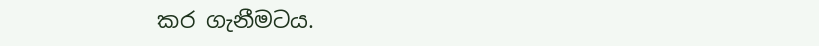කර ගැනීමටය.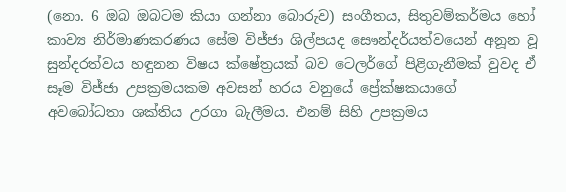(නො. 6 ඔබ ඔබටම කියා ගන්නා බොරුව) සංගීතය, සිතුවම්කර්මය හෝ කාව්‍ය නිර්මාණකරණය සේම විජ්ජා ශිල්පයද සෞන්දර්යත්වයෙන් අනූන වූ සුන්දරත්වය හඳුනන විෂය ක්ෂේත්‍රයක් බව ටෙලර්ගේ පිළිගැනීමක් වුවද ඒ සෑම විජ්ජා උපක්‍රමයකම අවසන් හරය වනුයේ ප්‍රේක්ෂකයාගේ අවබෝධතා ශක්තිය උරගා බැලීමය. එනම් සිහි උපක්‍රමය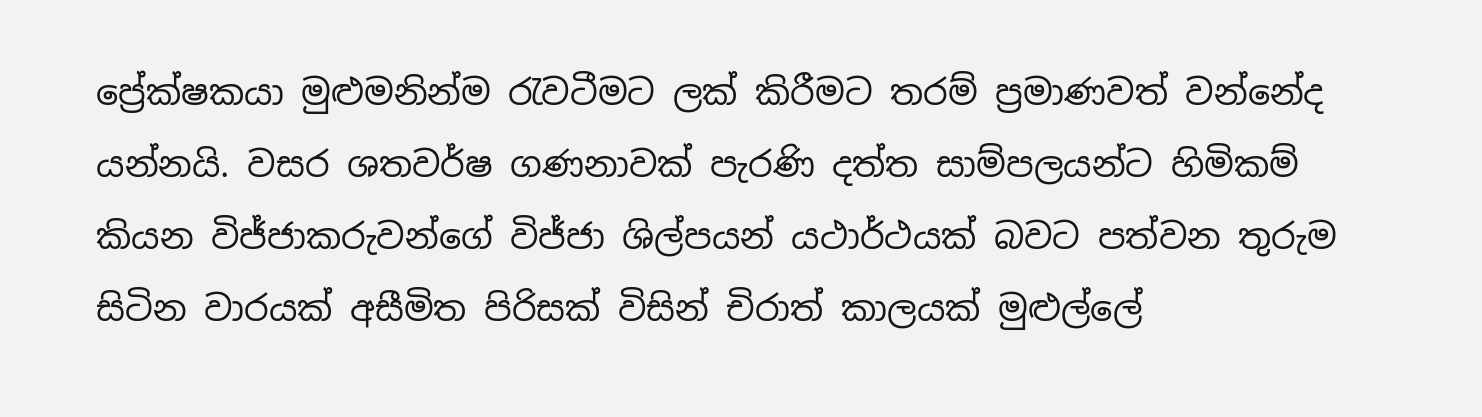ප්‍රේක්ෂකයා මුළුමනින්ම රැවටීමට ලක් කිරීමට තරම් ප්‍රමාණවත් වන්නේද යන්නයි. වසර ශතවර්ෂ ගණනාවක් පැරණි දත්ත සාම්පලයන්ට හිමිකම් කියන විජ්ජාකරුවන්ගේ විජ්ජා ශිල්පයන් යථාර්ථයක් බවට පත්වන තුරුම සිටින වාරයක් අසීමිත පිරිසක් විසින් චිරාත් කාලයක් මුළුල්‍ලේ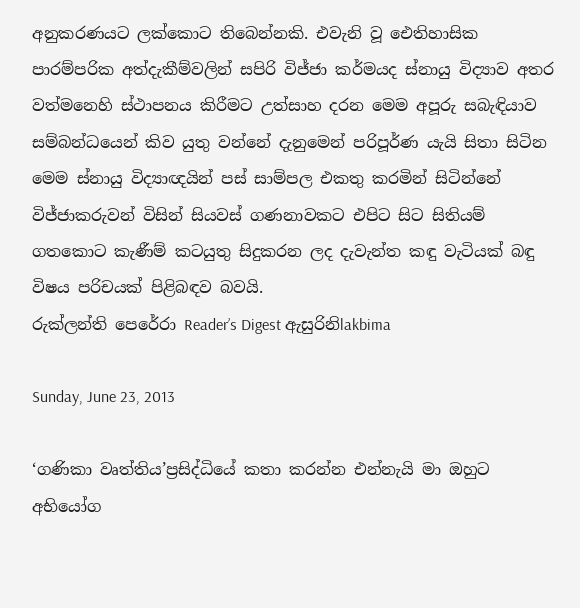අනුකරණයට ලක්කොට තිබෙන්නකි. එවැනි වූ ඓතිහාසික පාරම්පරික අත්දැකීම්වලින් සපිරි විජ්ජා කර්මයද ස්නායු විද්‍යාව අතර වත්මනෙහි ස්ථාපනය කිරීමට උත්සාහ දරන මෙම අපූරු සබැඳියාව සම්බන්ධයෙන් කිව යුතු වන්නේ දැනුමෙන් පරිපූර්ණ යැයි සිතා සිටින මෙම ස්නායු විද්‍යාඥයින් පස් සාම්පල එකතු කරමින් සිටින්නේ විජ්ජාකරුවන් විසින් සියවස් ගණනාවකට එපිට සිට සිතියම් ගතකොට කැණීම් කටයුතු සිදුකරන ලද දැවැන්ත කඳු වැටියක් බඳු විෂය පරිචයක් පිළිබඳව බවයි.
රුක්ලන්ති පෙරේරා Reader’s Digest ඇසුරිනිlakbima

Sunday, June 23, 2013

‘ගණිකා වෘත්තිය’ප්‍රසිද්ධියේ කතා කරන්න එන්නැයි මා ඔහුට අභියෝග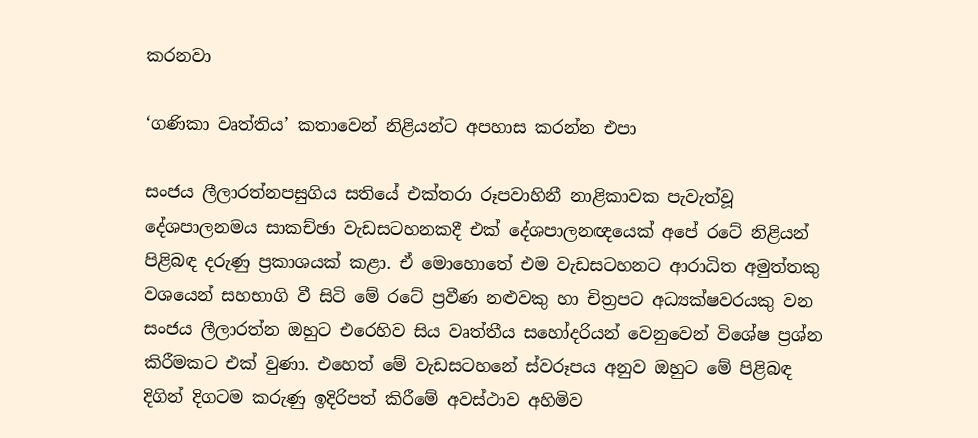කරනවා

‘ගණිකා වෘත්තිය’ කතාවෙන් නිළියන්ට අපහාස කරන්න එපා

සංජය ලීලාරත්නපසුගිය සතියේ එක්තරා රූපවාහිනී නාළිකාවක පැවැත්වූ දේශපාලනමය සාකච්ඡා වැඩසටහනකදී එක් දේශපාලනඥයෙක් අපේ රටේ නිළියන් පිළිබඳ දරුණු ප්‍රකාශයක් කළා. ඒ මොහොතේ එම වැඩසටහනට ආරාධිත අමුත්තකු වශයෙන් සහභාගි වී සිටි මේ රටේ ප්‍රවීණ නළුවකු හා චිත්‍රපට අධ්‍යක්ෂවරයකු වන සංජය ලීලාරත්න ඔහුට එරෙහිව සිය වෘත්තීය සහෝදරියන් වෙනුවෙන් විශේෂ ප්‍රශ්න කිරීමකට එක් වුණා. එහෙත් මේ වැඩසටහනේ ස්වරූපය අනුව ඔහුට මේ පිළිබඳ දිගින් දිගටම කරුණු ඉදිරිපත් කිරීමේ අවස්ථාව අහිමිව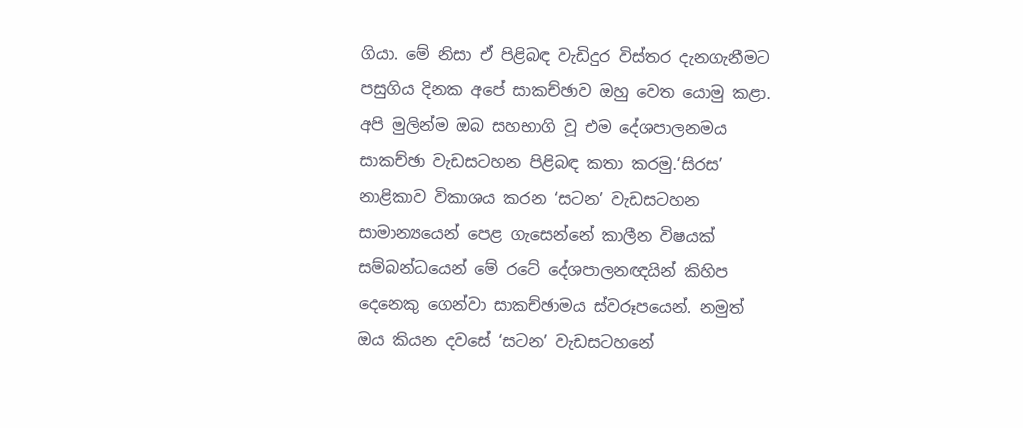ගියා. මේ නිසා ඒ පිළිබඳ වැඩිදුර විස්තර දැනගැනීමට පසුගිය දිනක අපේ සාකච්ඡාව ඔහු වෙත යොමු කළා. අපි මුලින්ම ඔබ සහභාගි වූ එම දේශපාලනමය සාකච්ඡා වැඩසටහන පිළිබඳ කතා කරමු.‘සිරස’ නාළිකාව විකාශය කරන ‘සටන’ වැඩසටහන සාමාන්‍යයෙන් පෙළ ගැසෙන්නේ කාලීන විෂයක් සම්බන්ධයෙන් මේ රටේ දේශපාලනඥයින් කිහිප දෙනෙකු ගෙන්වා සාකච්ඡාමය ස්වරූපයෙන්. නමුත් ඔය කියන දවසේ ‘සටන’ වැඩසටහනේ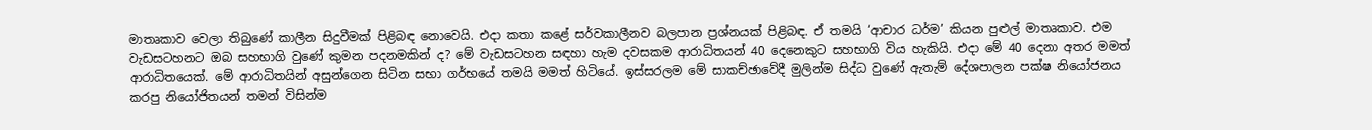මාතෘකාව වෙලා තිබුණේ කාලීන සිදුවීමක් පිළිබඳ නොවෙයි. එදා කතා කළේ සර්වකාලීනව බලපාන ප්‍රශ්නයක් පිළිබඳ. ඒ තමයි ‘ආචාර ධර්ම’ කියන පුළුල් මාතෘකාව. එම වැඩසටහනට ඔබ සහභාගි වුණේ කුමන පදනමකින් ද? මේ වැඩසටහන සඳහා හැම දවසකම ආරාධිතයන් 40 දෙනෙකුට සහභාගි විය හැකියි. එදා මේ 40 දෙනා අතර මමත් ආරාධිතයෙක්. මේ ආරාධිතයින් අසුන්ගෙන සිටින සභා ගර්භයේ තමයි මමත් හිටියේ. ඉස්සරලම මේ සාකච්ඡාවේදී මුලින්ම සිද්ධ වුණේ ඇතැම් දේශපාලන පක්ෂ නියෝජනය කරපු නියෝජිතයන් තමන් විසින්ම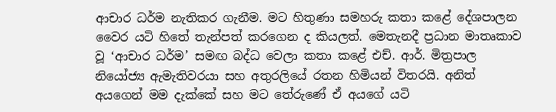ආචාර ධර්ම නැතිකර ගැනීම. මට හිතුණා සමහරු කතා කළේ දේශපාලන වෛර යටි හිතේ තැන්පත් කරගෙන ද කියලත්. මෙතැනදී ප්‍රධාන මාතෘකාව වූ ‘ආචාර ධර්ම’ සමඟ බද්ධ වෙලා කතා කළේ එච්. ආර්. මිත්‍රපාල නියෝජ්‍ය ඇමැතිවරයා සහ අතුරලියේ රතන හිමියන් විතරයි. අනිත් අයගෙන් මම දැක්කේ සහ මට තේරුණේ ඒ අයගේ යටි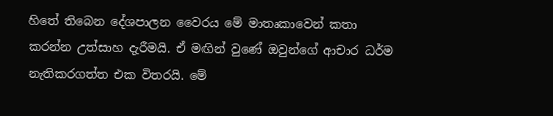හිතේ තිබෙන දේශපාලන වෛරය මේ මාතෘකාවෙන් කතා කරන්න උත්සාහ දැරීමයි. ඒ මඟින් වුණේ ඔවුන්ගේ ආචාර ධර්ම නැතිකරගත්ත එක විතරයි. මේ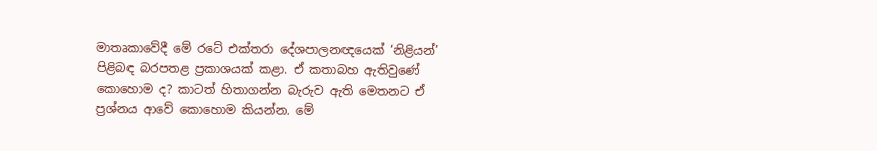මාතෘකාවේදී මේ රටේ එක්තරා දේශපාලනඥයෙක් ‘නිළියන්’ පිළිබඳ බරපතළ ප්‍රකාශයක් කළා. ඒ කතාබහ ඇතිවුණේ කොහොම ද? කාටත් හිතාගන්න බැරුව ඇති මෙතනට ඒ ප්‍රශ්නය ආවේ කොහොම කියන්න. මේ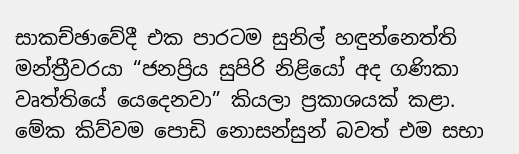සාකච්ඡාවේදී එක පාරටම සුනිල් හඳුන්නෙත්ති මන්ත්‍රීවරයා “ජනප්‍රිය සුපිරි නිළියෝ අද ගණිකා වෘත්තියේ යෙදෙනවා” කියලා ප්‍රකාශයක් කළා. මේක කිව්වම පොඩි නොසන්සුන් බවත් එම සභා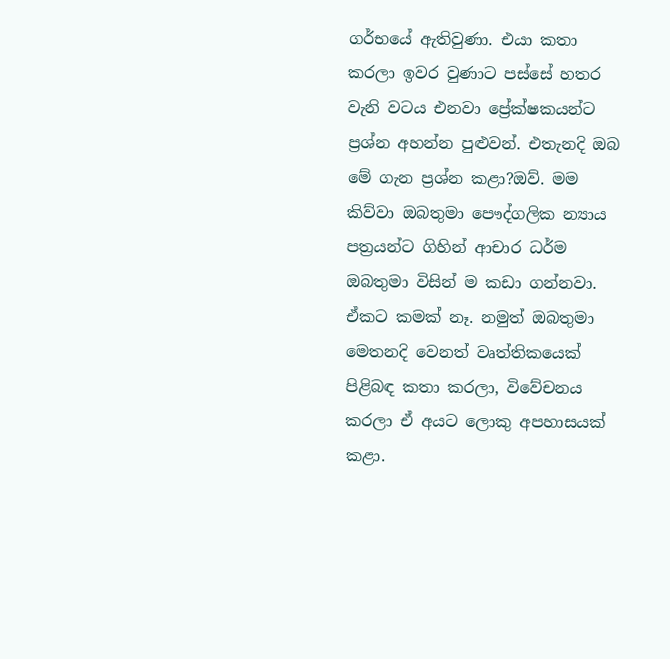ගර්භයේ ඇතිවුණා. එයා කතා කරලා ඉවර වුණාට පස්සේ හතර වැනි වටය එනවා ප්‍රේක්ෂකයන්ට ප්‍රශ්න අහන්න පුළුවන්. එතැනදි ඔබ මේ ගැන ප්‍රශ්න කළා?ඔව්. මම කිව්වා ඔබතුමා පෞද්ගලික න්‍යාය පත්‍රයන්ට ගිහින් ආචාර ධර්ම ඔබතුමා විසින් ම කඩා ගන්නවා. ඒකට කමක් නෑ. නමුත් ඔබතුමා මෙතනදි වෙනත් වෘත්තිකයෙක් පිළිබඳ කතා කරලා, විවේචනය කරලා ඒ අයට ලොකු අපහාසයක් කළා.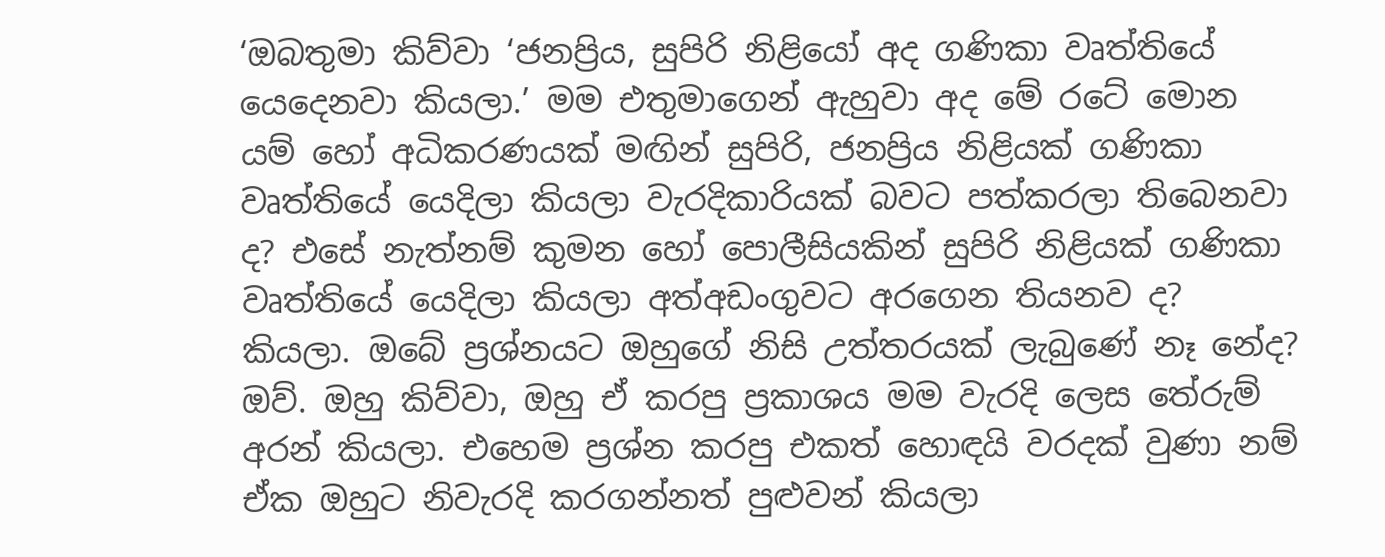‘ඔබතුමා කිව්වා ‘ජනප්‍රිය, සුපිරි නිළියෝ අද ගණිකා වෘත්තියේ යෙදෙනවා කියලා.’ මම එතුමාගෙන් ඇහුවා අද මේ රටේ මොන යම් හෝ අධිකරණයක් මඟින් සුපිරි, ජනප්‍රිය නිළියක් ගණිකා වෘත්තියේ යෙදිලා කියලා වැරදිකාරියක් බවට පත්කරලා තිබෙනවා ද? එසේ නැත්නම් කුමන හෝ පොලීසියකින් සුපිරි නිළියක් ගණිකා වෘත්තියේ යෙදිලා කියලා අත්අඩංගුවට අරගෙන තියනව ද? කියලා. ඔබේ ප්‍රශ්නයට ඔහුගේ නිසි උත්තරයක් ලැබුණේ නෑ නේද? ඔව්. ඔහු කිව්වා, ඔහු ඒ කරපු ප්‍රකාශය මම වැරදි ලෙස තේරුම් අරන් කියලා. එහෙම ප්‍රශ්න කරපු එකත් හොඳයි වරදක් වුණා නම් ඒක ඔහුට නිවැරදි කරගන්නත් පුළුවන් කියලා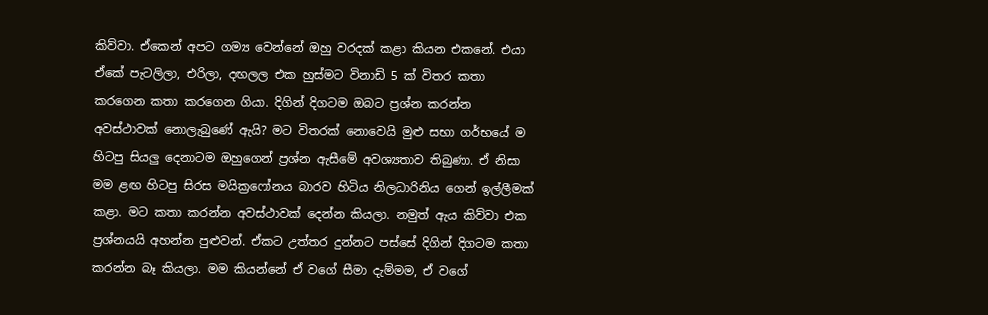කිව්වා. ඒකෙන් අපට ගම්‍ය වෙන්නේ ඔහු වරදක් කළා කියන එකනේ. එයා ඒකේ පැටලිලා, එරිලා, දඟලල එක හුස්මට විනාඩි 5 ක් විතර කතා කරගෙන කතා කරගෙන ගියා. දිගින් දිගටම ඔබට ප්‍රශ්න කරන්න අවස්ථාවක් නොලැබුණේ ඇයි? මට විතරක් නොවෙයි මුළු සභා ගර්භයේ ම හිටපු සියලු දෙනාටම ඔහුගෙන් ප්‍රශ්න ඇසීමේ අවශ්‍යතාව තිබුණා. ඒ නිසා මම ළඟ හිටපු සිරස මයික්‍රෆෝනය බාරව හිටිය නිලධාරිනිය ගෙන් ඉල්ලීමක් කළා. මට කතා කරන්න අවස්ථාවක් දෙන්න කියලා. නමුත් ඇය කිව්වා එක ප්‍රශ්නයයි අහන්න පුළුවන්. ඒකට උත්තර දුන්නට පස්සේ දිගින් දිගටම කතා කරන්න බෑ කියලා. මම කියන්නේ ඒ වගේ සීමා දැම්මම, ඒ වගේ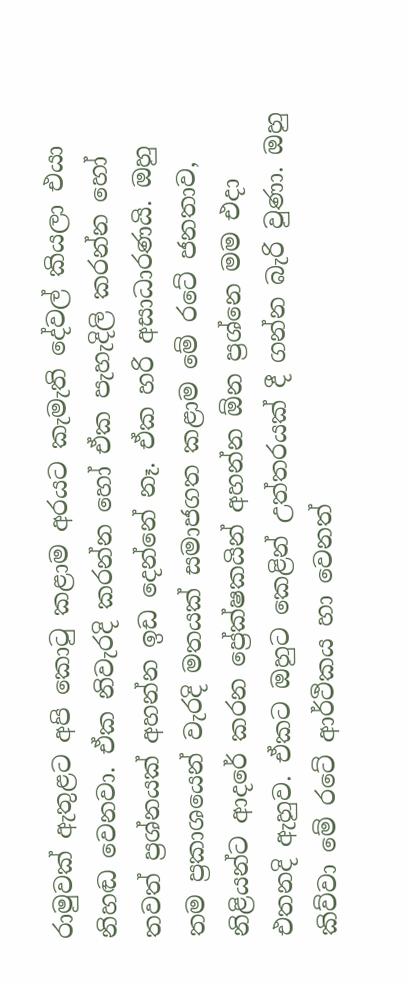රාමුවක් ඇතුළට අපි කොටු කළාම අරයට කැමැති දේවල් කියලා එයා නිහඬ වෙනවා. ඒක නිවැරදි කරන්න හෝ ඒක පැහැදිලි කරන්න හෝ තවත් ප්‍රශ්නයක් අහන්න ඉඩ දෙන්නේ නෑ. ඒක හරි අසාධාරණයි. ඔහු තම ප්‍රකාශයෙන් වැරදි මතයක් සමාජගත කළාම මේ රටේ ජනතාව, නිළියන්ට ආදරේ කරන ප්‍රේක්ෂකයින් අහන්න ඕන ප්‍රශ්නෙ මම එදා එතනදි ඇහුව. ඒකට ඔහුට කෙළින් උත්තරයක් දී ගන්න බැරි වුණා. ඔහු කිව්වා මේ රටේ ආර්ථිකය හා වෙනත්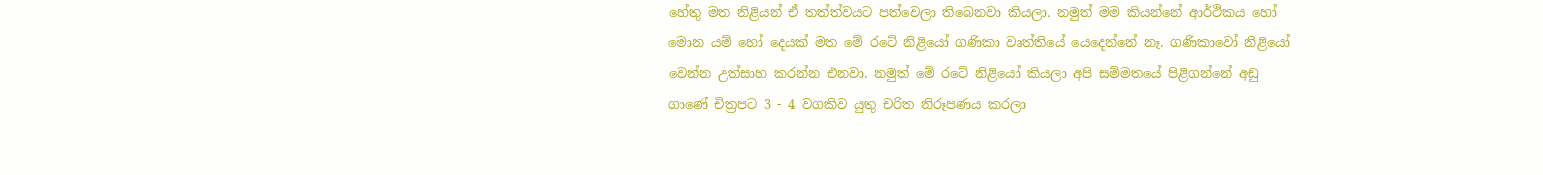හේතු මත නිළියන් ඒ තත්ත්වයට පත්වෙලා තිබෙනවා කියලා. නමුත් මම කියන්නේ ආර්ථිකය හෝ මොන යම් හෝ දෙයක් මත මේ රටේ නිළියෝ ගණිකා වෘත්තියේ යෙදෙන්නේ නෑ. ගණිකාවෝ නිළියෝ වෙන්න උත්සාහ කරන්න එනවා. නමුත් මේ රටේ නිළියෝ කියලා අපි සම්මතයේ පිළිගන්නේ අඩු ගාණේ චිත්‍රපට 3 - 4 වගකිව යුතු චරිත නිරූපණය කරලා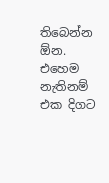තිබෙන්න ඕන. එහෙම නැතිනම් එක දිගට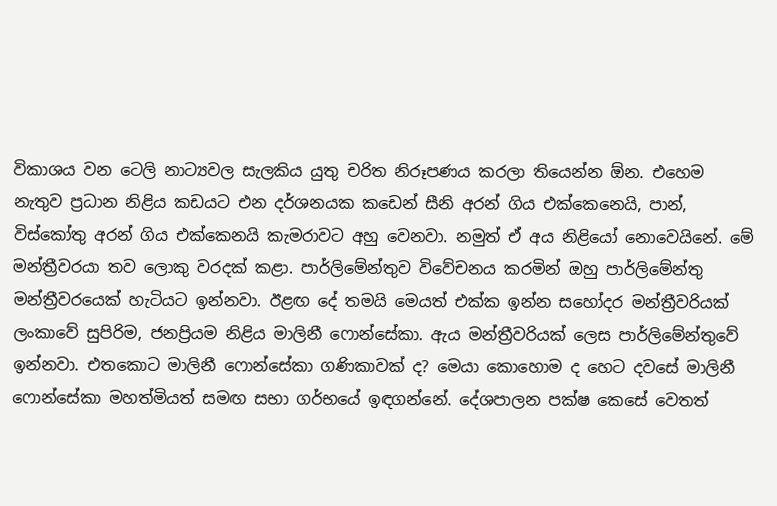විකාශය වන ටෙලි නාට්‍යවල සැලකිය යුතු චරිත නිරූපණය කරලා තියෙන්න ඕන. එහෙම නැතුව ප්‍රධාන නිළිය කඩයට එන දර්ශනයක කඩෙන් සීනි අරන් ගිය එක්කෙනෙයි, පාන්, විස්කෝතු අරන් ගිය එක්කෙනයි කැමරාවට අහු වෙනවා. නමුත් ඒ අය නිළියෝ නොවෙයිනේ. මේ මන්ත්‍රීවරයා තව ලොකු වරදක් කළා. පාර්ලිමේන්තුව විවේචනය කරමින් ඔහු පාර්ලිමේන්තු මන්ත්‍රීවරයෙක් හැටියට ඉන්නවා. ඊළඟ දේ තමයි මෙයත් එක්ක ඉන්න සහෝදර මන්ත්‍රීවරියක් ලංකාවේ සුපිරිම, ජනප්‍රියම නිළිය මාලිනී ෆොන්සේකා. ඇය මන්ත්‍රීවරියක් ලෙස පාර්ලිමේන්තුවේ ඉන්නවා. එතකොට මාලිනී ෆොන්සේකා ගණිකාවක් ද? මෙයා කොහොම ද හෙට දවසේ මාලිනී ෆොන්සේකා මහත්මියත් සමඟ සභා ගර්භයේ ඉඳගන්නේ. දේශපාලන පක්ෂ කෙසේ වෙතත්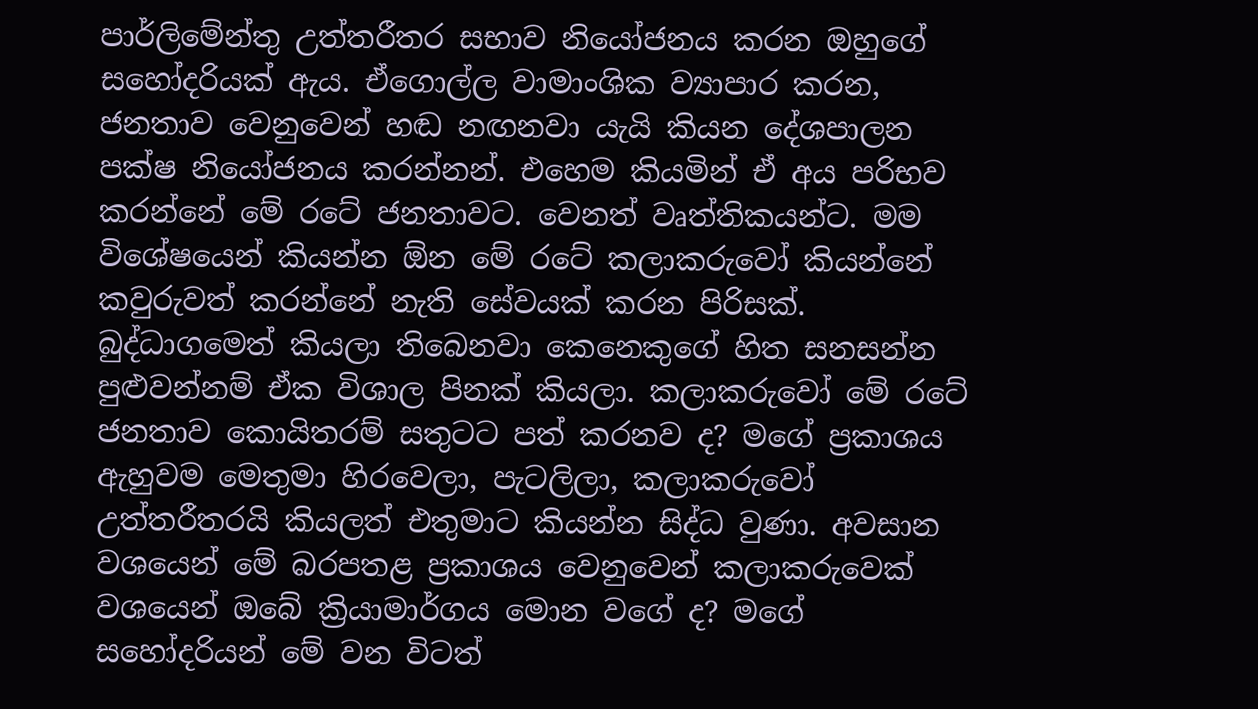පාර්ලිමේන්තු උත්තරීතර සභාව නියෝජනය කරන ඔහුගේ සහෝදරියක් ඇය. ඒගොල්ල වාමාංශික ව්‍යාපාර කරන, ජනතාව වෙනුවෙන් හඬ නඟනවා යැයි කියන දේශපාලන පක්ෂ නියෝජනය කරන්නන්. එහෙම කියමින් ඒ අය පරිභව කරන්නේ මේ රටේ ජනතාවට. වෙනත් වෘත්තිකයන්ට. මම විශේෂයෙන් කියන්න ඕන මේ රටේ කලාකරුවෝ කියන්නේ කවුරුවත් කරන්නේ නැති සේවයක් කරන පිරිසක්. බුද්ධාගමෙත් කියලා තිබෙනවා කෙනෙකුගේ හිත සනසන්න පුළුවන්නම් ඒක විශාල පිනක් කියලා. කලාකරුවෝ මේ රටේ ජනතාව කොයිතරම් සතුටට පත් කරනව ද? මගේ ප්‍රකාශය ඇහුවම මෙතුමා හිරවෙලා, පැටලිලා, කලාකරුවෝ උත්තරීතරයි කියලත් එතුමාට කියන්න සිද්ධ වුණා. අවසාන වශයෙන් මේ බරපතළ ප්‍රකාශය වෙනුවෙන් කලාකරුවෙක් වශයෙන් ඔබේ ක්‍රියාමාර්ගය මොන වගේ ද? මගේ සහෝදරියන් මේ වන විටත්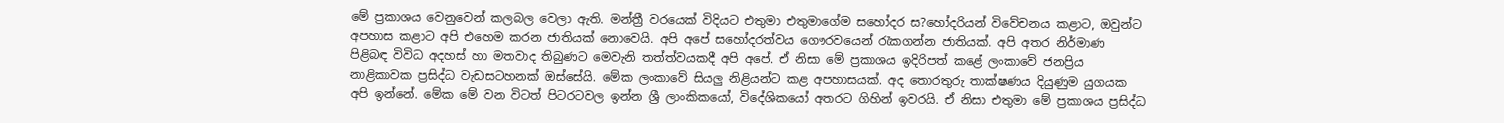මේ ප්‍රකාශය වෙනුවෙන් කලබල වෙලා ඇති. මන්ත්‍රී වරයෙක් විදියට එතුමා එතුමාගේම සහෝදර ස?හෝදරියන් විවේචනය කළාට, ඔවුන්ට අපහාස කළාට අපි එහෙම කරන ජාතියක් නොවෙයි. අපි අපේ සහෝදරත්වය ගෞරවයෙන් රැකගන්න ජාතියක්. අපි අතර නිර්මාණ පිළිබඳ විවිධ අදහස් හා මතවාද තිබුණට මෙවැනි තත්ත්වයකදී අපි අපේ. ඒ නිසා මේ ප්‍රකාශය ඉදිරිපත් කළේ ලංකාවේ ජනප්‍රිය නාළිකාවක ප්‍රසිද්ධ වැඩසටහනක් ඔස්සේයි. මේක ලංකාවේ සියලු නිළියන්ට කළ අපහාසයක්. අද තොරතුරු තාක්ෂණය දියුණුම යුගයක අපි ඉන්නේ. මේක මේ වන විටත් පිටරටවල ඉන්න ශ්‍රී ලාංකිකයෝ, විදේශිකයෝ අතරට ගිහින් ඉවරයි. ඒ නිසා එතුමා මේ ප්‍රකාශය ප්‍රසිද්ධ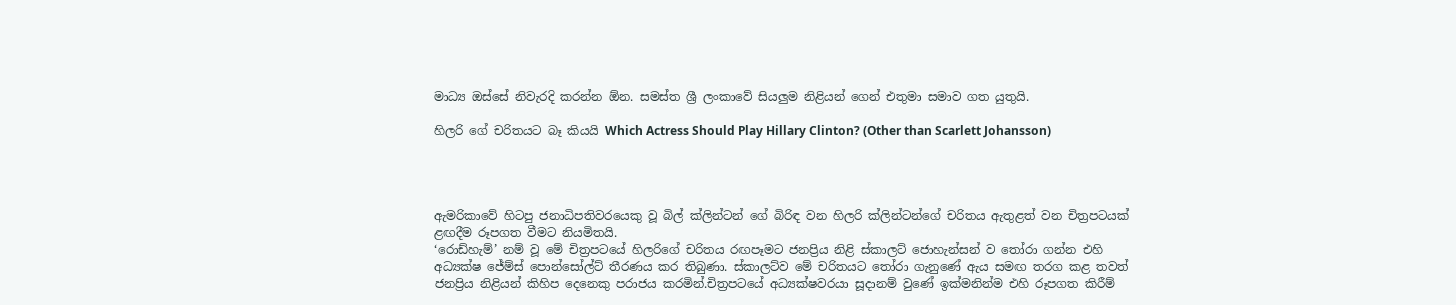මාධ්‍ය ඔස්සේ නිවැරදි කරන්න ඕන. සමස්ත ශ්‍රී ලංකාවේ සියලුම නිළියන් ගෙන් එතුමා සමාව ගත යුතුයි.

හිලරි ගේ චරිතයට බෑ කියයි Which Actress Should Play Hillary Clinton? (Other than Scarlett Johansson)




ඇමරිකාවේ හිටපු ජනාධිපතිවරයෙකු වූ බිල් ක්ලින්ටන් ගේ බිරිඳ වන හිලරි ක්ලින්ටන්ගේ චරිතය ඇතුළත් වන චිත්‍රපටයක් ළඟදීම රූපගත වීමට නියමිතයි.
‘රොඩ්හැම්’ නම් වූ මේ චිත්‍රපටයේ හිලරිගේ චරිතය රඟපෑමට ජනප්‍රිය නිළි ස්කාලට් ජොහැන්සන් ව තෝරා ගන්න එහි අධ්‍යක්ෂ ජේම්ස් පොන්සෝල්ට් තීරණය කර තිබුණා. ස්කාලට්ව මේ චරිතයට තෝරා ගැනුණේ ඇය සමඟ තරග කළ තවත් ජනප්‍රිය නිළියන් කිහිප දෙනෙකු පරාජය කරමින්.චිත්‍රපටයේ අධ්‍යක්ෂවරයා සූදානම් වුණේ ඉක්මනින්ම එහි රූපගත කිරීම්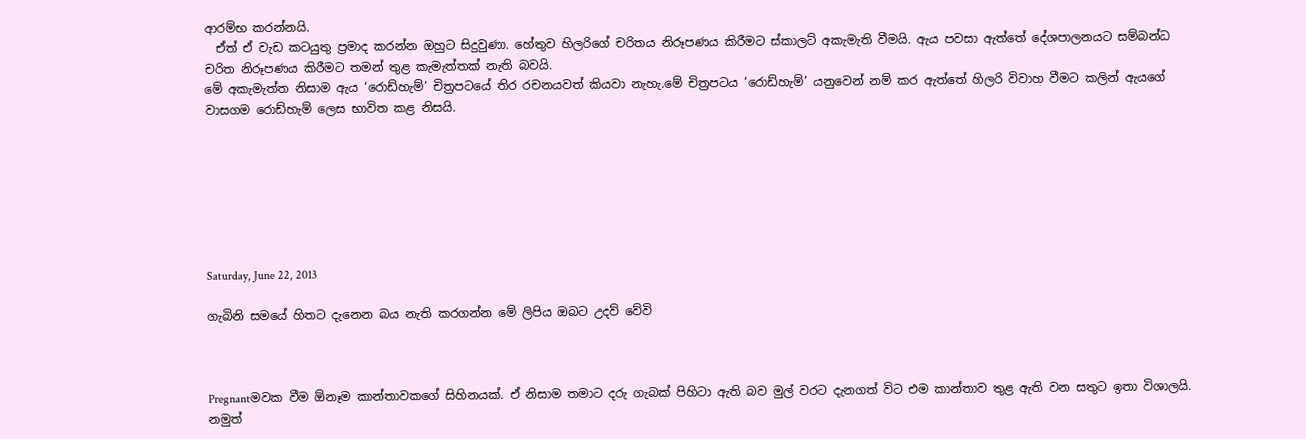ආරම්භ කරන්නයි.
  ඒත් ඒ වැඩ කටයුතු ප්‍රමාද කරන්න ඔහුට සිදුවුණා. හේතුව හිලරිගේ චරිතය නිරූපණය කිරීමට ස්කාලට් අකැමැති වීමයි. ඇය පවසා ඇත්තේ දේශපාලනයට සම්බන්ධ චරිත නිරූපණය කිරීමට තමන් තුළ කැමැත්තක් නැති බවයි.
මේ අකැමැත්ත නිසාම ඇය ‘රොඩ්හැම්’ චිත්‍රපටයේ තිර රචනයවත් කියවා නැහැ.මේ චිත්‍රපටය ‘රොඩ්හැම්’ යනුවෙන් නම් කර ඇත්තේ හිලරි විවාහ වීමට කලින් ඇයගේ වාසගම රොඩ්හැම් ලෙස භාවිත කළ නිසයි.







Saturday, June 22, 2013

ගැබිනි සමයේ හිතට දැනෙන බය නැති කරගන්න මේ ලිපිය ඔබට උදව් වේවි



Pregnantමවක වීම ඕනෑම කාන්තාවකගේ සිහිනයක්. ඒ නිසාම තමාට දරු ගැබක් පිහිටා ඇති බව මුල් වරට දැනගත් විට එම කාන්තාව තුළ ඇති වන සතුට ඉතා විශාලයි. නමුත්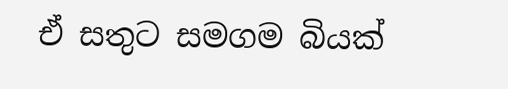ඒ සතුට සමගම බියක්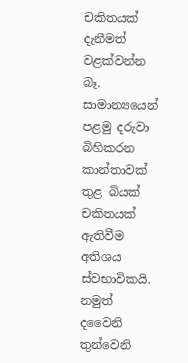චකිතයක් දැනීමත් වළක්වන්න බෑ. සාමාන්‍යයෙන් පළමු දරුවා බිහිකරන කාන්තාවක් තුළ බියක් චකිතයක් ඇතිවීම අතිශය ස්වභාවිකයි. නමුත් දවෛනි තුන්වෙනි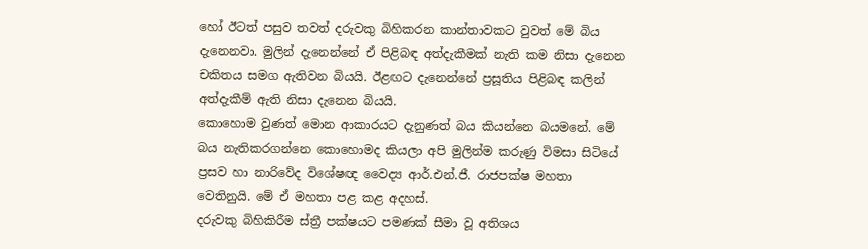හෝ ඊටත් පසුව තවත් දරුවකු බිහිකරන කාන්තාවකට වුවත් මේ බිය දැනෙනවා. මුලින් දැනෙන්නේ ඒ පිළිබඳ අත්දැකීමක් නැති කම නිසා දැනෙන චකිතය සමග ඇතිවන බියයි. ඊළඟට දැනෙන්නේ ප්‍රසූතිය පිළිබඳ කලින් අත්දැකීම් ඇති නිසා දැනෙන බියයි.
කොහොම වුණත් මොන ආකාරයට දැනුණත් බය කියන්නෙ බයමනේ. මේ බය නැතිකරගන්නෙ කොහොමද කියලා අපි මුලින්ම කරුණු විමසා සිටියේ ප්‍රසව හා නාරිවේද විශේෂඥ වෛද්‍ය ආර්.එන්.ජී. රාජපක්ෂ මහතා වෙතිනුයි. මේ ඒ මහතා පළ කළ අදහස්.
දරුවකු බිහිකිරීම ස්ත්‍රී පක්ෂයට පමණක් සීමා වූ අතිශය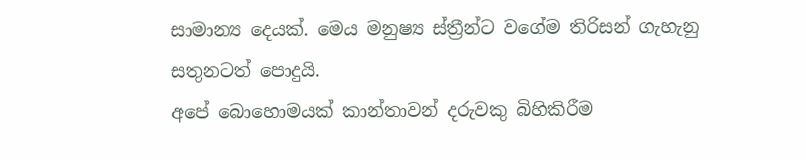සාමාන්‍ය දෙයක්. මෙය මනුෂ්‍ය ස්ත්‍රීන්ට වගේම තිරිසන් ගැහැනු සතුනටත් ‍පොදුයි.
අපේ බොහොමයක් කාන්තාවන් දරුවකු බිහිකිරීම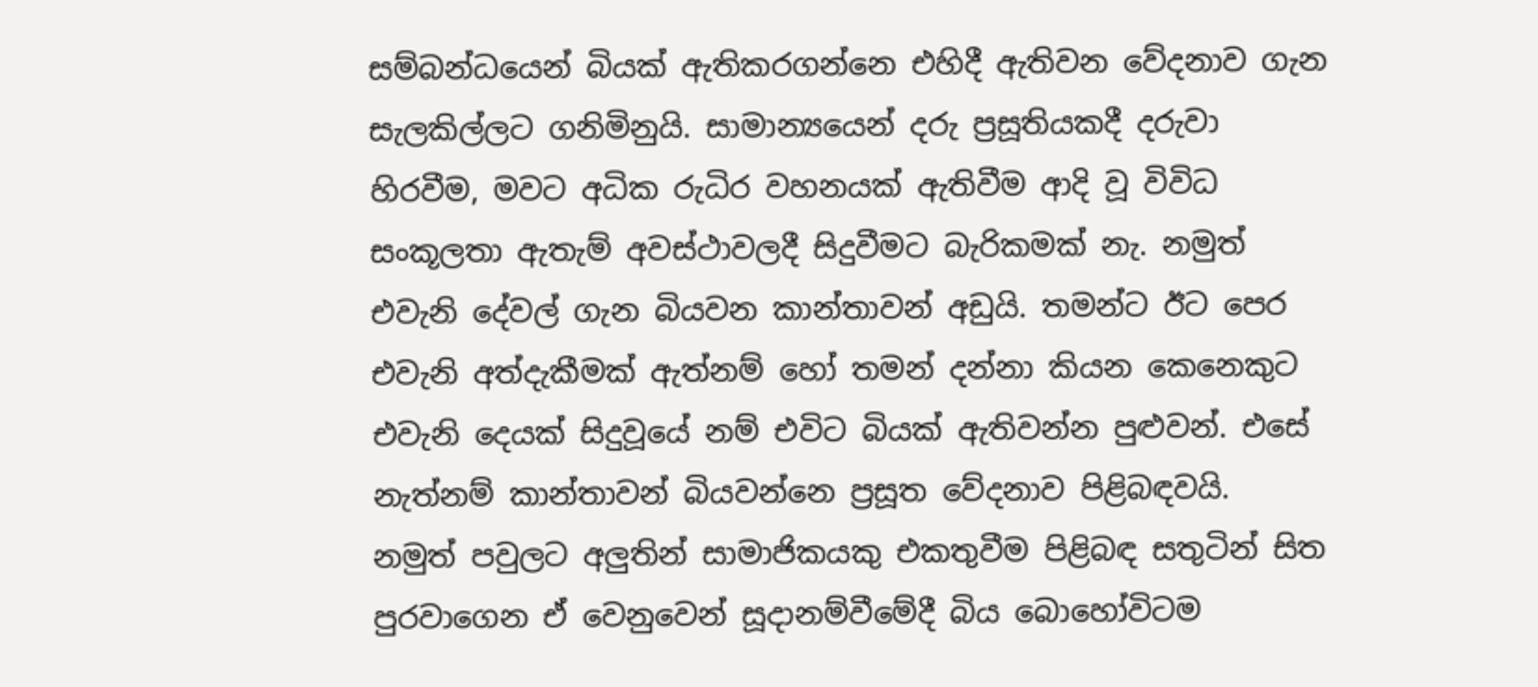සම්බන්ධයෙන් බියක් ඇතිකරගන්නෙ එහිදී ඇතිවන වේදනාව ගැන සැලකිල්ලට ගනිමිනුයි. සාමාන්‍යයෙන් දරු ප්‍රසූතියකදී දරුවා හිරවීම, මවට අධික රුධිර වහනයක් ඇතිවීම ආදි වූ විවිධ සංකූලතා ඇතැම් අවස්ථාවලදී සිදුවීමට බැරිකමක් නැ. නමුත් එවැනි දේවල් ගැන බියවන කාන්තාවන් අඩුයි. තමන්ට ඊට පෙර එවැනි අත්දැකීමක් ඇත්නම් හෝ තමන් දන්නා කියන කෙනෙකුට එවැනි දෙයක් සිදුවූයේ නම් එවිට බියක් ඇතිවන්න පුළුවන්. එසේ නැත්නම් කාන්තාවන් බියවන්නෙ ප්‍රසූත වේදනාව පිළිබඳවයි.
නමුත් පවුලට අලුතින් සාමාජිකයකු එකතුවීම පිළිබඳ සතුටින් සිත පුරවාගෙන ඒ වෙනුවෙන් සූදානම්වීමේදී බිය බොහෝවිටම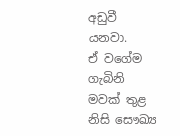අඩුවී යනවා.
ඒ වගේම ගැබිනි මවක් තුළ නිසි සෞඛ්‍ය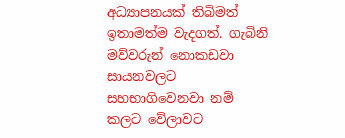අධ්‍යාපනයක් තිබිමත් ඉතාමත්ම වැදගත්. ගැබිනි මව්වරුන් නොකඩවා සායනවලට සහභාගිවෙනවා නම් කලට වේලාවට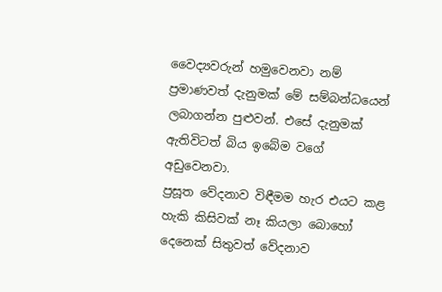වෛද්‍යවරුන් හමුවෙනවා නම් ප්‍රමාණවත් දැනුමක් මේ සම්බන්ධයෙන් ලබාගන්න පුළුවන්. එසේ දැනුමක් ඇතිවිටත් බිය ඉබේම වගේ අඩුවෙනවා.
ප්‍රසූත වේදනාව විඳීමම හැර එයට කළ හැකි කිසිවක් නෑ කියලා බොහෝ දෙනෙක් සිතුවත් වේදනාව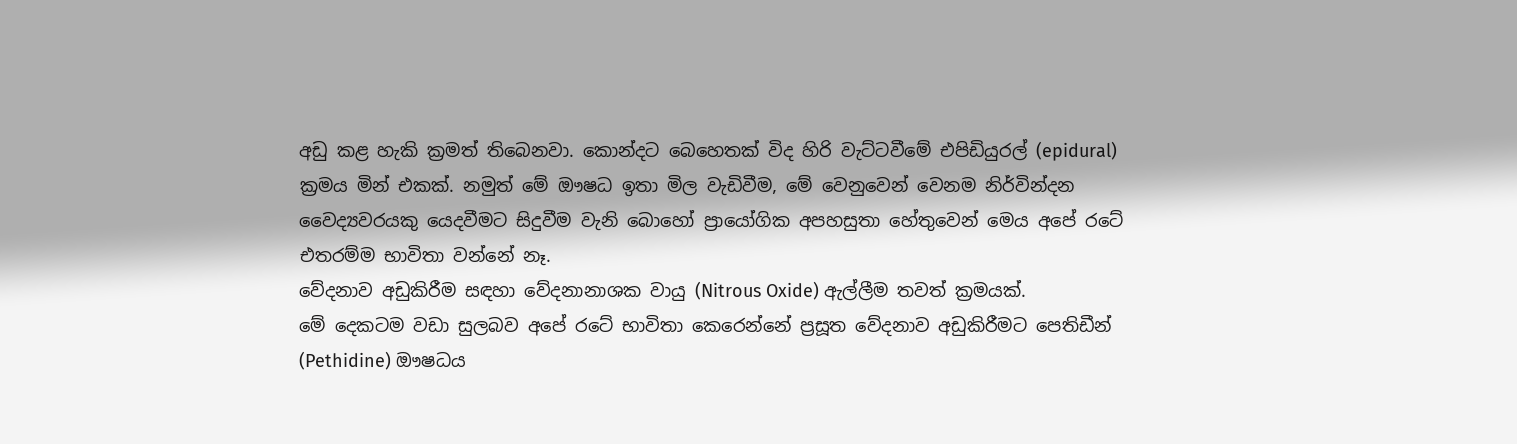අඩු කළ හැකි ක්‍රමත් තිබෙනවා. කොන්දට බෙහෙතක් විද හිරි වැට්ටවීමේ එපිඩියුරල් (epidural) ක්‍රමය මින් එකක්. නමුත් මේ ඖෂධ ඉතා මිල වැඩිවීම, මේ වෙනුවෙන් වෙනම නිර්වින්දන වෛද්‍යවරයකු යෙදවීමට සිදුවීම වැනි බොහෝ ප්‍රායෝගික අපහසුතා හේතුවෙන් මෙය අපේ රටේ එතරම්ම භාවිතා වන්නේ නෑ.
වේදනාව අඩුකිරීම සඳහා වේදනානාශක වායු (Nitrous Oxide) ඇල්ලීම තවත් ක්‍රමයක්.
මේ දෙකටම වඩා සුලබව අපේ රටේ භාවිතා කෙරෙන්නේ ප්‍රසූත වේදනාව අඩුකිරීමට පෙතිඩීන් (Pethidine) ඖෂධය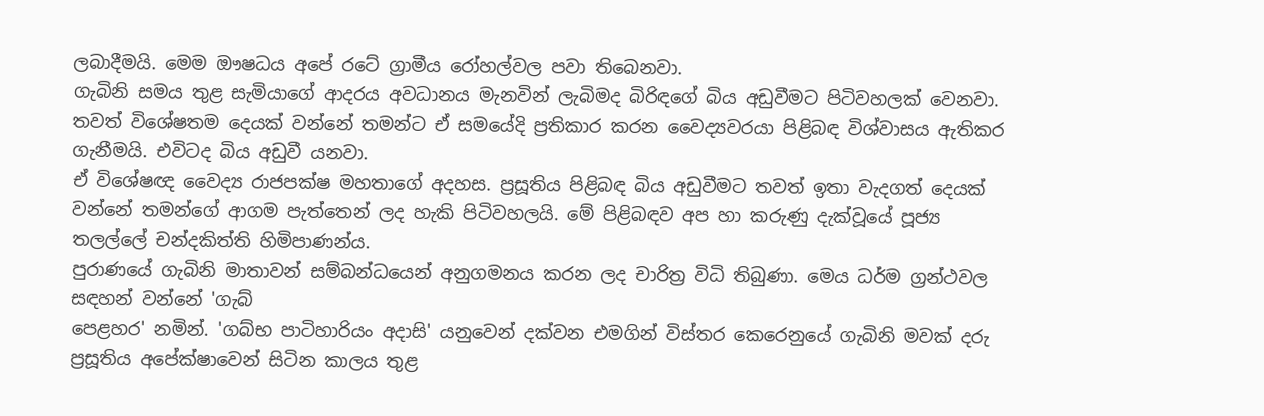ලබාදීමයි. මෙම ඖෂධය අපේ රටේ ග්‍රාමීය රෝහල්වල පවා තිබෙනවා.
ගැබිනි සමය තුළ සැමියාගේ ආදරය අවධානය මැනවින් ලැබිමද බිරිඳගේ බිය අඩුවීමට පිටිවහලක් වෙනවා. තවත් විශේෂතම දෙයක් වන්නේ තමන්ට ඒ සමයේදි ප්‍රතිකාර කරන වෛද්‍යවරයා පිළිබඳ විශ්වාසය ඇතිකර ගැනීමයි. එවිටද බිය අඩුවී යනවා.
ඒ විශේෂඥ වෛද්‍ය රාජපක්ෂ මහතාගේ අදහස. ප්‍රසූතිය පිළිබඳ බිය අඩුවීමට තවත් ඉතා වැදගත් දෙයක් වන්නේ තමන්ගේ ආගම පැත්තෙන් ලද හැකි පිටිවහලයි. මේ පිළිබඳව අප හා කරුණු දැක්වූයේ පූජ්‍ය තලල්‍ලේ චන්දකිත්ති හිමිපාණන්ය.
පුරාණයේ ගැබිනි මාතාවන් සම්බන්ධයෙන් අනුගමනය කරන ලද චාරිත්‍ර විධි තිබුණා. මෙය ධර්ම ග්‍රන්ථවල සඳහන් වන්නේ 'ගැබ්
පෙළහර' නමින්. 'ගබ්භ පාටිහාරියං අදාසි' යනුවෙන් දක්වන එමගින් විස්තර කෙරෙනුයේ ගැබිනි මවක් දරු ප්‍රසූතිය අපේක්ෂාවෙන් සිටින කාලය තුළ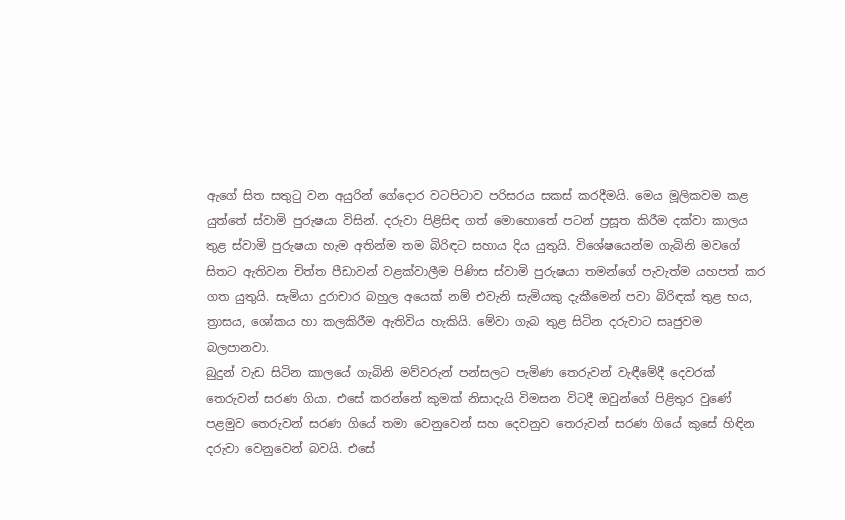ඇගේ සිත සතුටු වන අයුරින් ගේදොර වටපිටාව පරිසරය සකස් කරදීමයි. මෙය මූලිකවම කළ යුත්තේ ස්වාමි පුරුෂයා විසින්. දරුවා පිළිසිඳ ගත් මොහොතේ පටන් ප්‍රසූත කිරීම දක්වා කාලය තුළ ස්වාමි පුරුෂයා හැම අතින්ම තම බිරිඳට සහාය දිය යුතුයි. විශේෂයෙන්ම ගැබිනි මවගේ සිතට ඇතිවන චිත්ත පීඩාවන් වළක්වාලීම පිණිස ස්වාමි පුරුෂයා තමන්ගේ පැවැත්ම යහපත් කර ගත යුතුයි. සැමියා දුරාචාර බහුල අයෙක් නම් එවැනි සැමියකු දැකීමෙන් පවා බිරිඳක් තුළ භය, ත්‍රාසය, ශෝකය හා කලකිරීම ඇතිවිය හැකියි. මේවා ගැබ තුළ සිටින දරුවාට සෘජුවම බලපානවා.
බුදුන් වැඩ සිටින කාලයේ ගැබිනි මව්වරුන් පන්සලට පැමිණ තෙරුවන් වැඳීමේදී දෙවරක් තෙරුවන් සරණ ගියා. එසේ කරන්නේ කුමක් නිසාදැයි විමසන විටදී ඔවුන්ගේ පිළිතුර වුණේ පළමුව තෙරුවන් සරණ ගියේ තමා වෙනුවෙන් සහ දෙවනුව තෙරුවන් සරණ ගියේ කුසේ හිඳින දරුවා වෙනුවෙන් බවයි. එසේ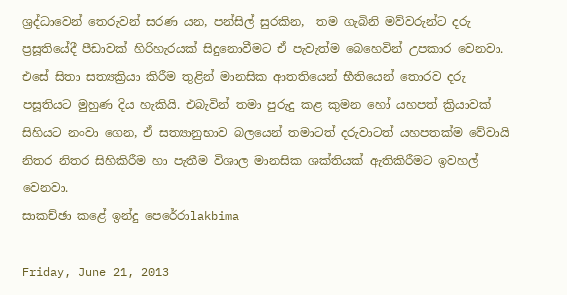ශ්‍රද්ධාවෙන් තෙරුවන් සරණ යන, පන්සිල් සුරකින,  තම ගැබිනි මව්වරුන්ට දරු ප්‍රසූතියේදී පීඩාවක් හිරිහැරයක් සිදුනොවීමට ඒ පැවැත්ම බෙහෙවින් උපකාර වෙනවා. එසේ සිතා සත්‍යක්‍රියා කිරීම තුළින් මානසික ආතතියෙන් භීතියෙන් තොරව දරු පසූතියට මුහුණ දිය හැකියි. එබැවින් තමා පුරුදු කළ කුමන හෝ යහපත් ක්‍රියාවක් සිහියට නංවා ගෙන, ඒ සත්‍යානුභාව බලයෙන් තමාටත් දරුවාටත් යහපතක්ම වේවායි නිතර නිතර සිහිකිරීම හා පැතීම විශාල මානසික ශක්තියක් ඇතිකිරීමට ඉවහල් වෙනවා.
සාකච්ඡා කළේ ඉන්දු පෙරේරාlakbima

Friday, June 21, 2013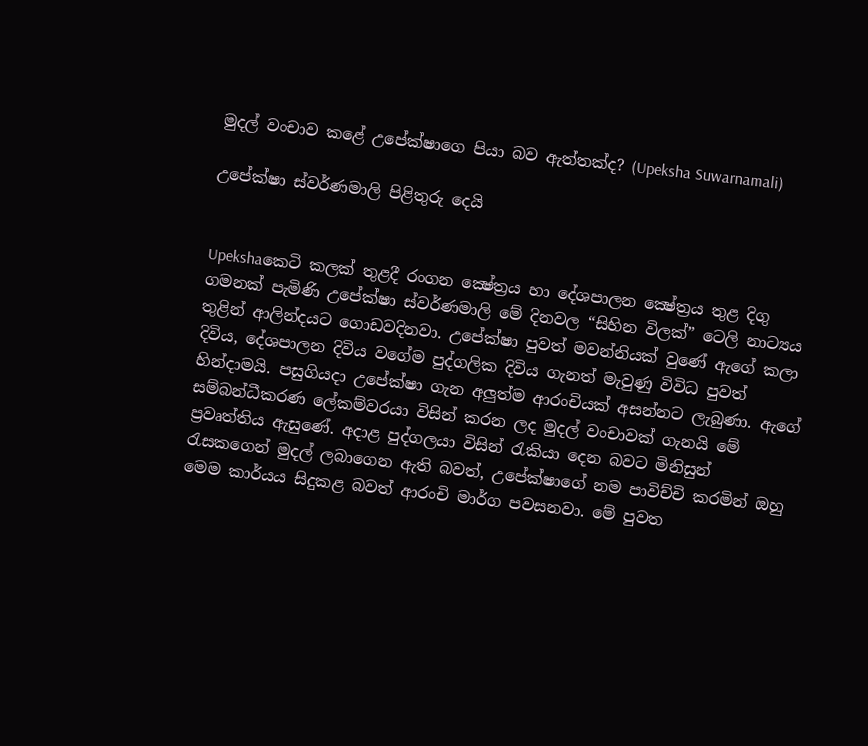මුදල් වංචාව කළේ උපේක්ෂාගෙ පියා බව ඇත්තක්ද? (Upeksha Suwarnamali)

උපේක්ෂා ස්වර්ණමාලි පිළිතුරු දෙයි


Upekshaකෙටි කලක් තුළදී රංගන ක්‍ෂේත්‍රය හා දේශපාලන ක්‍ෂේත්‍රය තුළ දිගු ගමනක් පැමිණි උපේක්ෂා ස්වර්ණමාලි මේ දිනවල “සිහින විලක්” ටෙලි නාට්‍යය තුළින් ආලින්දයට ගොඩවදිනවා. උපේක්ෂා පුවත් මවන්නියක් වුණේ ඇගේ කලා දිවිය, දේශපාලන දිවිය වගේම පුද්ගලික දිවිය ගැනත් මැවුණු විවිධ පුවත් හින්දාමයි. පසුගියදා උපේක්ෂා ගැන අලුත්ම ආරංචියක් අසන්නට ලැබුණා. ඇගේ සම්බන්ධීකරණ ‍ලේකම්වරයා විසින් කරන ලද මුදල් වංචාවක් ගැනයි මේ ප්‍රවෘත්තිය ඇසුණේ. අදාළ පුද්ගලයා විසින් රැකියා දෙන බවට මිනිසුන් රැසකගෙන් මුදල් ලබාගෙන ඇති බවත්, උපේක්ෂාගේ නම පාවිච්චි කරමින් ඔහු මෙම කාර්යය සිදුකළ බවත් ආරංචි මාර්ග පවසනවා. මේ පුවත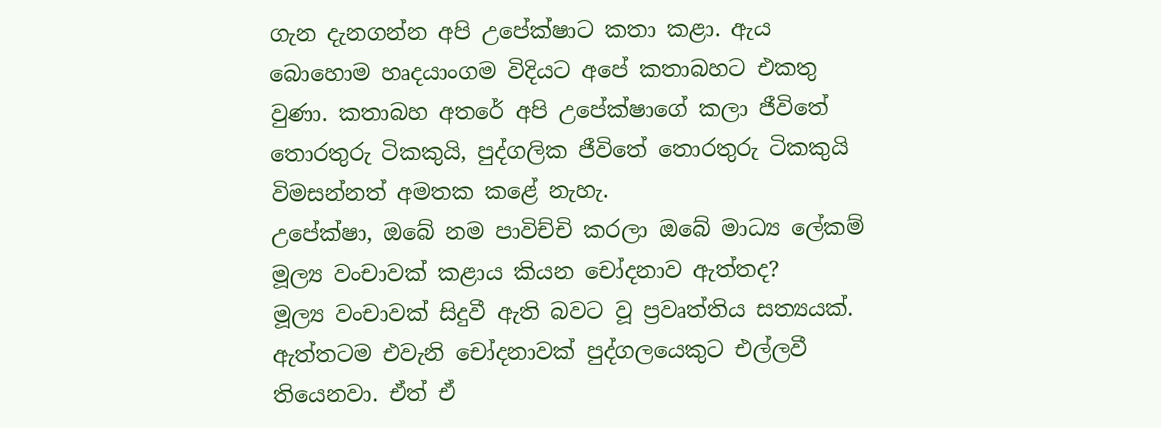ගැන දැනගන්න අපි උපේක්ෂාට කතා කළා. ඇය බොහොම හෘදයාංගම විදියට අපේ කතාබහට එකතු වුණා. කතාබහ අතරේ අපි උපේක්ෂාගේ කලා ජීවිතේ තොරතුරු ටිකකුයි, පුද්ගලික ජීවිතේ තොරතුරු ටිකකුයි විමසන්නත් අමතක කළේ නැහැ.
උපේක්ෂා, ඔබේ නම පාවිච්චි කරලා ඔබේ මාධ්‍ය ‍ලේකම් මූල්‍ය වංචාවක් කළාය කියන චෝදනාව ඇත්තද?
මූල්‍ය වංචාවක් සිදුවී ඇති බවට වූ ප්‍රවෘත්තිය සත්‍යයක්. ඇත්තටම එවැනි චෝදනාවක් පුද්ගලයෙකුට එල්ලවී තියෙනවා. ඒත් ඒ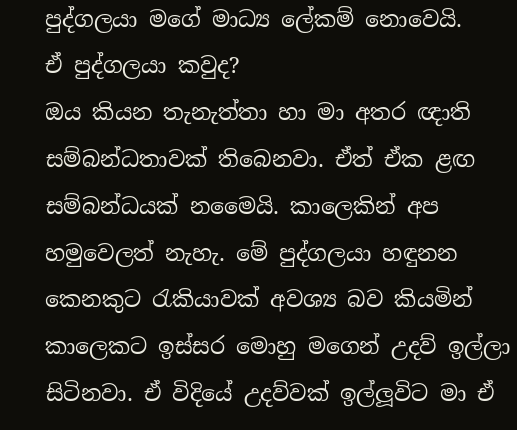පුද්ගලයා මගේ මාධ්‍ය ‍ලේකම් නොවෙයි.
ඒ පුද්ගලයා කවුද?
ඔය කියන තැනැත්තා හා මා අතර ඥාති සම්බන්ධතාවක් තිබෙනවා. ඒත් ඒක ළඟ සම්බන්ධයක් නමෛයි. කාලෙකින් අප හමුවෙලත් නැහැ. මේ පුද්ගලයා හඳුනන කෙනකුට රැකියාවක් අවශ්‍ය බව කියමින් කාලෙකට ඉස්සර මොහු මගෙන් උදව් ඉල්ලා සිටිනවා. ඒ විදියේ උදව්වක් ඉල්ලූවිට මා ඒ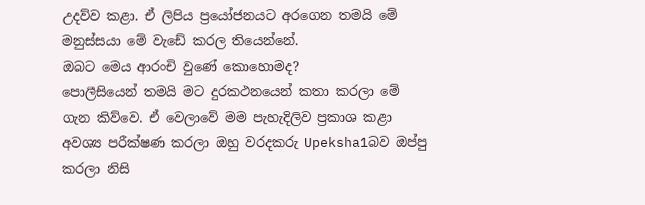උදව්ව කළා. ඒ ලිපිය ප්‍රයෝජනයට අරගෙන තමයි මේ මනුස්සයා මේ වැඩේ කරල තියෙන්නේ.
ඔබට මෙය ආරංචි වුණේ කොහොමද?
පොලීසියෙන් තමයි මට දුරකථනයෙන් කතා කරලා මේ ගැන කිව්වෙ. ඒ වෙලාවේ මම පැහැදිලිව ප්‍රකාශ කළා අවශ්‍ය පරීක්ෂණ කරලා ඔහු වරදකරු Upeksha1බව ඔප්පු කරලා නිසි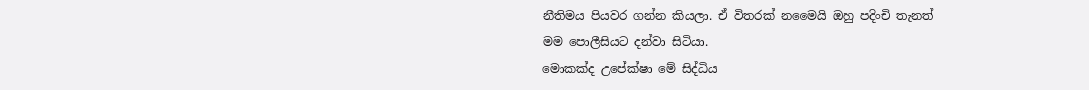නීතිමය පියවර ගන්න කියලා. ඒ විතරක් නමෛයි ඔහු පදිංචි තැනත් මම ‍පොලීසියට දන්වා සිටියා.
මොකක්ද උපේක්ෂා මේ සිද්ධිය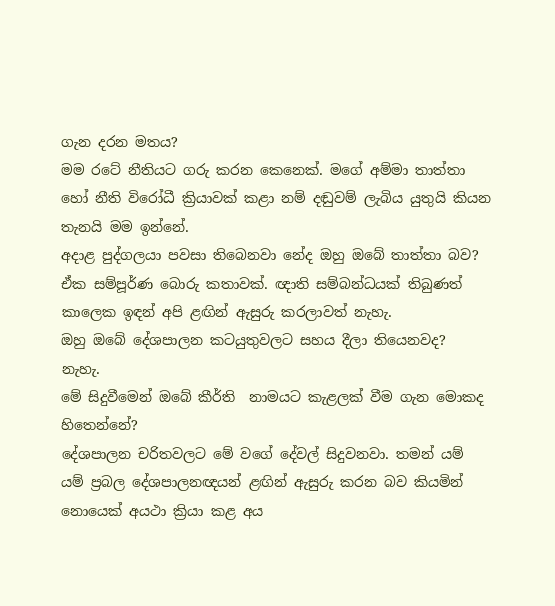ගැන දරන මතය?
මම රටේ නීතියට ගරු කරන කෙනෙක්. මගේ අම්මා තාත්තා හෝ නීති විරෝධී ක්‍රියාවක් කළා නම් දඬුවම් ලැබිය යුතුයි කියන තැනයි මම ඉන්නේ.
අදාළ පුද්ගලයා පවසා තිබෙනවා නේද ඔහු ඔබේ තාත්තා බව?
ඒක සම්පූර්ණ බොරු කතාවක්. ඥාති සම්බන්ධයක් තිබුණත් කාලෙක ඉඳන් අපි ළඟින් ඇසුරු කරලාවත් නැහැ.
ඔහු ඔබේ දේශපාලන කටයුතුවලට සහය දීලා තියෙනවද?
නැහැ.
මේ සිදුවීමෙන් ඔබේ කීර්ති  නාමයට කැළලක් වීම ගැන මොකද හිතෙන්නේ?
දේශපාලන චරිතවලට මේ වගේ දේවල් සිදුවනවා. තමන් යම් යම් ප්‍රබල දේශපාලනඥයන් ළඟින් ඇසුරු කරන බව කියමින් නොයෙක් අයථා ක්‍රියා කළ අය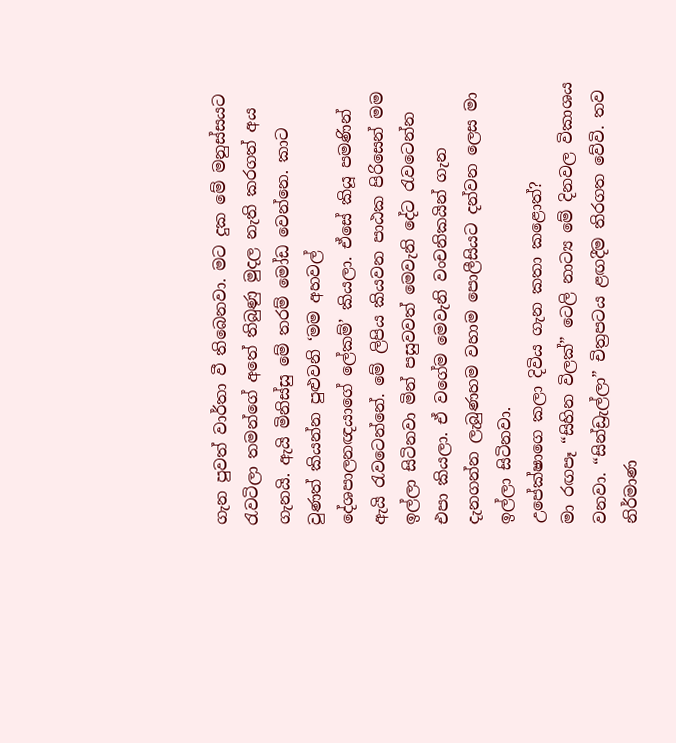ගැන පුවත් වාර්තා වී තිබෙනවා. මට දුක මේ මනුස්සයට රැවටිලා තමන්ගේ අතේ තිබුණු මුදල නැති කරගත් අය ගැනයි. ඇයි මිනිස්සු මේ තරම් මෝඩ වෙන්නෙ. කාට වුණත් කියන්න පුළුවනි ‘මම අහවල් දේශපාලනඥයාගේ ‍ලේකම්’ කියලා. ඒසේ කියූ පමණින් ඇයි රැවටෙන්නේ. මේ ලිපිය කියවන පාඨක පිරිසෙන් මම ඉල්ලා සිටිනවා මින් පසුවවත් මෙවැනි දේට රැවටෙන්න එපා කියලා. ඒ වගේම මෙවැනි වංචනිකයින් ගැන දැනගන්න ලැබුණහම වහාම ‍පොලීසියට දන්වන ලෙස මා ඉල්ලා සිටිනවා.
උපේක්ෂාගෙ කලා දිවිය ගැන කතා කළොත්?
මා රඟපෑ “සිහින විලක්” ටෙලි නාට්‍ය මේ දිනවල විකාශය වනවා. “සින්ඩ්‍රැල්ලා” චිත්‍රපටය ළඟදීම තිරගත වේවි. තව නිර්මාණ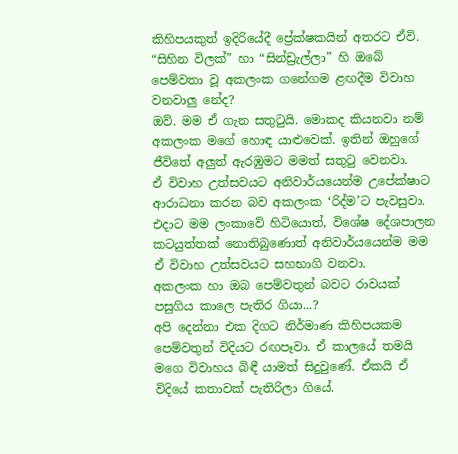කිහිපයකුත් ඉදිරියේදී ප්‍රේක්ෂකයින් අතරට ඒවි.
“සිහින විලක්” හා “සින්ඩ්‍රැල්ලා” හි ඔබේ පෙම්වතා වූ අකලංක ගනේගම ළඟදීම විවාහ වනවාලු නේද?
ඔව්. මම ඒ ගැන සතුටුයි. මොකද කියනවා නම් අකලංක මගේ හොඳ යාළුවෙක්. ඉතින් ඔහුගේ ජීවිතේ අලුත් ඇරඹුමට මමත් සතුටු වෙනවා.
ඒ විවාහ උත්සවයට අනිවාර්යයෙන්ම උපේක්ෂාට ආරාධනා කරන බව අකලංක ‘රිද්ම’ට පැවසුවා.
එදාට මම ලංකාවේ හිටියොත්, විශේෂ දේශපාලන කටයුත්තක් නොතිබුණොත් අනිවාර්යයෙන්ම මම ඒ විවාහ උත්සවයට සහභාගි වනවා.
අකලංක හා ඔබ පෙම්වතුන් බවට රාවයක් පසුගිය කාලෙ පැතිර ගියා...?
අපි දෙන්නා එක දිගට නිර්මාණ කිහිපයකම පෙම්වතුන් විදියට රඟපෑවා. ඒ කාලයේ තමයි මගෙ විවාහය බිඳී යාමත් සිදුවුණේ. ඒකයි ඒ විදියේ කතාවක් පැතිරිලා ගියේ.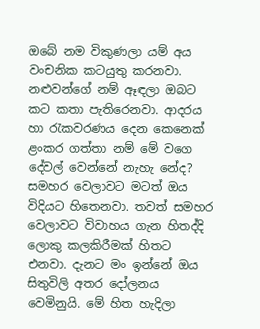ඔබේ නම විකුණලා යම් අය වංචනික කටයුතු කරනවා. නළුවන්ගේ නම් ඈඳලා ඔබට කට කතා පැතිරෙනවා. ආදරය හා රැකවරණය දෙන කෙනෙක් ළංකර ගත්තා නම් මේ වගෙ දේවල් වෙන්නේ නැහැ නේද?
සමහර වෙලාවට මටත් ඔය විදියට හිතෙනවා. තවත් සමහර වෙලාවට විවාහය ගැන හිතද්දි ලොකු කලකිරීමක් හිතට එනවා. දැනට මං ඉන්නේ ඔය සිතුවිලි අතර දෝලනය වෙමිනුයි. මේ හිත හැදිලා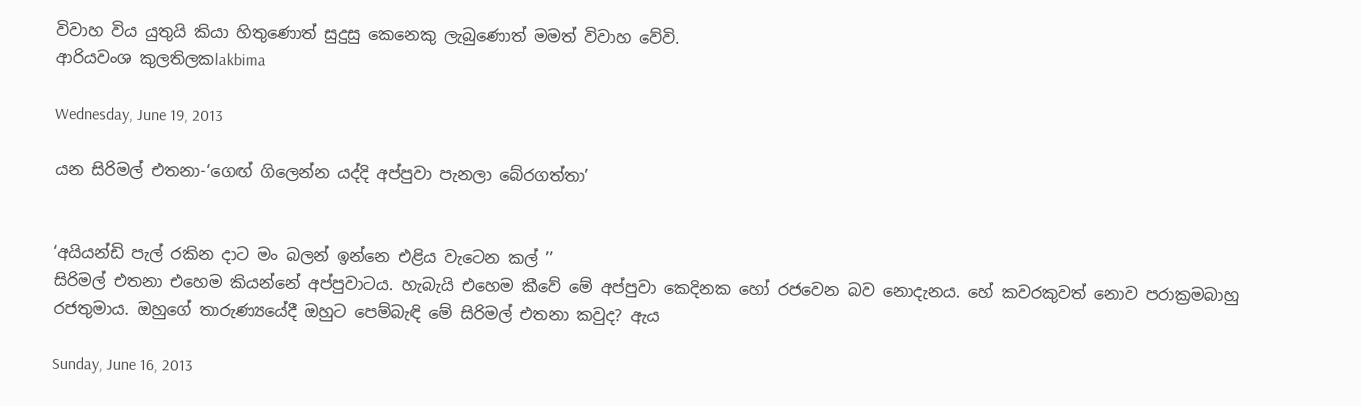විවාහ විය යුතුයි කියා හිතුණොත් සුදුසු කෙනෙකු ලැබුණොත් මමත් විවාහ වේවි.
ආරියවංශ කුලතිලකlakbima

Wednesday, June 19, 2013

යන සිරිමල් එතනා-‘ගෙඟ් ගිලෙන්න යද්දි අප්පුවා පැනලා බේරගත්තා’


‘අයියන්ඩි පැල් රකින දාට මං බලන් ඉන්නෙ එළිය වැටෙන කල් ’’
සිරිමල් එතනා එහෙම කියන්නේ අප්පුවාටය. හැබැයි එහෙම කීවේ මේ අප්පුවා කෙදිනක හෝ රජවෙන බව නොදැනය. හේ කවරකුවත් නොව පරාක්‍රමබාහු රජතුමාය. ඔහුගේ තාරුණ්‍යයේදී ඔහුට පෙම්බැඳි මේ සිරිමල් එතනා කවුද? ඇය

Sunday, June 16, 2013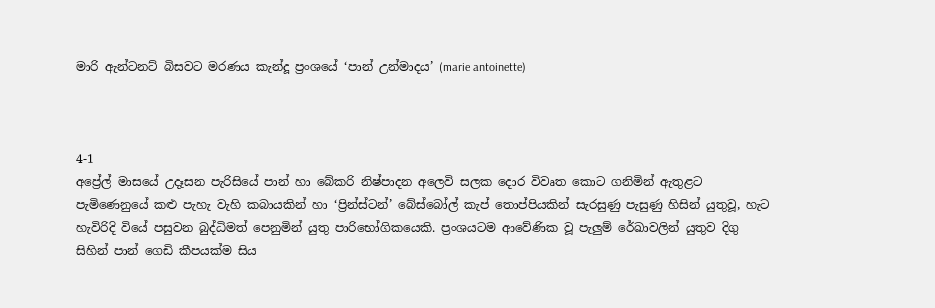මාරි ඇන්ටනට් බිසවට මරණය කැන්දූ ප්‍රංශයේ ‘පාන් උන්මාදය’ (marie antoinette)



4-1
අප්‍රේල් මාසයේ උදෑසන පැරිසියේ පාන් හා බේකරි නිෂ්පාදන අලෙවි සලක දොර විවෘත කොට ගනිමින් ඇතුළට පැමිණෙනුයේ කළු පැහැ වැහි කබායකින් හා ‘ප්‍රින්ස්ටන්’ බේස්බෝල් කැප් තොප්පියකින් සැරසුණු පැසුණු හිසින් යුතුවූ, හැට හැවිරිදි වියේ පසුවන බුද්ධිමත් පෙනුමින් යුතු පාරිභෝගිකයෙකි. ප්‍රංශයටම ආවේණික වූ පැලුම් රේඛාවලින් යුතුව දිගු සිහින් පාන් ගෙඩි කීපයක්ම සිය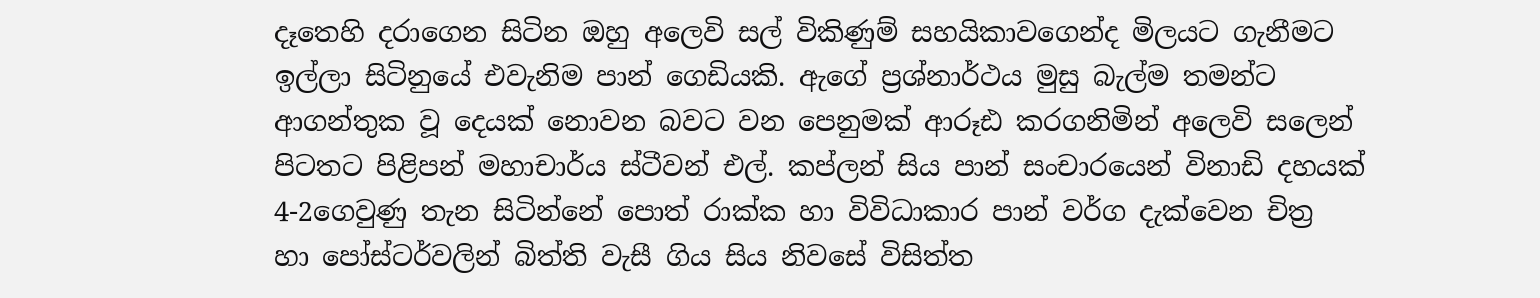දෑතෙහි දරාගෙන සිටින ඔහු අලෙවි සල් විකිණුම් සහයිකාවගෙන්ද මිලයට ගැනීමට ඉල්ලා සිටිනුයේ එවැනිම පාන් ගෙඩියකි. ඇගේ ප්‍රශ්නාර්ථය මුසු බැල්ම තමන්ට ආගන්තුක වූ දෙයක් නොවන බවට වන පෙනුමක් ආරූඪ කරගනිමින් අලෙවි සලෙන් පිටතට පිළිපන් මහාචාර්ය ස්ටීවන් එල්. කප්ලන් සිය පාන් සංචාරයෙන් විනාඩි දහයක් 4-2ගෙවුණු තැන සිටින්නේ ‍පොත් රාක්ක හා විවිධාකාර පාන් වර්ග දැක්වෙන චිත්‍ර හා ‍පෝස්ටර්වලින් බිත්ති වැසී ගිය සිය නිවසේ විසිත්ත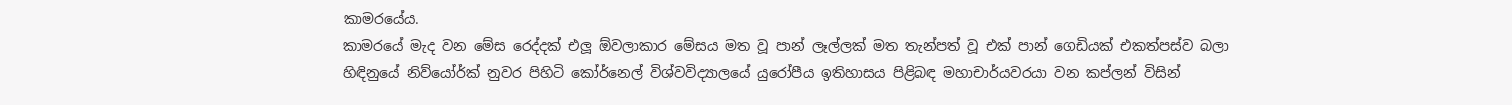කාමරයේය.
කාමරයේ මැද වන මේස රෙද්දක් එලූ ඕවලාකාර මේසය මත වූ පාන් ලෑල්ලක් මත තැන්පත් වූ එක් පාන් ගෙඩියක් එකත්පස්ව බලා හිඳිනුයේ නිව්යෝර්ක් නුවර පිහිටි කෝර්නෙල් විශ්වවිද්‍යාලයේ යුරෝපීය ඉතිහාසය පිළිබඳ මහාචාර්යවරයා වන කප්ලන් විසින්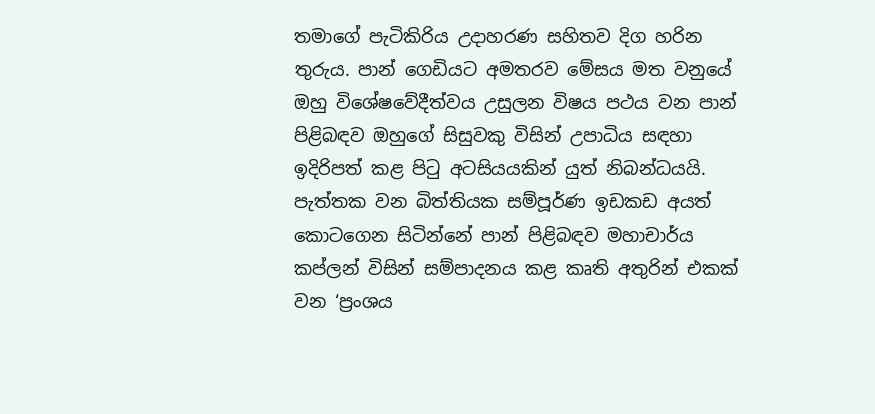තමාගේ පැටිකිරිය උදාහරණ සහිතව දිග හරින තුරුය. පාන් ගෙඩියට අමතරව මේසය මත වනුයේ ඔහු විශේෂවේදීත්වය උසුලන විෂය පථය වන පාන් පිළිබඳව ඔහුගේ සිසුවකු විසින් උපාධිය සඳහා ඉදිරිපත් කළ පිටු අටසියයකින් යුත් නිබන්ධයයි. පැත්තක වන බිත්තියක සම්පූර්ණ ඉඩකඩ අයත් කොටගෙන සිටින්නේ පාන් පිළිබඳව මහාචාර්ය කප්ලන් විසින් සම්පාදනය කළ කෘති අතුරින් එකක් වන ‘ප්‍රංශය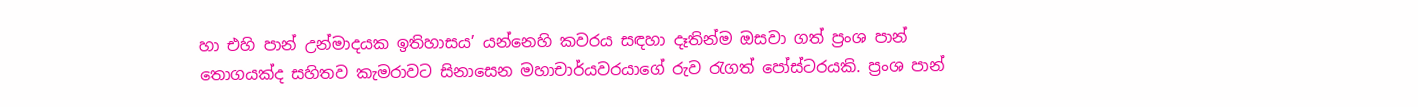හා එහි පාන් උන්මාදයක ඉතිහාසය’ යන්නෙහි කවරය සඳහා දෑතින්ම ඔසවා ගත් ප්‍රංශ පාන් තොගයක්ද සහිතව කැමරාවට සිනාසෙන මහාචාර්යවරයාගේ රුව රැගත් ‍පෝස්ටරයකි. ප්‍රංශ පාන්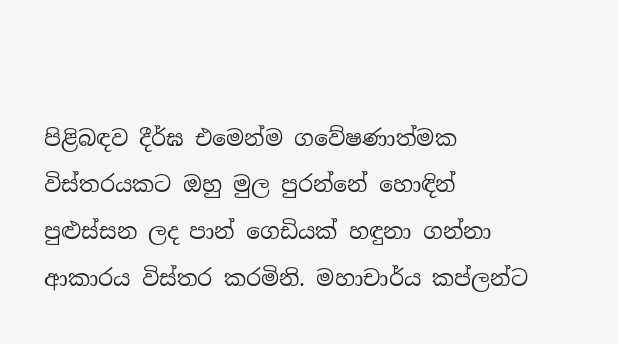පිළිබඳව දීර්ඝ එමෙන්ම ගවේෂණාත්මක විස්තරයකට ඔහු මුල පුරන්නේ හොඳින් පුළුස්සන ලද පාන් ගෙඩියක් හඳුනා ගන්නා ආකාරය විස්තර කරමිනි. මහාචාර්ය කප්ලන්ට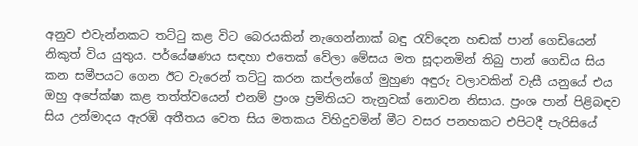අනුව එවැන්නකට තට්ටු කළ විට බෙරයකින් නැගෙන්නාක් බඳු රැව්දෙන හඬක් පාන් ගෙඩියෙන් නිකුත් විය යුතුය. පර්යේෂණය සඳහා එතෙක් වේලා මේසය මත සූදානමින් තිබු පාන් ගෙඩිය සිය කන සමීපයට ගෙන ඊට වැරෙන් තට්ටු කරන කප්ලන්ගේ මුහුණ අඳුරු වලාවකින් වැසී යනුයේ එය ඔහු අපේක්ෂා කළ තත්ත්වයෙන් එනම් ප්‍රංශ ප්‍රමිතියට තැනුවක් නොවන නිසාය. ප්‍රංශ පාන් පිළිබඳව සිය උන්මාදය ඇරඹි අතීතය වෙත සිය මතකය විහිදුවමින් මීට වසර පනහකට එපිටදී පැරිසියේ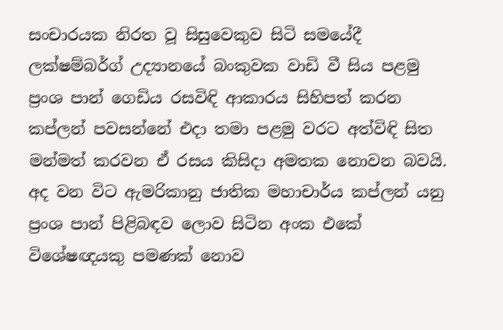සංචාරයක නිරත වූ සිසුවෙකුව සිටි සමයේදී ලක්ෂම්බර්ග් උද්‍යානයේ බංකුවක වාඩි වී සිය පළමු ප්‍රංශ පාන් ගෙඩිය රසවිඳි ආකාරය සිහිපත් කරන කප්ලන් පවසන්නේ එදා තමා පළමු වරට අත්විඳි සිත මන්මත් කරවන ඒ රසය කිසිදා අමතක නොවන බවයි. අද වන විට ඇමරිකානු ජාතික මහාචාර්ය කප්ලන් යනු ප්‍රංශ පාන් පිළිබඳව ලොව සිටින අංක එකේ  විශේෂඥයකු පමණක් නොව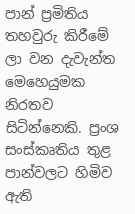පාන් ප්‍රමිතිය තහවුරු කිරීමේ ලා වන දැවැන්ත මෙහෙයුමක නිරතව සිටින්නෙකි. ප්‍රංශ සංස්කෘතිය තුළ පාන්වලට හිමිව ඇති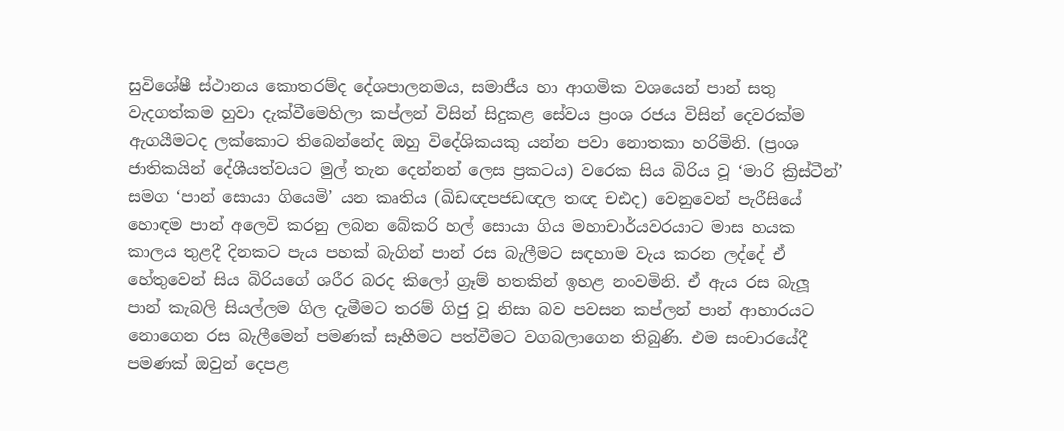සුවිශේෂී ස්ථානය කොතරම්ද දේශපාලනමය, සමාජීය හා ආගමික වශයෙන් පාන් සතු වැදගත්කම හුවා දැක්වීමෙහිලා කප්ලන් විසින් සිදුකළ සේවය ප්‍රංශ රජය විසින් දෙවරක්ම ඇගයීමටද ලක්කොට තිබෙන්නේද ඔහු විදේශිකයකු යන්න පවා නොතකා හරිමිනි. (ප්‍රංශ ජාතිකයින් දේශීයත්වයට මුල් තැන දෙන්නන් ලෙස ප්‍රකටය) වරෙක සිය බිරිය වූ ‘මාරි ක්‍රිස්ටීන්’ සමග ‘පාන් සොයා ගියෙමි’ යන කෘතිය (ඛිඩඥපජඩඥල තඥ චඪද) වෙනුවෙන් පැරීසියේ හොඳම පාන් අලෙවි කරනු ලබන බේකරි හල් සොයා ගිය මහාචාර්යවරයාට මාස හයක කාලය තුළදී දිනකට පැය පහක් බැගින් පාන් රස බැලීමට සඳහාම වැය කරන ලද්දේ ඒ හේතුවෙන් සිය බිරියගේ ශරීර බරද කිලෝ ග්‍රෑම් හතකින් ඉහළ නංවමිනි. ඒ ඇය රස බැලූ පාන් කැබලි සියල්ලම ගිල දැමීමට තරම් ගිජු වූ නිසා බව පවසන කප්ලන් පාන් ආහාරයට නොගෙන රස බැලීමෙන් පමණක් සෑහීමට පත්වීමට වගබලාගෙන තිබුණි. එම සංචාරයේදී පමණක් ඔවුන් දෙපළ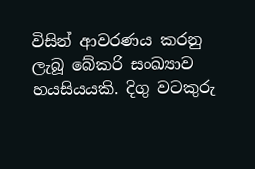විසින් ආවරණය කරනු ලැබූ බේකරි සංඛ්‍යාව හයසියයකි. දිගු වටකුරු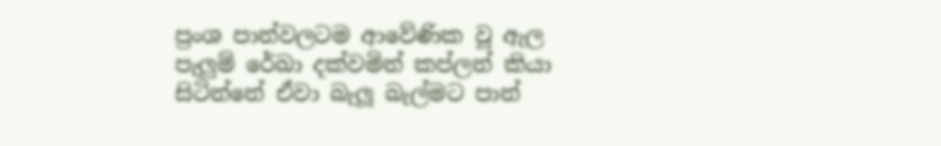ප්‍රංශ පාන්වලටම ආවේණික වූ ඇල පැලුම් රේඛා දක්වමින් කප්ලන් කියා සිටින්නේ ඒවා බැලූ බැල්මට පාන්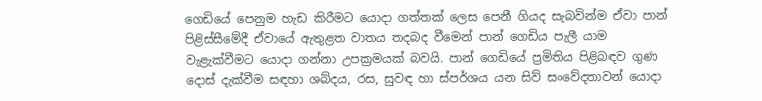ගෙඩියේ පෙනුම හැඩ කිරීමට යොදා ගත්තක් ලෙස පෙනී ගියද සැබවින්ම ඒවා පාන් පිළිස්සීමේදී ඒවායේ ඇතුළත වාතය තදබද වීමෙන් පාන් ගෙඩිය පැලී යාම වැළැක්වීමට යොදා ගන්නා උපක්‍රමයක් බවයි. පාන් ගෙඩියේ ප්‍රමිතිය පිළිබඳව ගුණ දොස් දැක්වීම සඳහා ශබ්දය, රස, සුවඳ හා ස්පර්ශය යන සිව් සංවේදතාවන් යොදා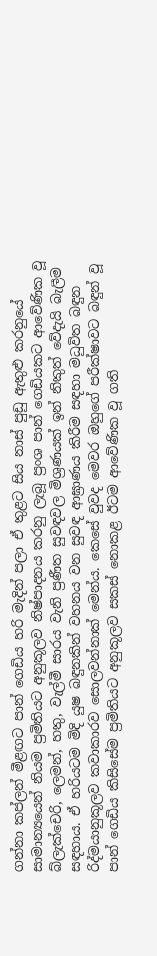ගන්නා කප්ලන් මීළඟට පාන් ගෙඩිය හරි මැදින් පලා ඒ තුළට සිය නාස් පුඩු ඇතුළු කරනුයේ සාමාන්‍යයෙන් නියම ප්‍රමිතියට අනුකූලව නිෂ්පාදනය කරනු ලැබූ ප්‍රංශ පාන් ගෙඩියකට ආවේණික වූ බ්ලැක්චෙරි, ලෙමන්, හතු, වැල්මී සාරය වැනි ප්‍රණීත සුවඳවල මිශ්‍රණයක් ඉන් නිකුත් වේදැයි බැලීම සඳහාය. ඒ හරියටම මිදි යුෂ බඳුනකින් වහනය වන සුවඳ ආඝ්‍රාණය කිරීම සඳහා මධුවිත බඳුන රිද්මයානුකූලව කවාකාරව සොලවන්නාක් මෙන්ය. කෙසේ වුවද මෙවර ඔහුගේ පරීක්ෂාවට බඳුන් වූ පාන් ගෙඩිය කිසිසේම ප්‍රමිතියට අනුකූලව සකස් නොකළ ඊටම ආවේණික වූ ගති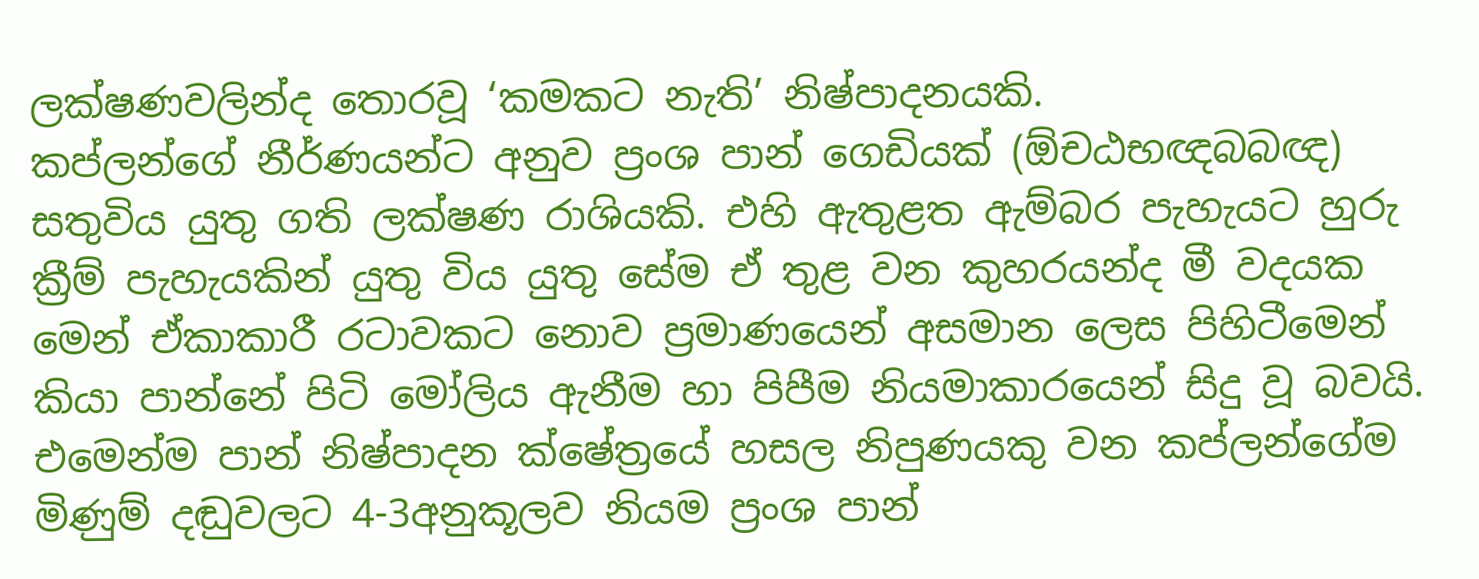ලක්ෂණවලින්ද තොරවූ ‘කමකට නැති’ නිෂ්පාදනයකි.
කප්ලන්ගේ නීර්ණයන්ට අනුව ප්‍රංශ පාන් ගෙඩියක් (ඕචඨභඥබබඥ) සතුවිය යුතු ගති ලක්ෂණ රාශියකි. එහි ඇතුළත ඇම්බර පැහැයට හුරු ක්‍රීම් පැහැයකින් යුතු විය යුතු සේම ඒ තුළ වන කුහරයන්ද මී වදයක මෙන් ඒකාකාරී රටාවකට නොව ප්‍රමාණයෙන් අසමාන ලෙස පිහිටීමෙන් කියා පාන්නේ පිටි මෝලිය ඇනීම හා පිපීම නියමාකාරයෙන් සිදු වූ බවයි. එමෙන්ම පාන් නිෂ්පාදන ක්ෂේත්‍රයේ හසල නිපුණයකු වන කප්ලන්ගේම මිණුම් දඬුවලට 4-3අනුකූලව නියම ප්‍රංශ පාන්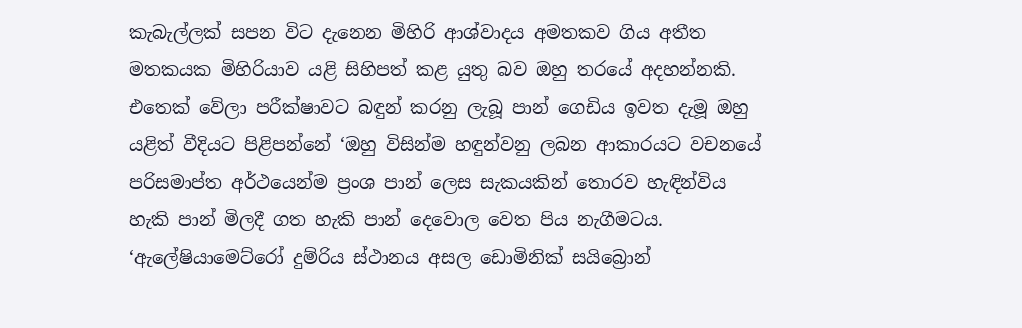කැබැල්ලක් සපන විට දැනෙන මිහිරි ආශ්වාදය අමතකව ගිය අතීත මතකයක මිහිරියාව යළි සිහිපත් කළ යුතු බව ඔහු තරයේ අදහන්නකි. එතෙක් වේලා පරීක්ෂාවට බඳුන් කරනු ලැබූ පාන් ගෙඩිය ඉවත දැමූ ඔහු යළිත් වීදියට පිළිපන්නේ ‘ඔහු විසින්ම හඳුන්වනු ලබන ආකාරයට වචනයේ පරිසමාප්ත අර්ථයෙන්ම ප්‍රංශ පාන් ලෙස සැකයකින් තොරව හැඳින්විය හැකි පාන් මිලදී ගත හැකි පාන් දෙවොල වෙත පිය නැගීමටය. ‘ඇ‍ලේෂියාමෙට්රෝ දුම්රිය ස්ථානය අසල ඩොමිනික් සයිබ්‍රොන්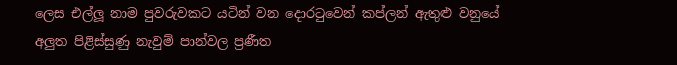ලෙස එල්ලූ නාම පුවරුවකට යටින් වන දොරටුවෙන් කප්ලන් ඇතුළු වනුයේ අලුත පිළිස්සුණු නැවුම් පාන්වල ප්‍රණීත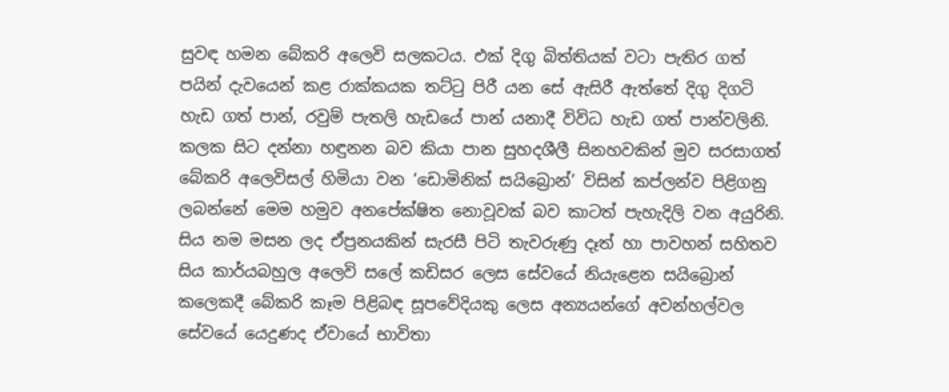සුවඳ හමන බේකරි අලෙවි සලකටය. එක් දිගු බිත්තියක් වටා පැතිර ගත් පයින් දැවයෙන් කළ රාක්කයක තට්ටු පිරී යන සේ ඇසිරී ඇත්තේ දිගු දිගටි හැඩ ගත් පාන්, රවුම් පැතලි හැඩයේ පාන් යනාදී විවිධ හැඩ ගත් පාන්වලිනි.
කලක සිට දන්නා හඳුනන බව කියා පාන සුහදශීලී සිනහවකින් මුව සරසාගත් බේකරි අලෙවිසල් හිමියා වන ‘ඩොමිනික් සයිබ්‍රොන්’ විසින් කප්ලන්ව පිළිගනු ලබන්නේ මෙම හමුව අනපේක්ෂිත නොවූවක් බව කාටත් පැහැදිලි වන අයුරිනි. සිය නම මසන ලද ඒප්‍රනයකින් සැරසී පිටි තැවරුණු දෑත් හා පාවහන් සහිතව සිය කාර්යබහුල අලෙවි ස‍ලේ කඩිසර ලෙස සේවයේ නියැළෙන සයිබ්‍රොන් කලෙකදී බේකරි කෑම පිළිබඳ සූපවේදියකු ලෙස අන්‍යයන්ගේ අවන්හල්වල සේවයේ යෙදුණද ඒවායේ භාවිතා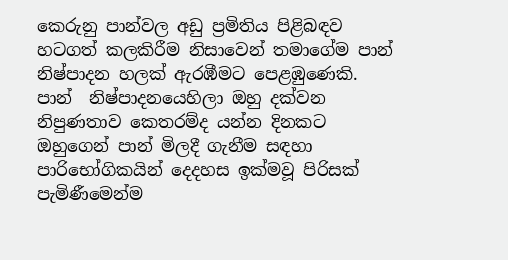කෙරුනු පාන්වල අඩු ප්‍රමිතිය පිළිබඳව හටගත් කලකිරීම නිසාවෙන් තමාගේම පාන්  නිෂ්පාදන හලක් ඇරඹීමට පෙළඹුණෙකි. පාන්  නිෂ්පාදනයෙහිලා ඔහු දක්වන නිපුණතාව කෙතරම්ද යන්න දිනකට ඔහුගෙන් පාන් මිලදී ගැනීම සඳහා පාරිභෝගිකයින් දෙදහස ඉක්මවූ පිරිසක් පැමිණීමෙන්ම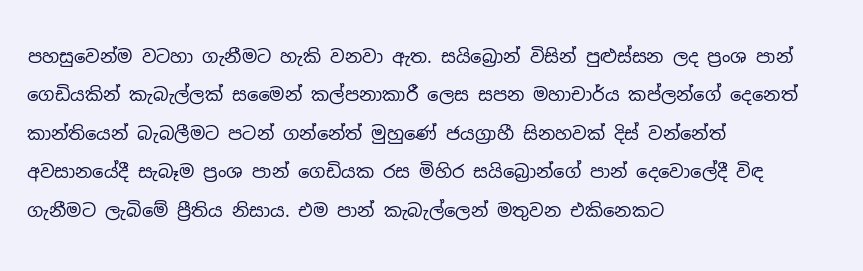පහසුවෙන්ම වටහා ගැනීමට හැකි වනවා ඇත. සයිබ්‍රොන් විසින් පුළුස්සන ලද ප්‍රංශ පාන් ගෙඩියකින් කැබැල්ලක් සමෛන් කල්පනාකාරී ලෙස සපන මහාචාර්ය කප්ලන්ගේ දෙනෙත් කාන්තියෙන් බැබලීමට පටන් ගන්නේත් මුහුණේ ජයග්‍රාහී සිනහවක් දිස් වන්නේත් අවසානයේදී සැබෑම ප්‍රංශ පාන් ගෙඩියක රස මිහිර සයිබ්‍රොන්ගේ පාන් දෙවො‍ලේදී විඳ ගැනීමට ලැබිමේ ප්‍රීතිය නිසාය. එම පාන් කැබැල්ලෙන් මතුවන එකිනෙකට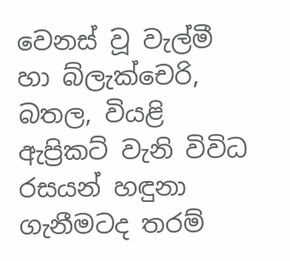වෙනස් වූ වැල්මී හා බ්ලැක්චෙරි, බතල, වියළි ඇප්‍රිකට් වැනි විවිධ රසයන් හඳුනා ගැනීමටද තරම්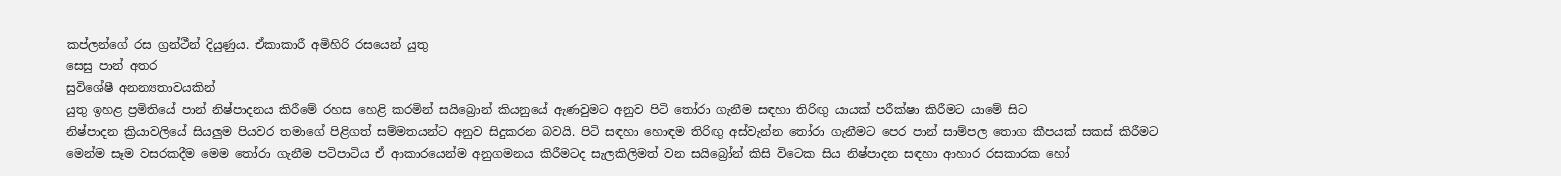කප්ලන්ගේ රස ග්‍රන්ථීන් දියුණුය. ඒකාකාරී අමිහිරි රසයෙන් යුතු
සෙසු පාන් අතර
සුවිශේෂී අනන්‍යතාවයකින්
යුතු ඉහළ ප්‍රමිතියේ පාන් නිෂ්පාදනය කිරීමේ රහස හෙළි කරමින් සයිබ්‍රොන් කියනුයේ ඇණවුමට අනුව පිටි තෝරා ගැනීම සඳහා තිරිඟු යායක් පරීක්ෂා කිරීමට යාමේ සිට
නිෂ්පාදන ක්‍රියාවලියේ සියලුම පියවර තමාගේ පිළිගත් සම්මතයන්ට අනුව සිදුකරන බවයි. පිටි සඳහා හොඳම තිරිඟු අස්වැන්න තෝරා ගැනීමට පෙර පාන් සාම්පල තොග කීපයක් සකස් කිරීමට මෙන්ම සෑම වසරකදීම මෙම තෝරා ගැනීම පටිපාටිය ඒ ආකාරයෙන්ම අනුගමනය කිරීමටද සැලකිලිමත් වන සයිබ්‍රෝන් කිසි විටෙක සිය නිෂ්පාදන සඳහා ආහාර රසකාරක හෝ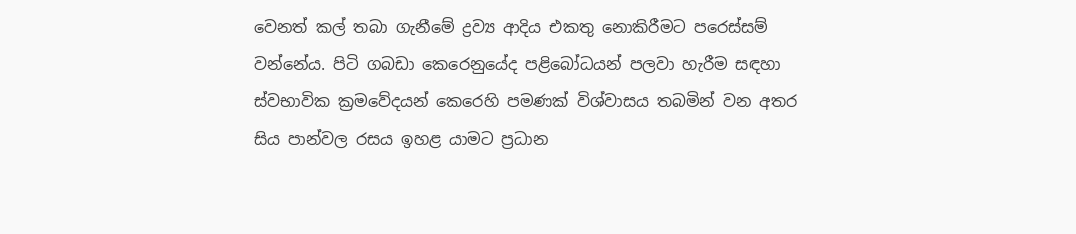වෙනත් කල් තබා ගැනීමේ ද්‍රව්‍ය ආදිය එකතු නොකිරීමට පරෙස්සම් වන්නේය. පිටි ගබඩා කෙරෙනුයේද පළිබෝධයන් පලවා හැරීම සඳහා ස්වභාවික ක්‍රමවේදයන් කෙරෙහි පමණක් විශ්වාසය තබමින් වන අතර සිය පාන්වල රසය ඉහළ යාමට ප්‍රධාන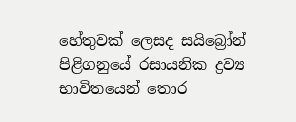හේතුවක් ලෙසද සයිබ්‍රෝන් පිළිගනුයේ රසායනික ද්‍රව්‍ය භාවිතයෙන් තොර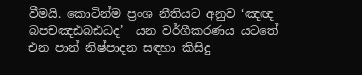වීමයි. කොටින්ම ප්‍රංශ නීතියට අනුව ‘ඤඥ බපචඤඪබඪධද’  යන වර්ගීකරණය යටතේ එන පාන් නිෂ්පාදන සඳහා කිසිදු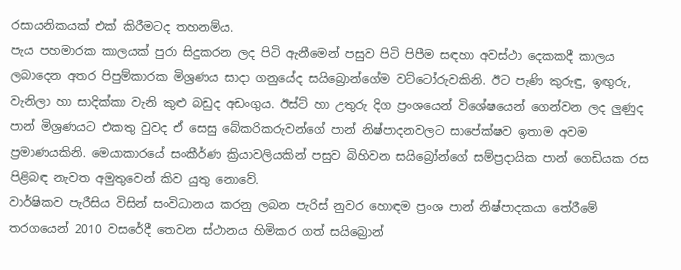රසායනිකයක් එක් කිරීමටද තහනම්ය.
පැය පහමාරක කාලයක් පුරා සිදුකරන ලද පිටි ඇනීමෙන් පසුව පිටි පිපීම සඳහා අවස්ථා දෙකකදී කාලය ලබාදෙන අතර පිපුම්කාරක මිශ්‍රණය සාදා ගනුයේද සයිබ්‍රොන්ගේම වට්ටෝරුවකිනි. ඊට පැණි කුරුඳු, ඉඟුරු, වැනිලා හා සාදික්කා වැනි කුළු බඩුද අඩංගුය. ඊස්ට් හා උතුරු දිග ප්‍රංශයෙන් විශේෂයෙන් ගෙන්වන ලද ලුණුද පාන් මිශ්‍රණයට එකතු වුවද ඒ සෙසු බේකරිකරුවන්ගේ පාන් නිෂ්පාදනවලට සාපේක්ෂව ඉතාම අවම ප්‍රමාණයකිනි. මෙයාකාරයේ සංකීර්ණ ක්‍රියාවලියකින් පසුව බිහිවන සයිබ්‍රෝන්ගේ සම්ප්‍රදායික පාන් ගෙඩියක රස පිළිබඳ නැවත අමුතුවෙන් කිව යුතු නොවේ.
වාර්ෂිකව පැරීසිය විසින් සංවිධානය කරනු ලබන පැරිස් නුවර හොඳම ප්‍රංශ පාන් නිෂ්පාදකයා තේරීමේ තරගයෙන් 2010 වසරේදී තෙවන ස්ථානය හිමිකර ගත් සයිබ්‍රොන්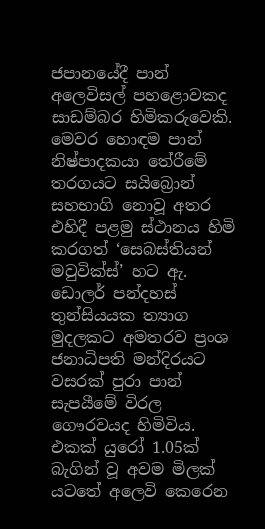ජපානයේදී පාන් අලෙවිසල් පහළොවකද සාඩම්බර හිමිකරුවෙකි. මෙවර හොඳම පාන් නිෂ්පාදකයා තේරීමේ තරගයට සයිබ්‍රොන් සහභාගි නොවූ අතර එහිදී පළමු ස්ථානය හිමි කරගත් ‘සෙබස්තියන් මවුවික්ස්’ හට ඇ. ඩොලර් පන්දහස් තුන්සියයක ත්‍යාග මුදලකට අමතරව ප්‍රංශ ජනාධිපති මන්දිරයට වසරක් පුරා පාන් සැපයීමේ විරල ගෞරවයද හිමිවිය. එකක් යුරෝ 1.05ක් බැගින් වූ අවම මිලක් යටතේ අලෙවි කෙරෙන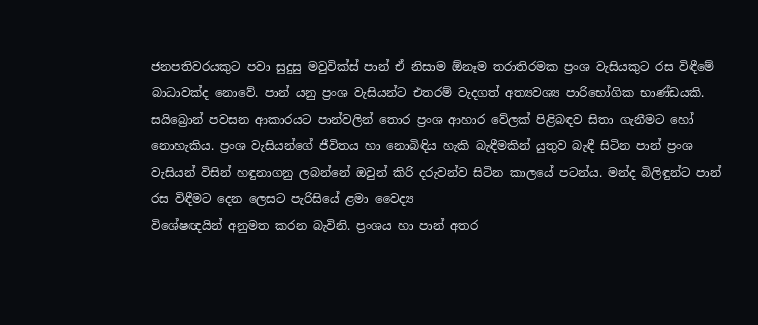ජනපතිවරයකුට පවා සුදුසු මවුවික්ස් පාන් ඒ නිසාම ඕනෑම තරාතිරමක ප්‍රංශ වැසියකුට රස විඳීමේ බාධාවක්ද නොවේ. පාන් යනු ප්‍රංශ වැසියන්ට එතරම් වැදගත් අත්‍යවශ්‍ය පාරිභෝගික භාණ්ඩයකි.
සයිබ්‍රොන් පවසන ආකාරයට පාන්වලින් තොර ප්‍රංශ ආහාර වේලක් පිළිබඳව සිතා ගැනීමට හෝ නොහැකිය. ප්‍රංශ වැසියන්ගේ ජීවිතය හා නොබිඳිය හැකි බැඳීමකින් යුතුව බැඳී සිටින පාන් ප්‍රංශ වැසියන් විසින් හඳුනාගනු ලබන්නේ ඔවුන් කිරි දරුවන්ව සිටින කාලයේ පටන්ය. මන්ද බිලිඳුන්ට පාන් රස විඳීමට දෙන ලෙසට පැරිසියේ ළමා වෛද්‍ය
විශේෂඥයින් අනුමත කරන බැවිනි. ප්‍රංශය හා පාන් අතර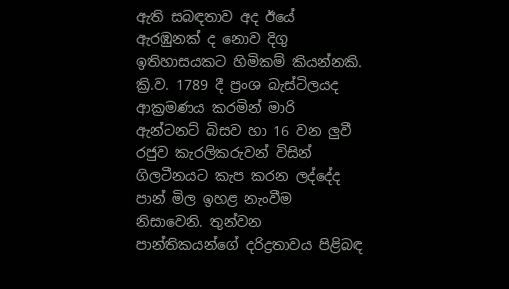ඇති සබඳතාව අද ඊයේ ඇරඹුනක් ද නොව දිගු ඉතිහාසයකට හිමිකම් කියන්නකි. ක්‍රි.ව. 1789 දී ප්‍රංශ බැස්ටිලයද ආක්‍රමණය කරමින් මාරි ඇන්ටනට් බිසව හා 16 වන ලුවී රජුව කැරලිකරුවන් විසින් ගිලටීනයට කැප කරන ලද්දේද පාන් මිල ඉහළ නැංවීම නිසාවෙනි. තුන්වන පාන්තිකයන්ගේ දරිද්‍රතාවය පිළිබඳ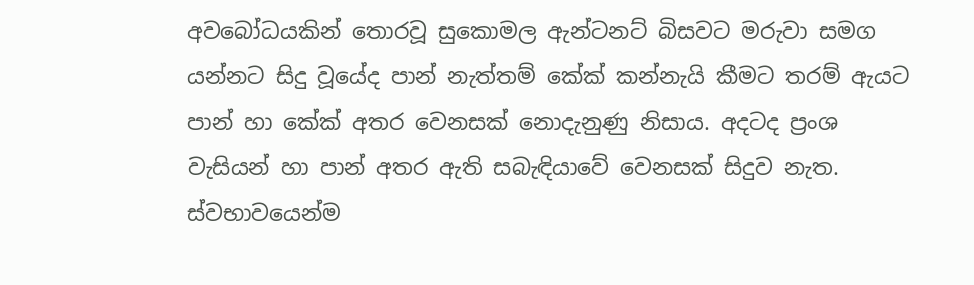අවබෝධයකින් තොරවූ සුකොමල ඇන්ටනට් බිසවට මරුවා සමග යන්නට සිදු වූයේද පාන් නැත්තම් කේක් කන්නැයි කීමට තරම් ඇයට පාන් හා කේක් අතර වෙනසක් නොදැනුණු නිසාය. අදටද ප්‍රංශ වැසියන් හා පාන් අතර ඇති සබැඳියාවේ වෙනසක් සිදුව නැත. ස්වභාවයෙන්ම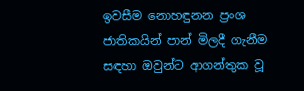ඉවසීම නොහඳුනන ප්‍රංශ ජාතිකයින් පාන් මිලදී ගැනීම සඳහා ඔවුන්ට ආගන්තුක වූ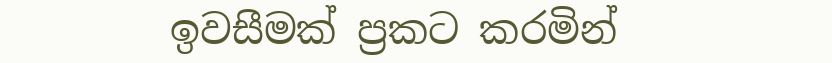ඉවසීමක් ප්‍රකට කරමින්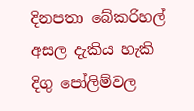දිනපතා බේකරිහල් අසල දැකිය හැකි දිගු ‍පෝලිම්වල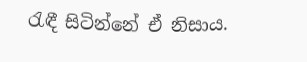රැඳී සිටින්නේ ඒ නිසාය.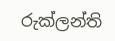රුක්ලන්ති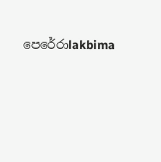පෙරේරාlakbima